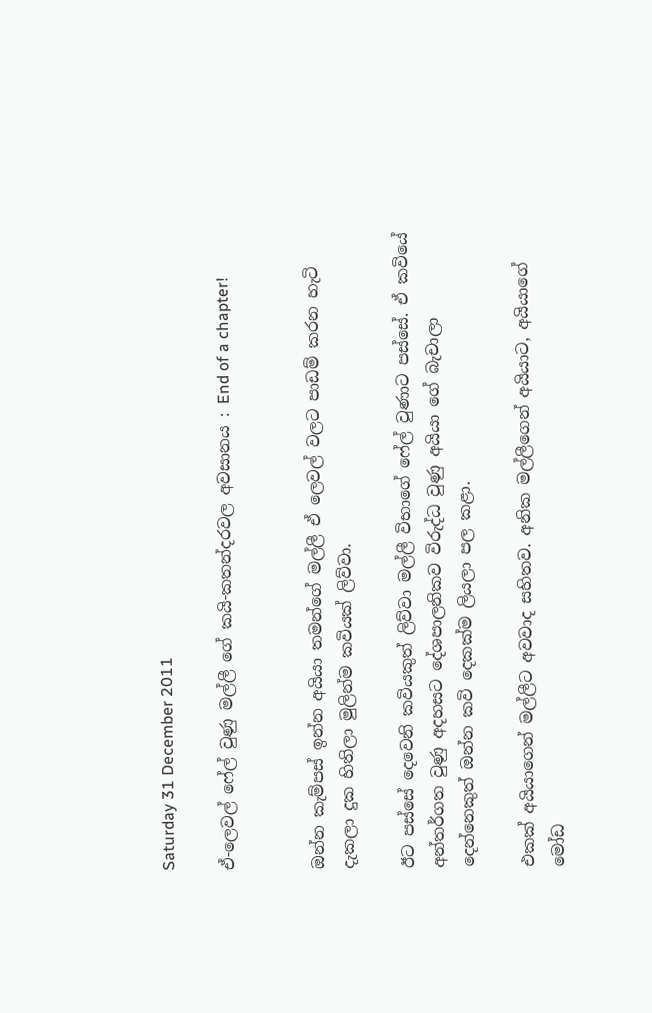Saturday 31 December 2011

ඒ-ලෙවල් ෆේල් වුණු මල්ලී ගේ කයි-කතන්දරවල අවසානය : End of a chapter!


ඔන්න කැම්පස් ඉන්න අයියා තමන්ගේ මල්ලී ඒ ලෙවල් වලට පාඩම් කරන හැටි දැකලා දුක හිතිලා මුලින්ම කවියක් ලිව්වා.

ඊට පස්සේ දෙවෙනි කවියකුත් ලිව්වා මල්ලී විභාගේ ෆේල් වුණාට පස්සේ. ඒ කවියේ අන්තර්ගත වුණු අදහසට දේශපාලනිකව විරුද්ධ වුණු අයියා ගේ බැචාලා දෙන්නෙකුත් ඔන්න කවි දෙකක්ම ලියලා පල කළා.

එකක් අයියාගෙන් මල්ලීට අවවාද සහිතව. අනික මල්ලීගෙන් අයියාට, අයියාගේ මෝඩ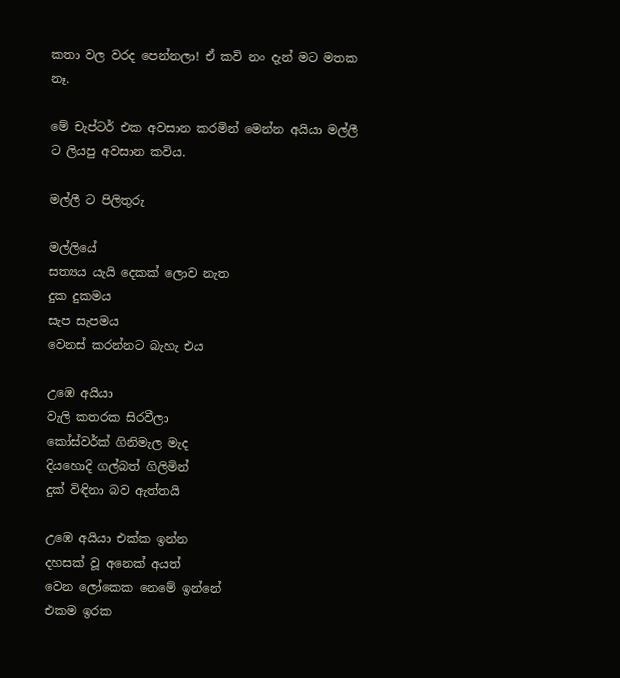කතා වල වරද පෙන්නලා! ඒ කවි නං දැන් මට මතක නෑ.

මේ චැප්ටර් එක අවසාන කරමින් මෙන්න අයියා මල්ලී ට ලියපු අවසාන කවිය.

මල්ලී ට පිලිතුරු

මල්ලියේ
සත්‍යය යැයි දෙකක් ලොව නැත
දුක දුකමය
සැප සැපමය
වෙනස් කරන්නට බැහැ එය

උඹෙ අයියා
වැලි කතරක සිරවීලා
කෝස්වර්ක් ගිනිමැල මැද
දියහොදි ගල්බත් ගිලිමින්
දුක් විඳිනා බව ඇත්තයි

උඹෙ අයියා එක්ක ඉන්න
දහසක් වූ අනෙක් අයත්
වෙන ලෝකෙක නෙමේ ඉන්නේ
එකම ඉරක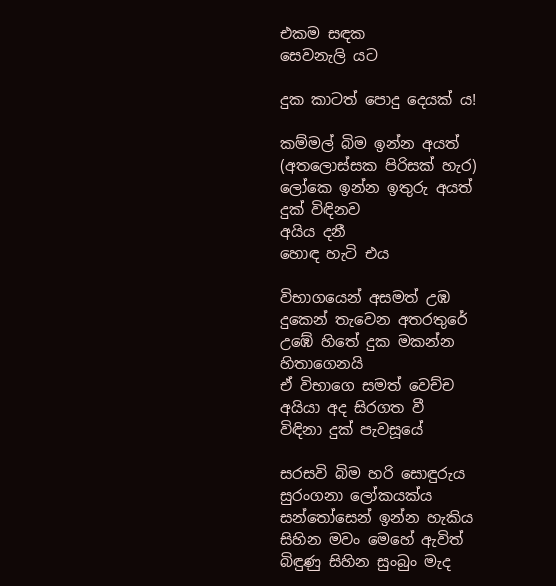එකම සඳක
සෙවනැලි යට

දුක කාටත් පොදු දෙයක් ය!

කම්මල් බිම ඉන්න අයත්
(අතලොස්සක පිරිසක් හැර)
ලෝකෙ ඉන්න ඉතුරු අයත්
දුක් විඳිනව
අයිය දනී
හොඳ හැටි එය

විභාගයෙන් අසමත් උඹ
දුකෙන් තැවෙන අතරතුරේ
උඹේ හිතේ දුක මකන්න
හිතාගෙනයි
ඒ විභාගෙ සමත් වෙච්ච
අයියා අද සිරගත වී
විඳිනා දුක් පැවසූයේ

සරසවි බිම හරි සොඳුරුය
සුරංගනා ලෝකයක්ය
සන්තෝසෙන් ඉන්න හැකිය
සිහින මවං මෙහේ ඇවිත්
බිඳුණු සිහින සුංබුං මැද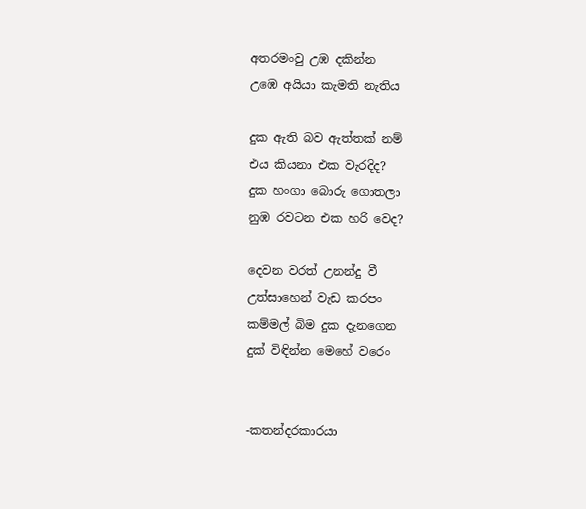අතරමංවු උඹ දකින්න
උඹෙ අයියා කැමති නැතිය

දුක ඇති බව ඇත්තක් නම්
එය කියනා එක වැරදිද?
දුක හංගා බොරු ගොතලා
නුඹ රවටන එක හරි වෙද?

දෙවන වරත් උනන්දු වී
උත්සාහෙන් වැඩ කරපං
කම්මල් බිම දුක දැනගෙන
දුක් විඳින්න මෙහේ වරෙං


-කතන්දරකාරයා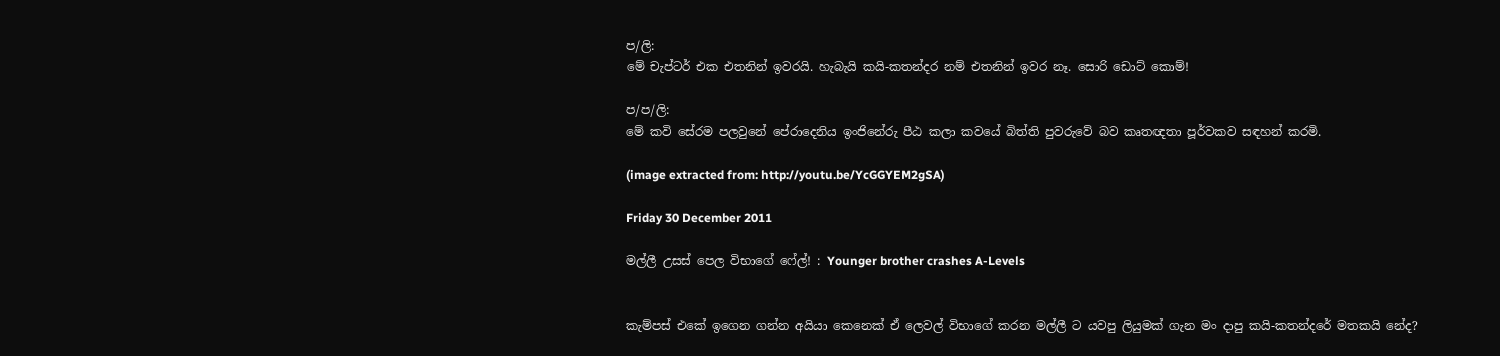ප/ලි:
මේ චැප්ටර් එක එතනින් ඉවරයි. හැබැයි කයි-කතන්දර නම් එතනින් ඉවර නෑ. සොරි ඩොට් කොම්!

ප/ප/ලි:
මේ කවි සේරම පලවුනේ පේරාදෙනිය ඉංජිනේරු පීඨ කලා කවයේ බිත්ති පුවරුවේ බව කෘතඥතා පූර්වකව සඳහන් කරමි.

(image extracted from: http://youtu.be/YcGGYEM2gSA)

Friday 30 December 2011

මල්ලී උසස් පෙල විභාගේ ෆේල්! : Younger brother crashes A-Levels


කැම්පස් එකේ ඉගෙන ගන්න අයියා කෙනෙක් ඒ ලෙවල් විභාගේ කරන මල්ලී ට යවපු ලියුමක් ගැන මං දාපු කයි-කතන්දරේ මතකයි නේද?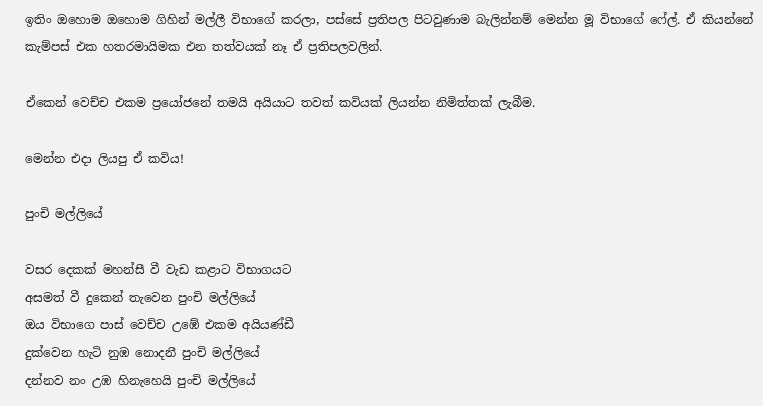ඉතිං ඔහොම ඔහොම ගිහින් මල්ලී විභාගේ කරලා, පස්සේ ප්‍රතිපල පිටවුණාම බැලින්නම් මෙන්න මූ විභාගේ ෆේල්. ඒ කියන්නේ කැම්පස් එක හතරමායිමක එන තත්වයක් නෑ ඒ ප්‍රතිපලවලින්.

ඒකෙන් වෙච්ච එකම ප්‍රයෝජනේ තමයි අයියාට තවත් කවියක් ලියන්න නිමිත්තක් ලැබීම.

මෙන්න එදා ලියපු ඒ කවිය!

පුංචි මල්ලියේ

වසර දෙකක් මහන්සී වී වැඩ කළාට විභාගයට
අසමත් වී දුකෙන් තැවෙන පුංචි මල්ලියේ
ඔය විභාගෙ පාස් වෙච්ච උඹේ එකම අයියණ්ඩී
දුක්වෙන හැටි නුඹ නොදනී පුංචි මල්ලියේ
දන්නව නං උඹ හිනැහෙයි පුංචි මල්ලියේ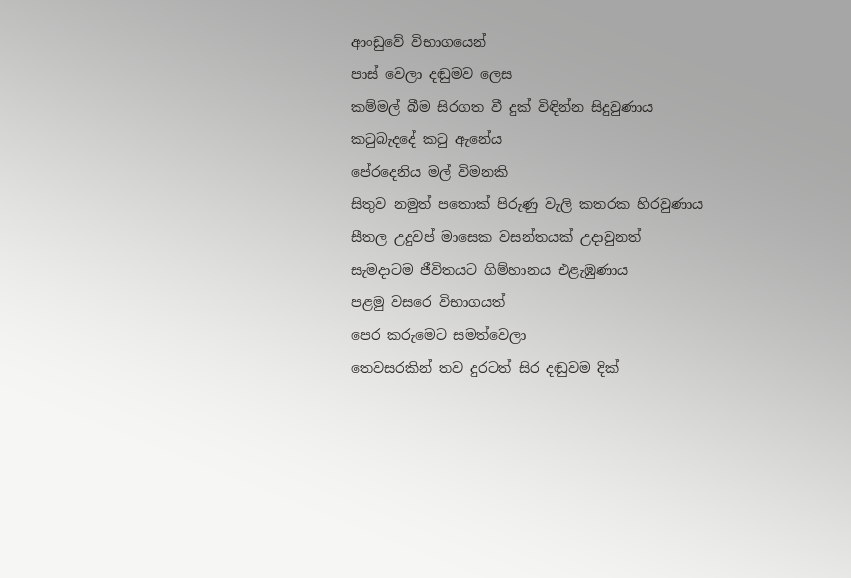ආංඩුවේ විභාගයෙන්
පාස් වෙලා දඬුමව ලෙස
කම්මල් බීම සිරගත වී දුක් විඳින්න සිදුවුණාය
කටුබැදදේ කටු ඇනේය
පේරදෙනිය මල් විමනකි
සිතුව නමුත් පතොක් පිරුණු වැලි කතරක හිරවුණාය
සීතල උදුවප් මාසෙක වසන්තයක් උදාවුනත්
සැමදාටම ජීවිතයට ගිම්හානය එළැඹුණාය
පළමු වසරෙ විභාගයත්
පෙර කරුමෙට සමත්වෙලා
තෙවසරකින් තව දුරටත් සිර දඬුවම දික්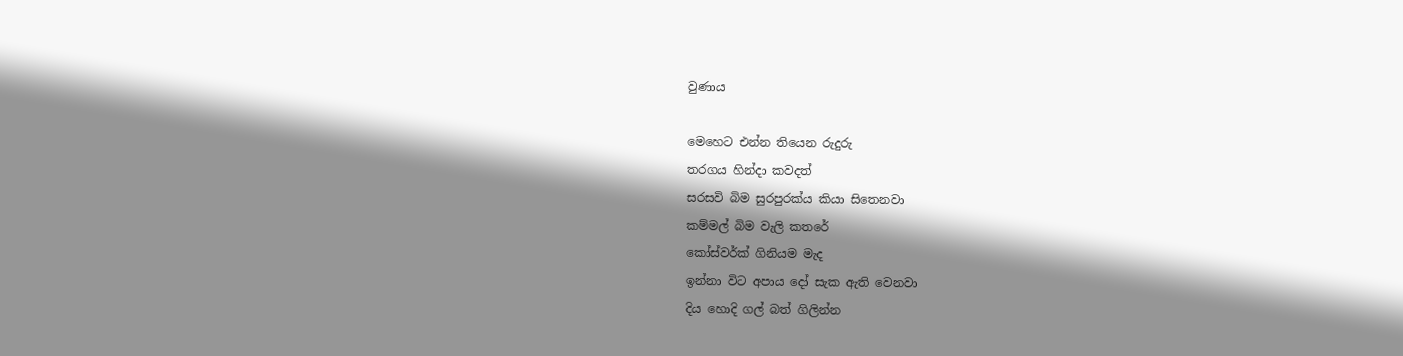වුණාය

මෙහෙට එන්න තියෙන රුදුරු
තරගය හින්දා කවදත්
සරසවි බිම සුරපුරක්ය කියා සිතෙනවා
කම්මල් බිම වැලි කතරේ
කෝස්වර්ක් ගිනියම මැද
ඉන්නා විට අපාය දෝ සැක ඇති වෙනවා
දිය හොදි ගල් බත් ගිලින්න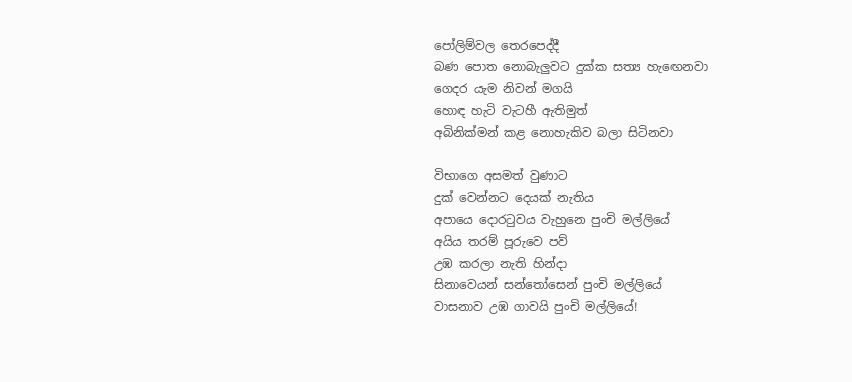පෝලිම්වල තෙරපෙද්දී
බණ පොත නොබැලුවට දුක්ක සත්‍ය හැඟෙනවා
ගෙදර යැම නිවන් මගයි
හොඳ හැටි වැටහී ඇතිමුත්
අබිනික්මන් කළ නොහැකිව බලා සිටිනවා

විභාගෙ අසමත් වුණාට
දුක් වෙන්නට දෙයක් නැතිය
අපායෙ දොරටුවය වැහුනෙ පුංචි මල්ලියේ
අයිය තරම් පූරුවෙ පව්
උඹ කරලා නැති හින්දා
සිනාවෙයන් සන්තෝසෙන් පුංචි මල්ලියේ
වාසනාව උඹ ගාවයි පුංචි මල්ලියේ!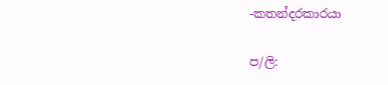-කතන්දරකාරයා

ප/ලි: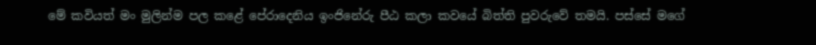මේ කවියත් මං මුලින්ම පල කළේ පේරාදෙනිය ඉංජිනේරු පීඨ කලා කවයේ බිත්ති පුවරුවේ තමයි. පස්සේ මගේ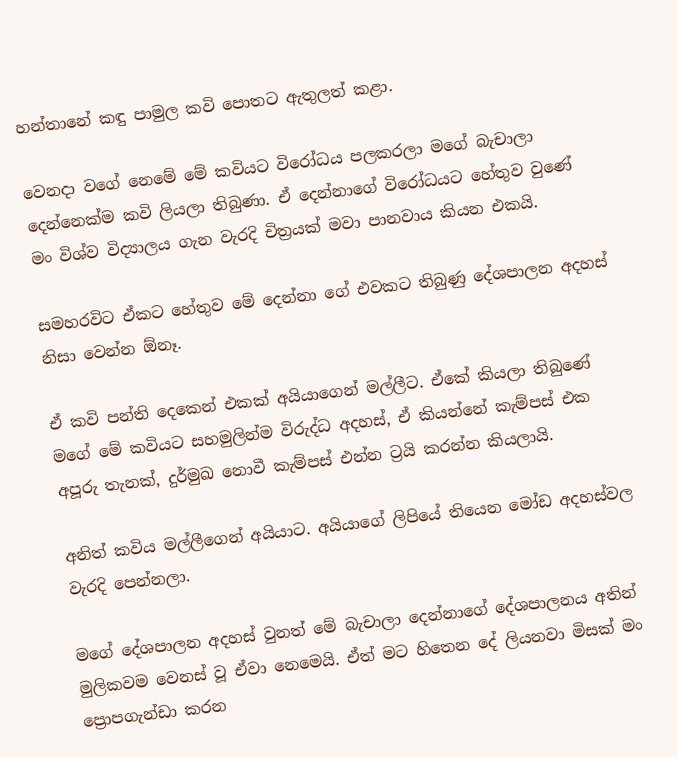හන්තානේ කඳු පාමුල කවි පොතට ඇතුලත් කළා.

වෙනදා වගේ නෙමේ මේ කවියට විරෝධය පලකරලා මගේ බැචාලා දෙන්නෙක්ම කවි ලියලා තිබුණා. ඒ දෙන්නාගේ විරෝධයට හේතුව වුණේ මං විශ්ව විද්‍යාලය ගැන වැරදි චිත්‍රයක් මවා පානවාය කියන එකයි.

සමහරවිට ඒකට හේතුව මේ දෙන්නා ගේ එවකට තිබුණු දේශපාලන අදහස් නිසා වෙන්න ඕනෑ.

ඒ කවි පන්ති දෙකෙන් එකක් අයියාගෙන් මල්ලීට. ඒකේ කියලා තිබුණේ මගේ මේ කවියට සහමුලින්ම විරුද්ධ අදහස්, ඒ කියන්නේ කැම්පස් එක අපූරු තැනක්, දුර්මුඛ නොවී කැම්පස් එන්න ට්‍රයි කරන්න කියලායි.

අනිත් කවිය මල්ලීගෙන් අයියාට. අයියාගේ ලිපියේ තියෙන මෝඩ අදහස්වල වැරදි පෙන්නලා.

මගේ දේශපාලන අදහස් වුනත් මේ බැචාලා දෙන්නාගේ දේශපාලනය අතින් මුලිකවම වෙනස් වූ ඒවා නෙමෙයි. ඒත් මට හිතෙන දේ ලියනවා මිසක් මං ප්‍රොපගැන්ඩා කරන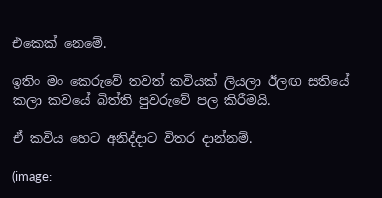එකෙක් නෙමේ.

ඉතිං මං කෙරුවේ තවත් කවියක් ලියලා ඊලඟ සතියේ කලා කවයේ බිත්ති පුවරුවේ පල කිරීමයි.

ඒ කවිය හෙට අනිද්දාට විතර දාන්නම්.

(image: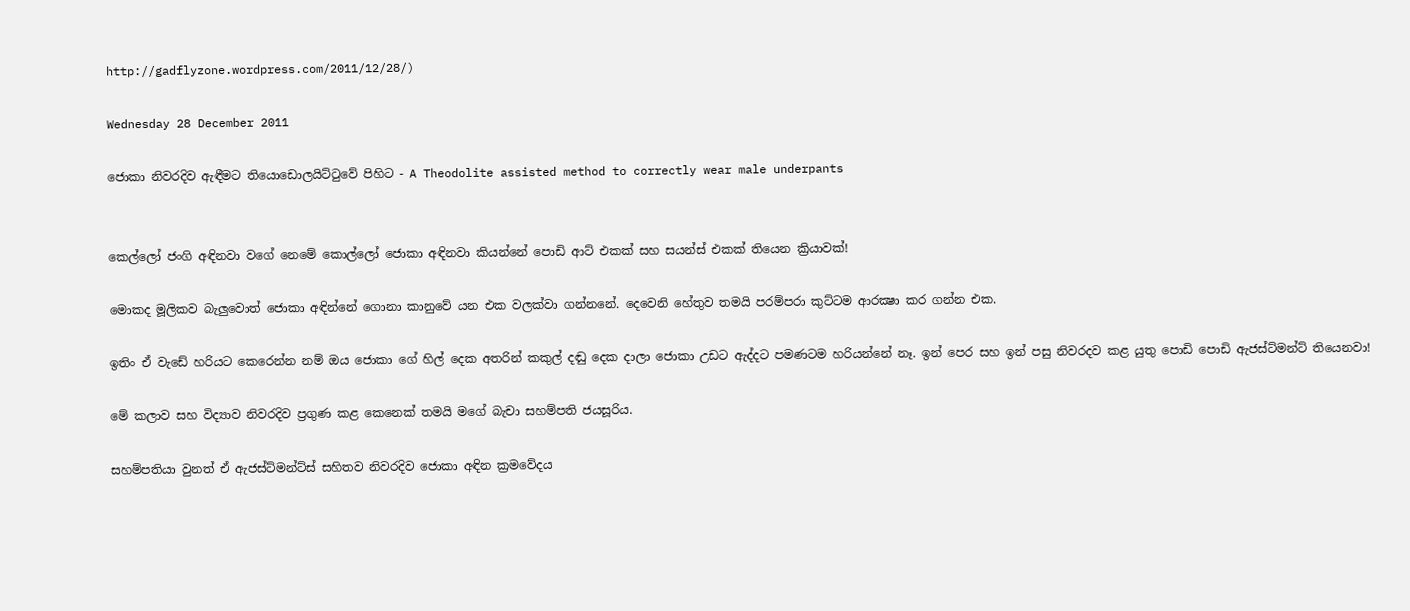http://gadflyzone.wordpress.com/2011/12/28/)

Wednesday 28 December 2011

ජොකා නිවරදිව ඇඳීමට තියොඩොලයිට්ටුවේ පිහිට - A Theodolite assisted method to correctly wear male underpants


කෙල්ලෝ ජංගි අඳිනවා වගේ නෙමේ කොල්ලෝ ජොකා අඳිනවා කියන්නේ පොඩි ආට් එකක් සහ සයන්ස් එකක් තියෙන ක්‍රියාවක්!

මොකද මූලිකව බැලුවොත් ජොකා අඳින්නේ ගොනා කානුවේ යන එක වලක්වා ගන්නනේ. දෙවෙනි හේතුව තමයි පරම්පරා කුට්ටම ආරක්‍ෂා කර ගන්න එක.

ඉතිං ඒ වැඩේ හරියට කෙරෙන්න නම් ඔය ජොකා ගේ හිල් දෙක අතරින් කකුල් දඬු දෙක දාලා ජොකා උඩට ඇද්දට පමණටම හරියන්නේ නෑ. ඉන් පෙර සහ ඉන් පසු නිවරදව කළ යුතු පොඩි පොඩි ඇජස්ට්මන්ට් තියෙනවා!

මේ කලාව සහ විද්‍යාව නිවරදිව ප්‍රගුණ කළ කෙනෙක් තමයි මගේ බැචා සහම්පති ජයසූරිය.

සහම්පතියා වුනත් ඒ ඇජස්ට්මන්ට්ස් සහිතව නිවරදිව ජොකා අඳින ක්‍රමවේදය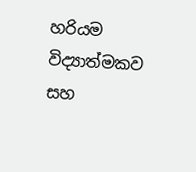හරියම විද්‍යාත්මකව සහ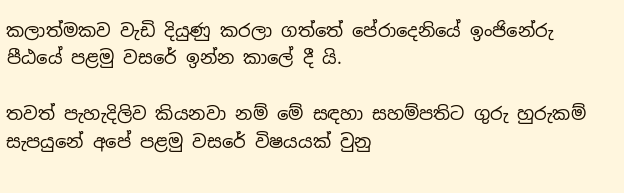කලාත්මකව වැඩි දියුණු කරලා ගත්තේ පේරාදෙනියේ ඉංජිනේරු පීඨයේ පළමු වසරේ ඉන්න කාලේ දී යි.

තවත් පැහැදිලිව කියනවා නම් මේ සඳහා සහම්පතිට ගුරු හුරුකම් සැපයුනේ අපේ පළමු වසරේ විෂයයක් වුනු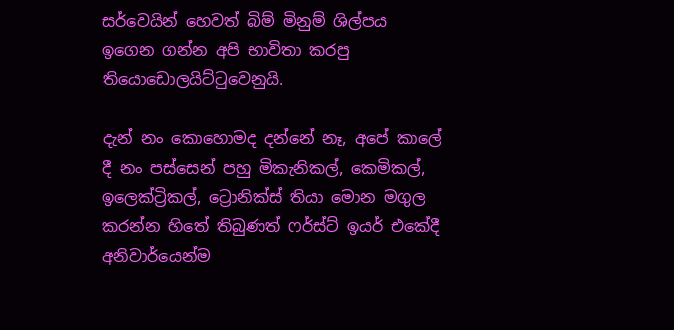සර්වෙයින් හෙවත් බිම් මිනුම් ශිල්පය ඉගෙන ගන්න අපි භාවිතා කරපු තියොඩොලයිට්ටුවෙනුයි.

දැන් නං කොහොමද දන්නේ නෑ, අපේ කාලේ දී නං පස්සෙන් පහු මිකැනිකල්, කෙමිකල්, ඉලෙක්ට්‍රිකල්, ට්‍රොනික්ස් තියා මොන මගුල කරන්න හිතේ තිබුණත් ෆර්ස්ට් ඉයර් එකේදී අනිවාර්යෙන්ම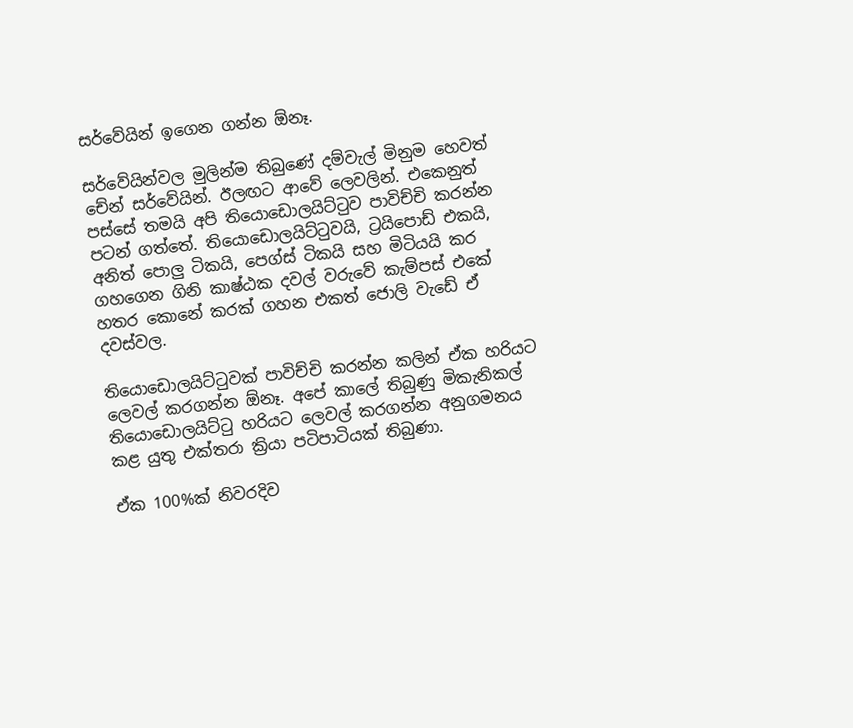සර්වේයින් ඉගෙන ගන්න ඕනෑ.

සර්වේයින්වල මුලින්ම තිබුණේ දම්වැල් මිනුම හෙවත් චේන් සර්වේයින්. ඊලඟට ආවේ ලෙවලින්. එකෙනුත් පස්සේ තමයි අපි තියොඩොලයිට්ටුව පාවිච්චි කරන්න පටන් ගත්තේ. තියොඩොලයිට්ටුවයි, ට්‍රයිපොඩ් එකයි, අනිත් පොලු ටිකයි, පෙග්ස් ටිකයි සහ මිටියයි කර ගහගෙන ගිනි කාෂ්ඨක දවල් වරුවේ කැම්පස් එකේ හතර කොනේ කරක් ගහන එකත් ජොලි වැඩේ ඒ දවස්වල.

තියොඩොලයිට්ටුවක් පාවිච්චි කරන්න කලින් ඒක හරියට ලෙවල් කරගන්න ඕනෑ. අපේ කාලේ තිබුණු මිකැනිකල් තියොඩොලයිට්ටු හරියට ලෙවල් කරගන්න අනුගමනය කළ යුතු එක්තරා ක්‍රියා පටිපාටියක් තිබුණා.

ඒක 100%ක් නිවරදිව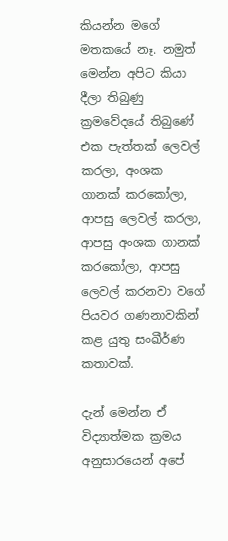කියන්න මගේ මතකයේ නෑ. නමුත් මෙන්න අපිට කියා දීලා තිබුණු ක්‍රමවේදයේ තිබුණේ එක පැත්තක් ලෙවල් කරලා, අංශක ගානක් කරකෝලා, ආපසු ලෙවල් කරලා, ආපසු අංශක ගානක් කරකෝලා, ආපසු ලෙවල් කරනවා වගේ පියවර ගණනාවකින් කළ යුතු සංඛීර්ණ කතාවක්.

දැන් මෙන්න ඒ විද්‍යාත්මක ක්‍රමය අනුසාරයෙන් අපේ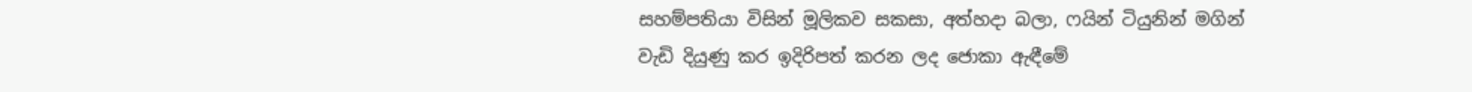සහම්පතියා විසින් මූලිකව සකසා, අත්හදා බලා, ෆයින් ටියුනින් මගින් වැඩි දියුණු කර ඉදිරිපත් කරන ලද ජොකා ඇඳීමේ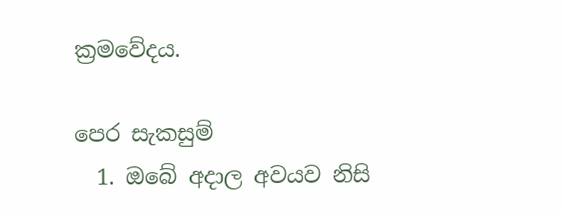ක්‍රමවේදය.

පෙර සැකසුම්
  1. ඔබේ අදාල අවයව නිසි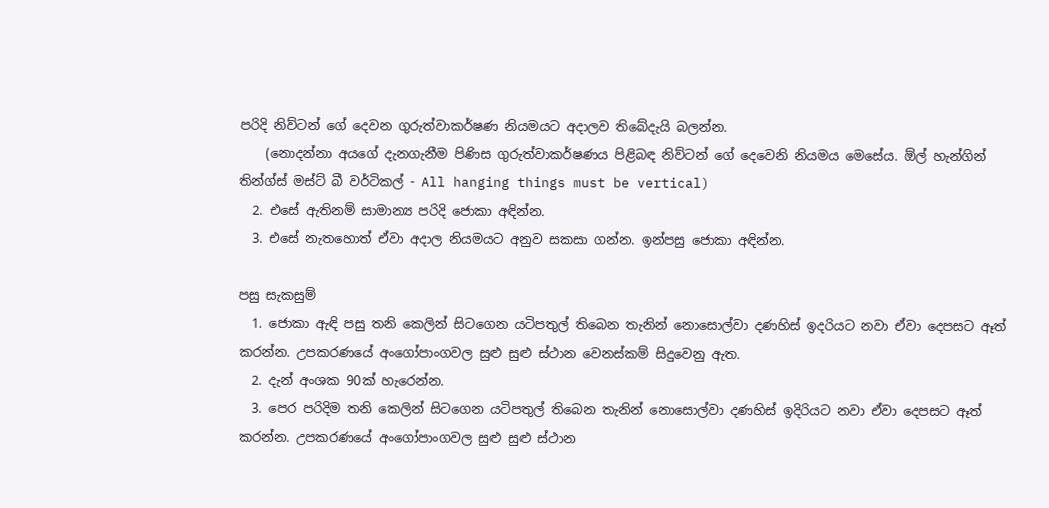පරිදි නිව්ටන් ගේ දෙවන ගුරුත්වාකර්ෂණ නියමයට අදාලව තිබේදැයි බලන්න.
    (නොදන්නා අයගේ දැනගැනීම පිණිස ගුරුත්වාකර්ෂණය පිළිබඳ නිව්ටන් ගේ දෙවෙනි නියමය මෙසේය. ඕල් හැන්ගින් තින්ග්ස් මස්ට් බී වර්ටිකල් - All hanging things must be vertical)
  2. එසේ ඇතිනම් සාමාන්‍ය පරිදි ජොකා අඳින්න.
  3. එසේ නැතහොත් ඒවා අදාල නියමයට අනුව සකසා ගන්න. ඉන්පසු ජොකා අඳින්න.

පසු සැකසුම්
  1. ජොකා ඇඳි පසු තනි කෙලින් සිටගෙන යටිපතුල් තිබෙන තැනින් නොසොල්වා දණහිස් ඉදරියට නවා ඒවා දෙපසට ඈත් කරන්න. උපකරණයේ අංගෝපාංගවල සුළු සුළු ස්ථාන වෙනස්කම් සිදුවෙනු ඇත.
  2. දැන් අංශක 90ක් හැරෙන්න.
  3. පෙර පරිදිම තනි කෙලින් සිටගෙන යටිපතුල් තිබෙන තැනින් නොසොල්වා දණහිස් ඉදිරියට නවා ඒවා දෙපසට ඈත් කරන්න. උපකරණයේ අංගෝපාංගවල සුළු සුළු ස්ථාන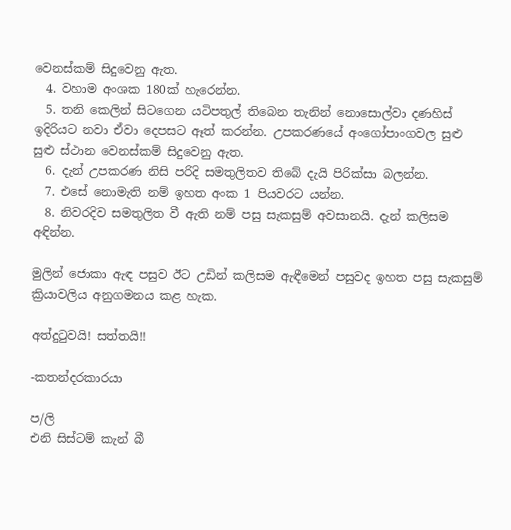වෙනස්කම් සිදුවෙනු ඇත.
  4. වහාම අංශක 180ක් හැරෙන්න.
  5. තනි කෙලින් සිටගෙන යටිපතුල් තිබෙන තැනින් නොසොල්වා දණහිස් ඉදිරියට නවා ඒවා දෙපසට ඈත් කරන්න. උපකරණයේ අංගෝපාංගවල සුළු සුළු ස්ථාන වෙනස්කම් සිදුවෙනු ඇත.
  6. දැන් උපකරණ නිසි පරිදි සමතුලිතව තිබේ දැයි පිරික්සා බලන්න.
  7. එසේ නොමැති නම් ඉහත අංක 1 පියවරට යන්න.
  8. නිවරදිව සමතුලිත වී ඇති නම් පසු සැකසුම් අවසානයි. දැන් කලිසම අඳින්න.

මුලින් ජොකා ඇඳ පසුව ඊට උඩින් කලිසම ඇඳීමෙන් පසුවද ඉහත පසු සැකසුම් ක්‍රියාවලිය අනුගමනය කළ හැක.

අත්දුටුවයි! සත්තයි!!

-කතන්දරකාරයා

ප/ලි
එනි සිස්ටම් කැන් බී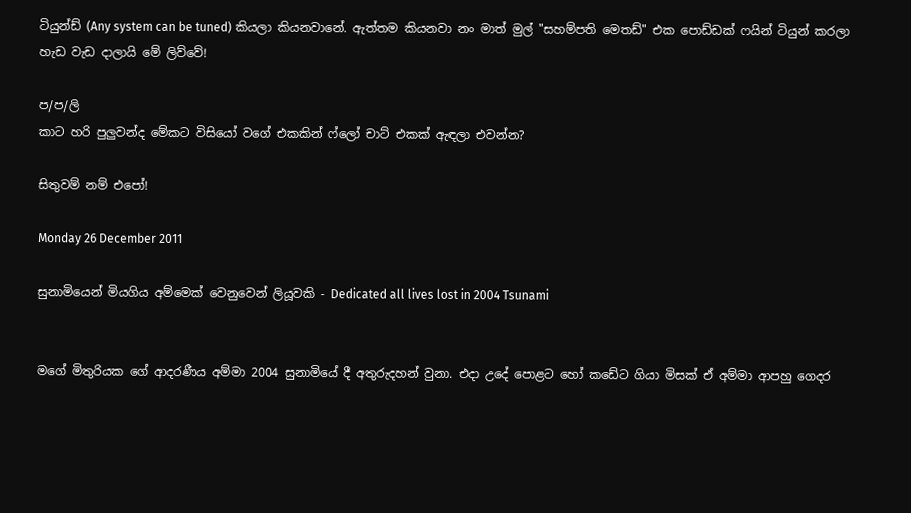ටියුන්ඩ් (Any system can be tuned) කියලා කියනවානේ. ඇත්තම කියනවා නං මාත් මුල් "සහම්පති මෙතඩ්" එක පොඩ්ඩක් ෆයින් ටියුන් කරලා හැඩ වැඩ දාලායි මේ ලිව්වේ!

ප/ප/ලි
කාට හරි පුලුවන්ද මේකට විසියෝ වගේ එකකින් ෆ්ලෝ චාට් එකක් ඇඳලා එවන්න?

සිතුවම් නම් එපෝ!

Monday 26 December 2011

සුනාමියෙන් මියගිය අම්මෙක් වෙනුවෙන් ලියූවකි - Dedicated all lives lost in 2004 Tsunami


මගේ මිතුරියක ගේ ආදරණීය අම්මා 2004 සුනාමියේ දී අතුරුදහන් වුනා. එදා උදේ පොළට හෝ කඩේට ගියා මිසක් ඒ අම්මා ආපහු ගෙදර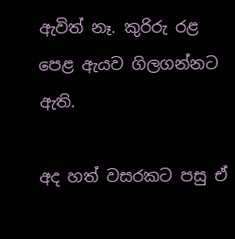ඇවිත් නෑ. කුරිරු රළ පෙළ ඇයව ගිලගන්නට ඇති.

අද හත් වසරකට පසු ඒ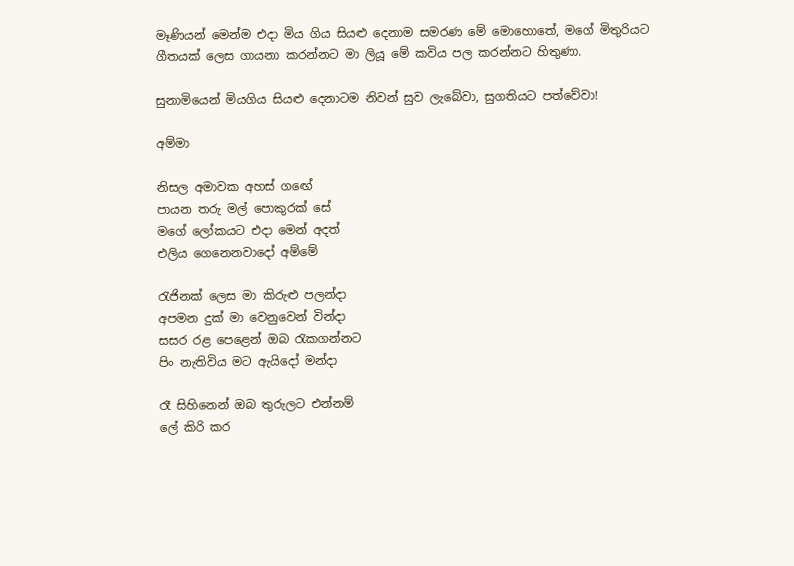මෑණියන් මෙන්ම එදා මිය ගිය සියළු දෙනාම සමරණ මේ මොහොතේ, මගේ මිතුරියට ගීතයක් ලෙස ගායනා කරන්නට මා ලියූ මේ කවිය පල කරන්නට හිතුණා.

සුනාමියෙන් මියගිය සියළු දෙනාටම නිවන් සුව ලැබේවා, සුගතියට පත්වේවා!

අම්මා

නිසල අමාවක අහස් ගඟේ
පායන තරු මල් පොකුරක් සේ
මගේ ලෝකයට එදා මෙන් අදත්
එලිය ගෙනෙනවාදෝ අම්මේ

රැජිනක් ලෙස මා කිරුළු පලන්දා
අපමන දුක් මා වෙනුවෙන් වින්දා
සසර රළ පෙළෙන් ඔබ රැකගන්නට
පිං නැතිවිය මට ඇයිදෝ මන්දා

රෑ සිහිනෙන් ඔබ තුරුලට එන්නම්
ලේ කිරි කර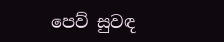පෙව් සුවඳ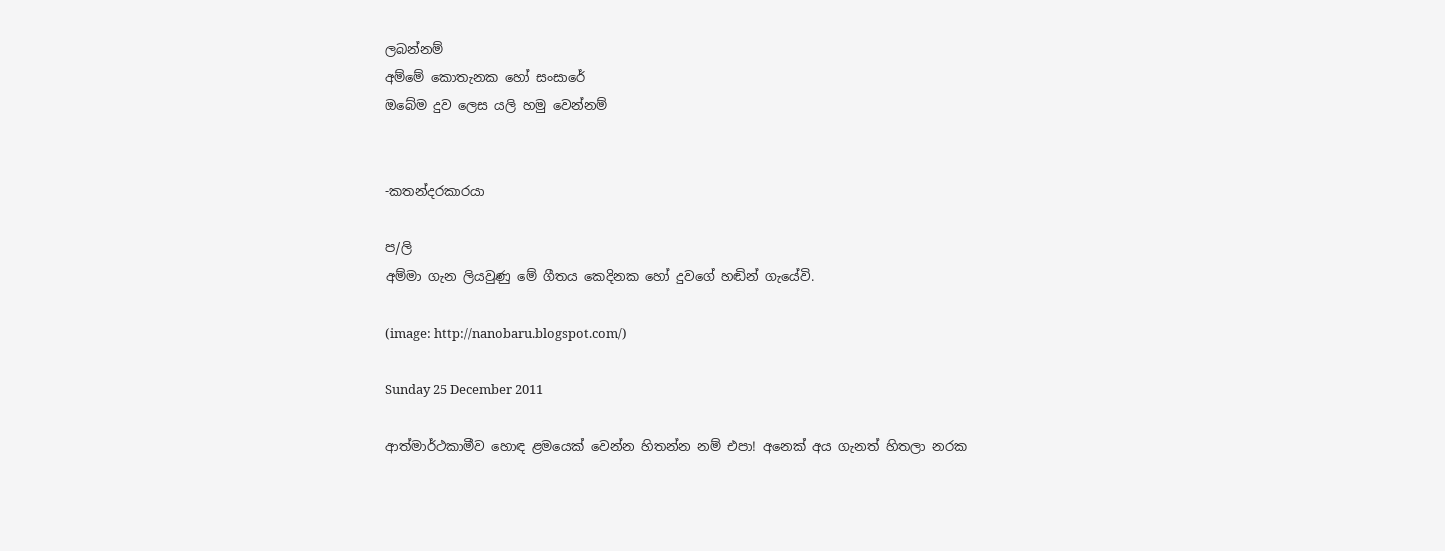ලබන්නම්
අම්මේ කොතැනක හෝ සංසාරේ
ඔබේම දුව ලෙස යලි හමු වෙන්නම්


-කතන්දරකාරයා

ප/ලි
අම්මා ගැන ලියවුණු මේ ගීතය කෙදිනක හෝ දුවගේ හඬින් ගැයේවි.

(image: http://nanobaru.blogspot.com/)

Sunday 25 December 2011

ආත්මාර්ථකාමීව හොඳ ළමයෙක් වෙන්න හිතන්න නම් එපා! අනෙක් අය ගැනත් හිතලා නරක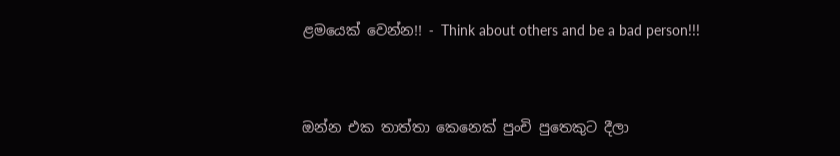ළමයෙක් වෙන්න!! - Think about others and be a bad person!!!


ඔන්න එක තාත්තා කෙනෙක් පුංචි පුතෙකුට දීලා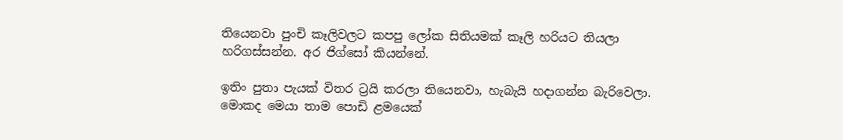තියෙනවා පුංචි කෑලිවලට කපපු ලෝක සිතියමක් කෑලි හරියට තියලා හරිගස්සන්න. අර ජිග්සෝ කියන්නේ.

ඉතිං පුතා පැයක් විතර ට්‍රයි කරලා තියෙනවා, හැබැයි හදාගන්න බැරිවෙලා. මොකද මෙයා තාම පොඩි ළමයෙක්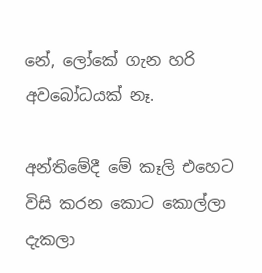නේ, ලෝකේ ගැන හරි අවබෝධයක් නෑ.

අන්තිමේදී මේ කෑලි එහෙට විසි කරන කොට කොල්ලා දැකලා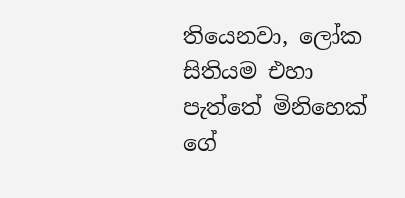තියෙනවා, ලෝක සිතියම එහා පැත්තේ මිනිහෙක් ගේ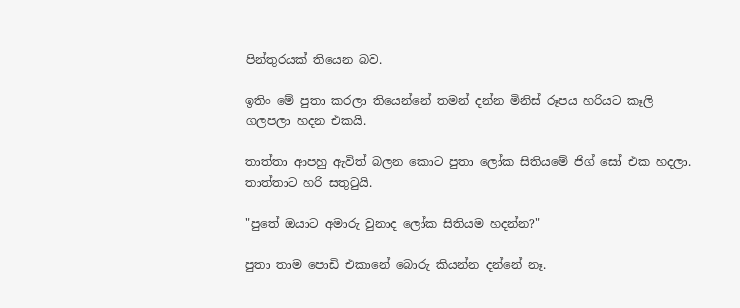පින්තුරයක් තියෙන බව.

ඉතිං මේ පුතා කරලා තියෙන්නේ තමන් දන්න මිනිස් රූපය හරියට කෑලි ගලපලා හදන එකයි.

තාත්තා ආපහු ඇවිත් බලන කොට පුතා ලෝක සිතියමේ ජිග් සෝ එක හදලා. තාත්තාට හරි සතුටුයි.

"පුතේ ඔයාට අමාරු වුනාද ලෝක සිතියම හදන්න?"

පුතා තාම පොඩි එකානේ බොරු කියන්න දන්නේ නෑ.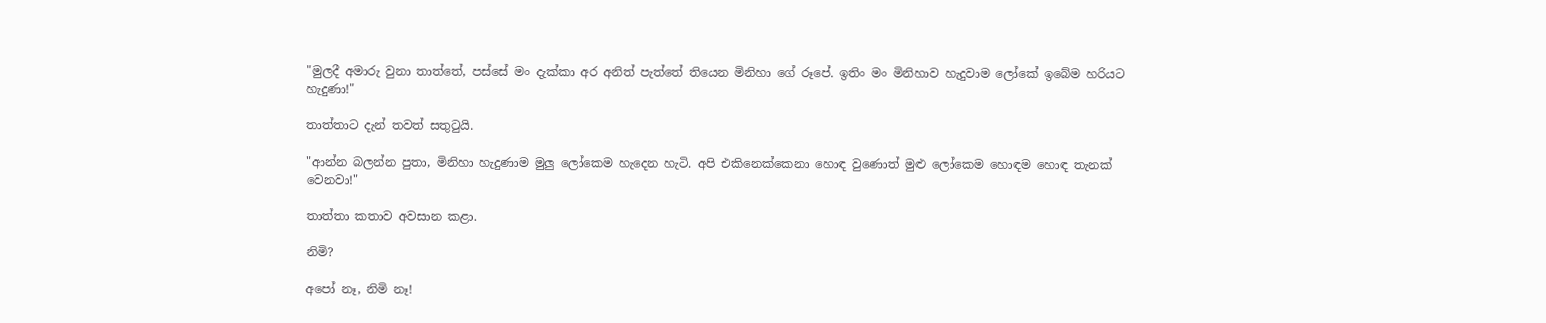"මුලදී අමාරු වුනා තාත්තේ, පස්සේ මං දැක්කා අර අනිත් පැත්තේ තියෙන මිනිහා ගේ රූපේ. ඉතිං මං මිනිහාව හැදුවාම ලෝකේ ඉබේම හරියට හැදුණා!"

තාත්තාට දැන් තවත් සතුටුයි.

"ආන්න බලන්න පුතා, මිනිහා හැදුණාම මුලු ලෝකෙම හැදෙන හැටි. අපි එකිනෙක්කෙනා හොඳ වුණොත් මුළු ලෝකෙම හොඳම හොඳ තැනක් වෙනවා!"

තාත්තා කතාව අවසාන කළා.

නිමි?

අපෝ නෑ, නිමි නෑ!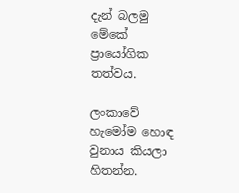දැන් බලමු මේකේ ප්‍රායෝගික තත්වය.

ලංකාවේ හැමෝම හොඳ වුනාය කියලා හිතන්න.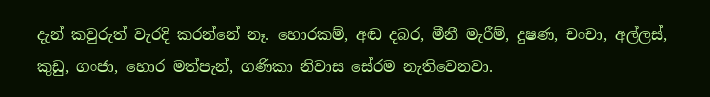දැන් කවුරුත් වැරදි කරන්නේ නෑ. හොරකම්, අඬ දබර, මීනී මැරීම්, දුෂණ, චංචා, අල්ලස්, කුඩු, ගංජා, හොර මත්පැන්, ගණිකා නිවාස සේරම නැතිවෙනවා.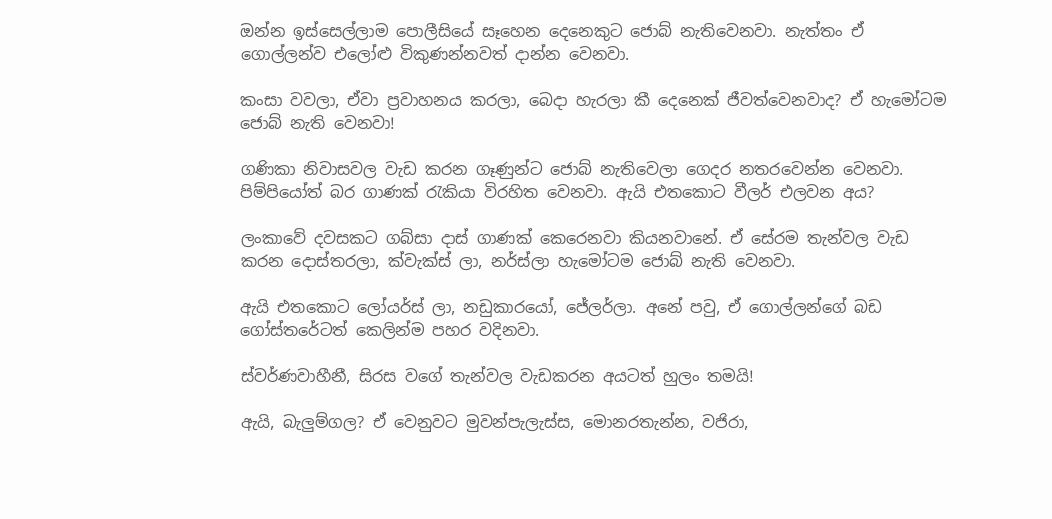ඔන්න ඉස්සෙල්ලාම පොලීසියේ සෑහෙන දෙනෙකුට ජොබ් නැතිවෙනවා. නැත්තං ඒ ගොල්ලන්ව එලෝළු විකුණන්නවත් දාන්න වෙනවා.

කංසා වවලා, ඒවා ප්‍රවාහනය කරලා, බෙදා හැරලා කී දෙනෙක් ජීවත්වෙනවාද? ඒ හැමෝටම ජොබ් නැති වෙනවා!

ගණිකා නිවාසවල වැඩ කරන ගෑණුන්ට ජොබ් නැතිවෙලා ගෙදර නතරවෙන්න වෙනවා. පිම්පියෝත් බර ගාණක් රැකියා විරහිත වෙනවා. ඇයි එතකොට වීලර් එලවන අය?

ලංකාවේ දවසකට ගබ්සා දාස් ගාණක් කෙරෙනවා කියනවානේ. ඒ සේරම තැන්වල වැඩ කරන දොස්තරලා, ක්වැක්ස් ලා, නර්ස්ලා හැමෝටම ජොබ් නැති වෙනවා.

ඇයි එතකොට ලෝයර්ස් ලා, නඩුකාරයෝ, ජේලර්ලා. අනේ පවු, ඒ ගොල්ලන්ගේ බඩ ගෝස්තරේටත් කෙලින්ම පහර වදිනවා.

ස්වර්ණවාහීනී, සිරස වගේ තැන්වල වැඩකරන අයටත් හුලං තමයි!

ඇයි, බැලුම්ගල? ඒ වෙනුවට මුවන්පැලැස්ස, මොනරතැන්න, වජිරා,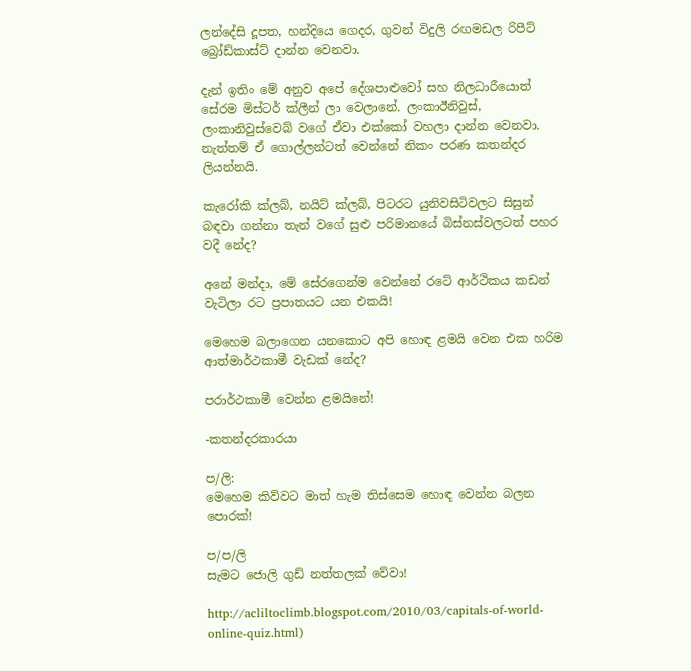ලන්දේසි දූපත, හන්දියෙ ගෙදර, ගුවන් විදුලි රඟමඩල රිපීට් බ්‍රෝඩ්කාස්ට් දාන්න වෙනවා.

දැන් ඉතිං මේ අනුව අපේ දේශපාළුවෝ සහ නිලධාරීයොත් සේරම මිස්ටර් ක්ලීන් ලා වෙලානේ. ලංකාඊනිවුස්, ලංකානිවුස්වෙබ් වගේ ඒවා එක්කෝ වහලා දාන්න වෙනවා. නැත්තම් ඒ ගොල්ලන්ටත් වෙන්නේ නිකං පරණ කතන්දර ලියන්නයි.

කැරෝකි ක්ලබ්, නයිට් ක්ලබ්, පිටරට යුනිවසිටිවලට සිසුන් බඳවා ගන්නා තැන් වගේ සුළු පරිමානයේ බිස්නස්වලටත් පහර වදී නේද?

අනේ මන්දා, මේ සේරගෙන්ම වෙන්නේ රටේ ආර්ථිකය කඩන් වැටිලා රට ප්‍රපාතයට යන එකයි!

මෙහෙම බලාගෙන යනකොට අපි හොඳ ළමයි වෙන එක හරිම ආත්මාර්ථකාමී වැඩක් නේද?

පරාර්ථකාමී වෙන්න ළමයිනේ!

-කතන්දරකාරයා

ප/ලි:
මෙහෙම කිව්වට මාත් හැම තිස්සෙම හොඳ වෙන්න බලන පොරක්!

ප/ප/ලි
සැමට ජොලි ගුඩ් නත්තලක් වේවා!

http://acliltoclimb.blogspot.com/2010/03/capitals-of-world-online-quiz.html)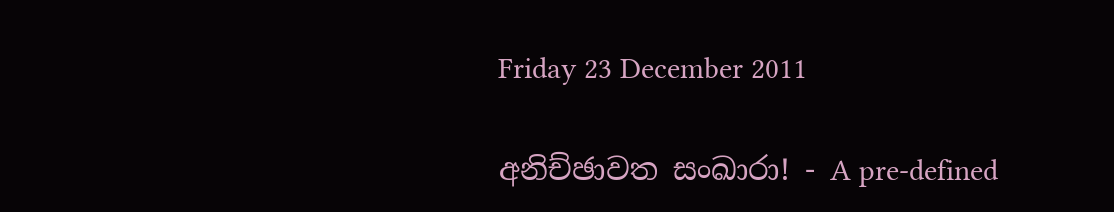Friday 23 December 2011

අනිච්ඡාවත සංඛාරා! - A pre-defined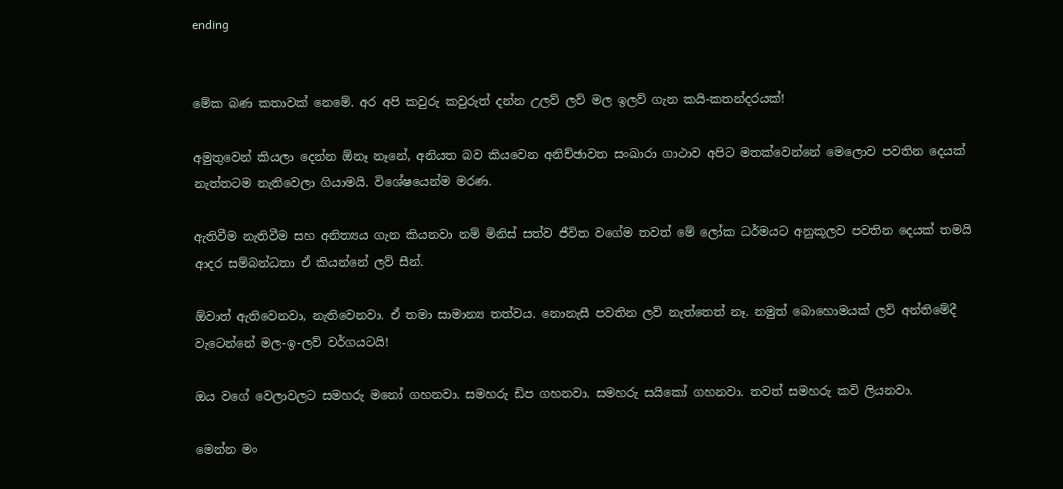ending


මේක බණ කතාවක් නෙමේ. අර අපි කවුරු කවුරුත් දන්න උලව් ලව් මල ඉලව් ගැන කයි-කතන්දරයක්!

අමුතුවෙන් කියලා දෙන්න ඕනෑ නෑනේ, අනියත බව කියවෙන අනිච්ඡාවත සංඛාරා ගාථාව අපිට මතක්වෙන්නේ මෙලොව පවතින දෙයක් නැත්තටම නැතිවෙලා ගියාමයි. විශේෂයෙන්ම මරණ.

ඇතිවීම නැතිවීම සහ අනිත්‍යය ගැන කියනවා නම් මිනිස් සත්ව ජීවිත වගේම තවත් මේ ලෝක ධර්මයට අනුකූලව පවතින දෙයක් තමයි ආදර සම්බන්ධතා ඒ කියන්නේ ලව් සීන්.

ඕවාත් ඇතිවෙනවා, නැතිවෙනවා. ඒ තමා සාමාන්‍ය තත්වය. නොනැසී පවතින ලව් නැත්තෙත් නෑ. නමුත් බොහොමයක් ලව් අන්තිමේදී වැටෙන්නේ මල-ඉ-ලව් වර්ගයටයි!

ඔය වගේ වෙලාවලට සමහරු මනෝ ගහනවා. සමහරු ඩිප ගහනවා. සමහරු සයිකෝ ගහනවා. තවත් සමහරු කවි ලියනවා.

මෙන්න මං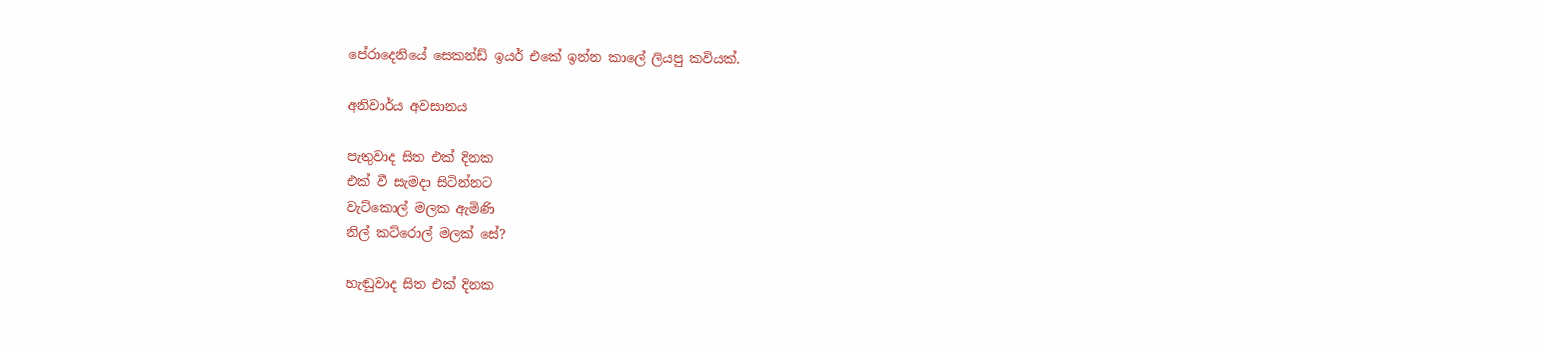පේරාදෙනියේ සෙකන්ඩ් ඉයර් එකේ ඉන්න කාලේ ලියපු කවියක්.

අනිවාර්ය අවසානය

පැතුවාද සිත එක් දිනක
එක් වී සැමදා සිටින්නට
වැට්කොල් මලක ඇමිණි
නිල් කට්රොල් මලක් සේ?

හැඬුවාද සිත එක් දිනක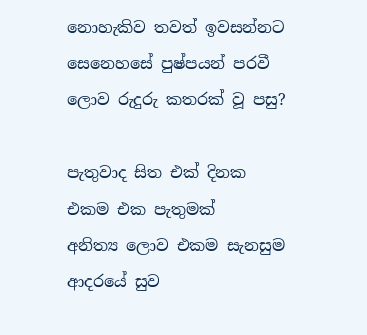නොහැකිව තවත් ඉවසන්නට
සෙනෙහසේ පුෂ්පයන් පරවී
ලොව රුදුරු කතරක් වූ පසු?

පැතුවාද සිත එක් දිනක
එකම එක පැතුමක්
අනිත්‍ය ලොව එකම සැනසුම
ආදරයේ සුව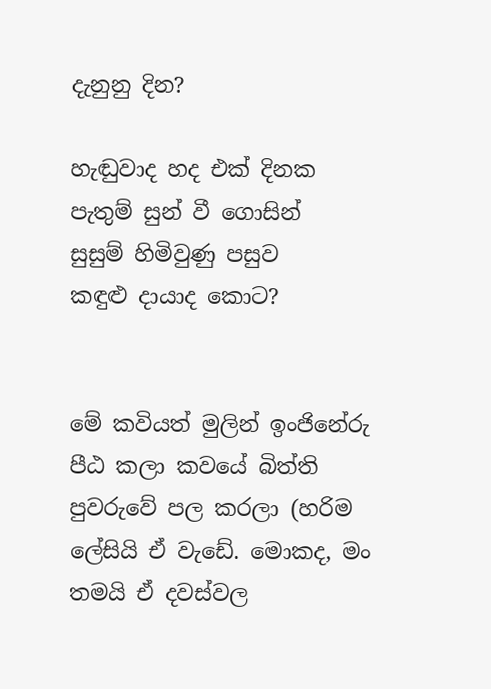දැනුනු දින?

හැඬුවාද හද එක් දිනක
පැතුම් සුන් වී ගොසින්
සුසුම් හිමිවුණු පසුව
කඳුළු දායාද කොට?


මේ කවියත් මුලින් ඉංජිනේරු පීඨ කලා කවයේ බිත්ති පුවරුවේ පල කරලා (හරිම ලේසියි ඒ වැඩේ. මොකද, මං තමයි ඒ දවස්වල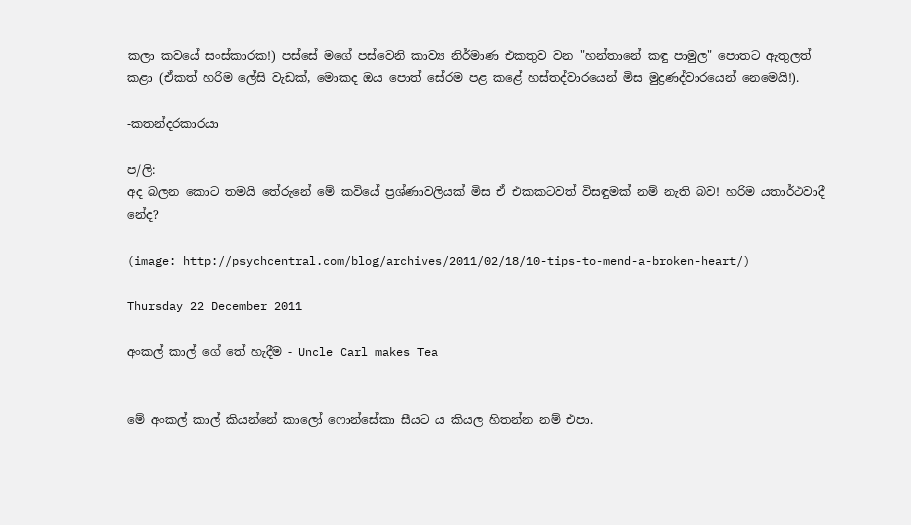කලා කවයේ සංස්කාරක!) පස්සේ මගේ පස්වෙනි කාව්‍ය නිර්මාණ එකතුව වන "හන්තානේ කඳු පාමුල" පොතට ඇතුලත් කළා (ඒකත් හරිම ලේසි වැඩක්, මොකද ඔය පොත් සේරම පළ කළේ හස්තද්වාරයෙන් මිස මුද්‍රණද්වාරයෙන් නෙමෙයි!).

-කතන්දරකාරයා

ප/ලි:
අද බලන කොට තමයි තේරුනේ මේ කවියේ ප්‍රශ්ණාවලියක් මිස ඒ එකකටවත් විසඳුමක් නම් නැති බව! හරිම යතාර්ථවාදී නේද?

(image: http://psychcentral.com/blog/archives/2011/02/18/10-tips-to-mend-a-broken-heart/)

Thursday 22 December 2011

අංකල් කාල් ගේ තේ හැදීම - Uncle Carl makes Tea


මේ අංකල් කාල් කියන්නේ කාලෝ ෆොන්සේකා සීයට ය කියල හිතන්න නම් එපා.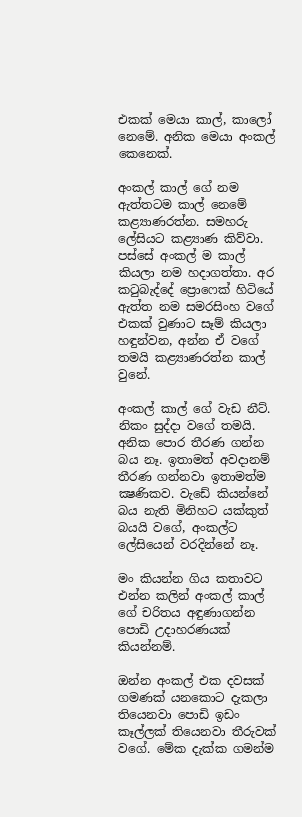එකක් මෙයා කාල්, කාලෝ නෙමේ. අනික මෙයා අංකල් කෙනෙක්.

අංකල් කාල් ගේ නම ඇත්තටම කාල් නෙමේ කළ්‍යාණරත්න. සමහරු ලේසියට කළ්‍යාණ කිව්වා. පස්සේ අංකල් ම කාල් කියලා නම හදාගත්තා. අර කටුබැද්දේ ප්‍රොෆෙක් හිටියේ ඇත්ත නම සමරසිංහ වගේ එකක් වුණාට සෑම් කියලා හඳුන්වන, අන්න ඒ වගේ තමයි කළ්‍යාණරත්න කාල් වුනේ.

අංකල් කාල් ගේ වැඩ නීට්. නිකං සුද්දා වගේ තමයි. අනික පොර තීරණ ගන්න බය නෑ. ඉතාමත් අවදානම් තීරණ ගන්නවා ඉතාමත්ම ක්‍ෂණිකව. වැඩේ කියන්නේ බය නැති මිනිහට යක්කුත් බයයි වගේ, අංකල්ට ලේසියෙන් වරදින්නේ නෑ.

මං කියන්න ගිය කතාවට එන්න කලින් අංකල් කාල් ගේ චරිතය අඳුණාගන්න පොඩි උදාහරණයක් කියන්නම්.

ඔන්න අංකල් එක දවසක් ගමණක් යනකොට දැකලා තියෙනවා පොඩි ඉඩං කෑල්ලක් තියෙනවා තීරුවක් වගේ. මේක දැක්ක ගමන්ම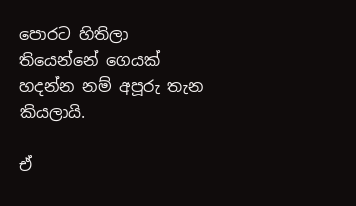පොරට හිතිලා තියෙන්නේ ගෙයක් හදන්න නම් අපූරු තැන කියලායි.

ඒ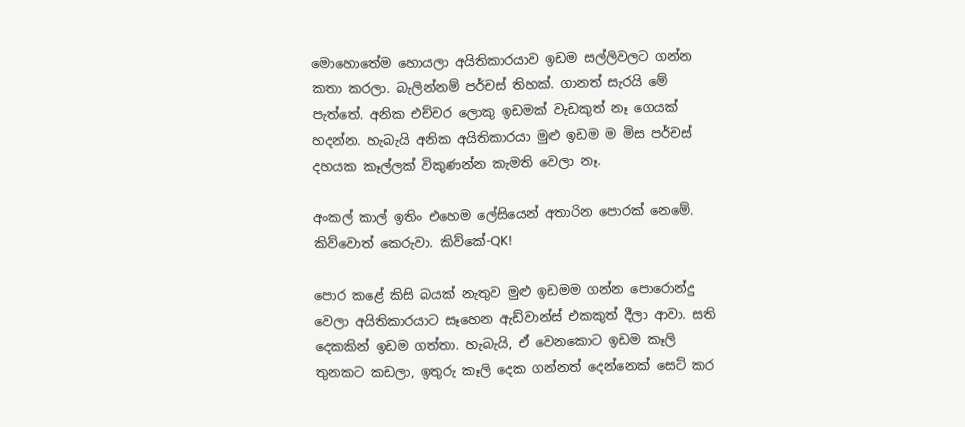මොහොතේම හොයලා අයිතිකාරයාව ඉඩම සල්ලිවලට ගන්න කතා කරලා. බැලින්නම් පර්චස් තිහක්. ගානත් සැරයි මේ පැත්තේ. අනික එච්චර ලොකු ඉඩමක් වැඩකුත් නෑ ගෙයක් හදන්න. හැබැයි අනික අයිතිකාරයා මුළු ඉඩම ම මිස පර්චස් දහයක කෑල්ලක් විකුණන්න කැමති වෙලා නෑ.

අංකල් කාල් ඉතිං එහෙම ලේසියෙන් අතාරින පොරක් නෙමේ. කිව්වොත් කෙරුවා. කිව්කේ-QK!

පොර කළේ කිසි බයක් නැතුව මුළු ඉඩමම ගන්න පොරොන්දු වෙලා අයිතිකාරයාට සෑහෙන ඇඩ්වාන්ස් එකකුත් දීලා ආවා. සති දෙකකින් ඉඩම ගත්තා. හැබැයි, ඒ වෙනකොට ඉඩම කෑලි තුනකට කඩලා, ඉතුරු කෑලි දෙක ගන්නත් දෙන්නෙක් සෙට් කර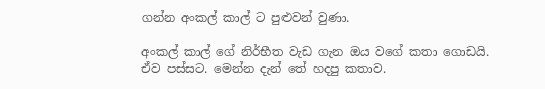ගන්න අංකල් කාල් ට පුළුවන් වුණා.

අංකල් කාල් ගේ නිර්භීත වැඩ ගැන ඔය වගේ කතා ගොඩයි. ඒව පස්සට. මෙන්න දැන් තේ හදපු කතාව.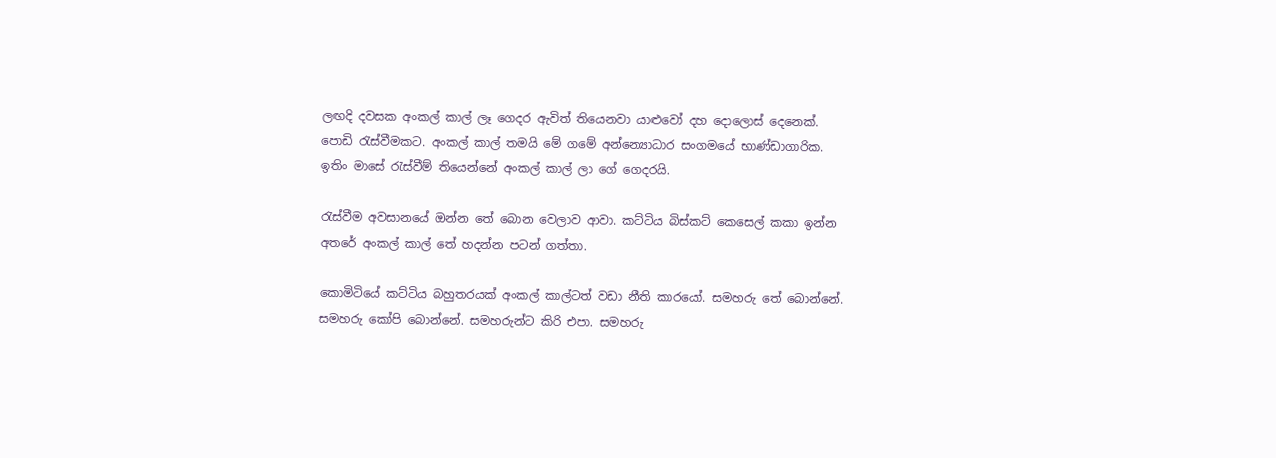ලඟදි දවසක අංකල් කාල් ලෑ ගෙදර ඇවිත් තියෙනවා යාළුවෝ දහ දොලොස් දෙනෙක්. පොඩි රැස්වීමකට. අංකල් කාල් තමයි මේ ගමේ අන්න්‍යොධාර සංගමයේ භාණ්ඩාගාරික. ඉතිං මාසේ රැස්වීම් තියෙන්නේ අංකල් කාල් ලා ගේ ගෙදරයි.

රැස්වීම අවසානයේ ඔන්න තේ බොන වෙලාව ආවා. කට්ටිය බිස්කට් කෙසෙල් කකා ඉන්න අතරේ අංකල් කාල් තේ හදන්න පටන් ගත්තා.

කොමිටියේ කට්ටිය බහුතරයක් අංකල් කාල්ටත් වඩා නීති කාරයෝ. සමහරු තේ බොන්නේ. සමහරු කෝපි බොන්නේ. සමහරුන්ට කිරි එපා. සමහරු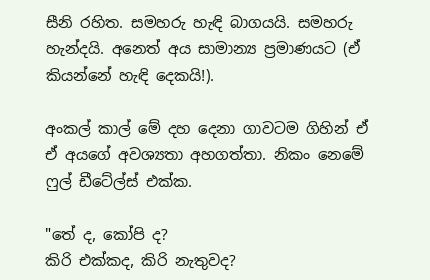සීනි රහිත. සමහරු හැඳි බාගයයි. සමහරු හැන්දයි. අනෙත් අය සාමාන්‍ය ප්‍රමාණයට (ඒ කියන්නේ හැඳි දෙකයි!).

අංකල් කාල් මේ දහ දෙනා ගාවටම ගිහින් ඒ ඒ අයගේ අවශ්‍යතා අහගත්තා. නිකං නෙමේ ෆුල් ඩීටේල්ස් එක්ක.

"තේ ද, කෝපි ද?
කිරි එක්කද, කිරි නැතුවද?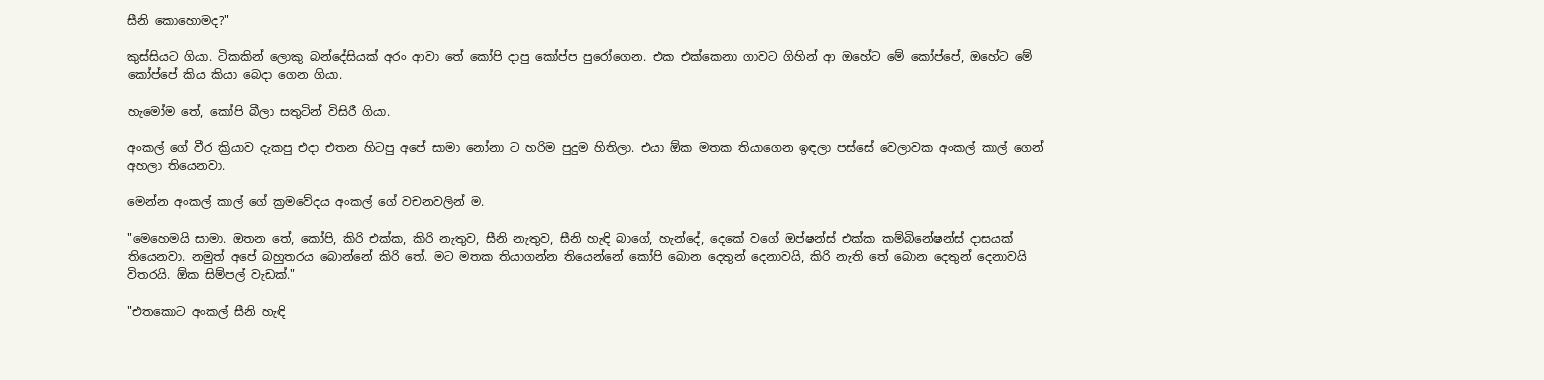සීනි කොහොමද?"

කුස්සියට ගියා. ටිකකින් ලොකු බන්දේසියක් අරං ආවා තේ කෝපි දාපු කෝප්ප පුරෝගෙන. එක එක්කෙනා ගාවට ගිහින් ආ ඔහේට මේ කෝප්පේ, ඔහේට මේ කෝප්පේ කිය කියා බෙදා ගෙන ගියා.

හැමෝම තේ, කෝපි බීලා සතුටින් විසිරී ගියා.

අංකල් ගේ වීර ක්‍රියාව දැකපු එදා එතන හිටපු අපේ සාමා නෝනා ට හරිම පුදුම හිතිලා. එයා ඕක මතක තියාගෙන ඉඳලා පස්සේ වෙලාවක අංකල් කාල් ගෙන් අහලා තියෙනවා.

මෙන්න අංකල් කාල් ගේ ක්‍රමවේදය අංකල් ගේ වචනවලින් ම.

"මෙහෙමයි සාමා. ඔතන තේ, කෝපි, කිරි එක්ක, කිරි නැතුව, සීනි නැතුව, සීනි හැඳි බාගේ, හැන්දේ, දෙකේ වගේ ඔප්ෂන්ස් එක්ක කම්බිනේෂන්ස් දාසයක් තියෙනවා. නමුත් අපේ බහුතරය බොන්නේ කිරි තේ. මට මතක තියාගන්න තියෙන්නේ කෝපි බොන දෙතුන් දෙනාවයි, කිරි නැති තේ බොන දෙතුන් දෙනාවයි විතරයි. ඕක සිම්පල් වැඩක්."

"එතකොට අංකල් සීනි හැඳි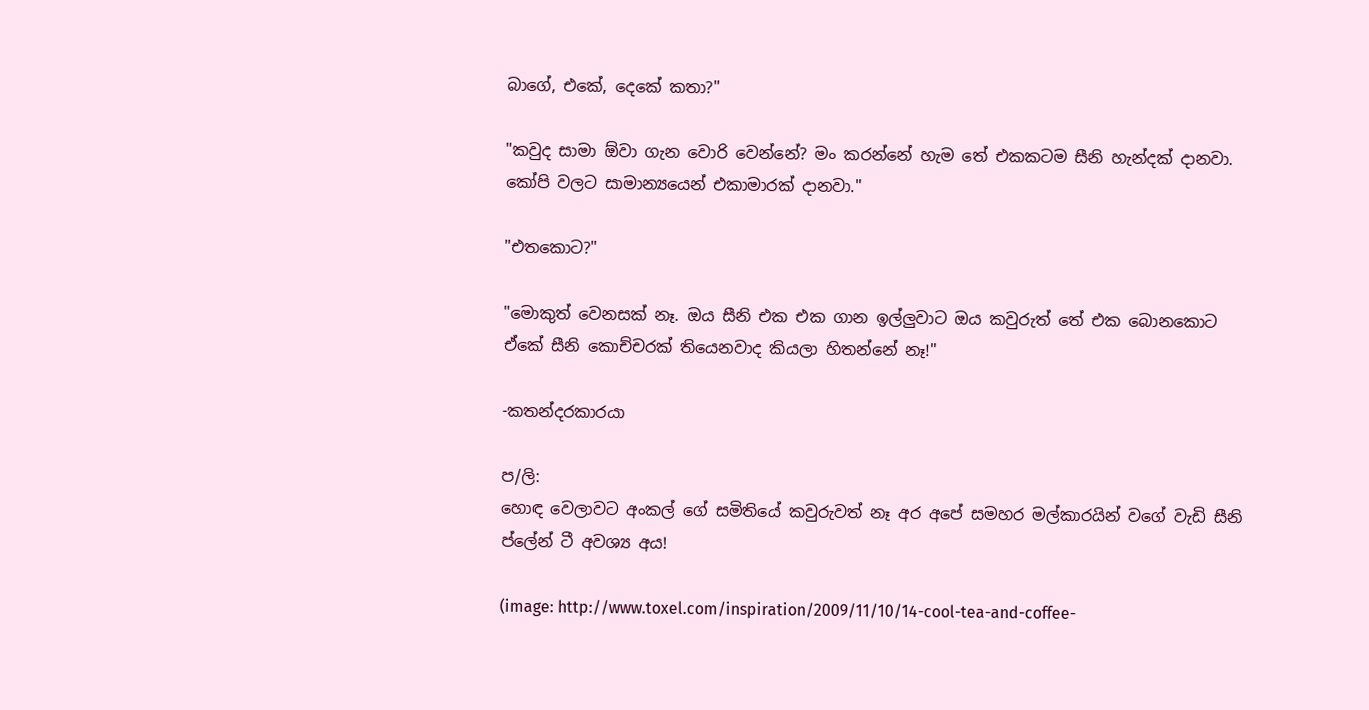බාගේ, එකේ, දෙකේ කතා?"

"කවුද සාමා ඕවා ගැන වොරි වෙන්නේ? මං කරන්නේ හැම තේ එකකටම සීනි හැන්දක් දානවා. කෝපි වලට සාමාන්‍යයෙන් එකාමාරක් දානවා."

"එතකොට?"

"මොකුත් වෙනසක් නෑ. ඔය සීනි එක එක ගාන ඉල්ලුවාට ඔය කවුරුත් තේ එක බොනකොට ඒකේ සීනි කොච්චරක් තියෙනවාද කියලා හිතන්නේ නෑ!"

-කතන්දරකාරයා

ප/ලි:
හොඳ වෙලාවට අංකල් ගේ සමිතියේ කවුරුවත් නෑ අර අපේ සමහර මල්කාරයින් වගේ වැඩි සීනි ප්ලේන් ටී අවශ්‍ය අය!

(image: http://www.toxel.com/inspiration/2009/11/10/14-cool-tea-and-coffee-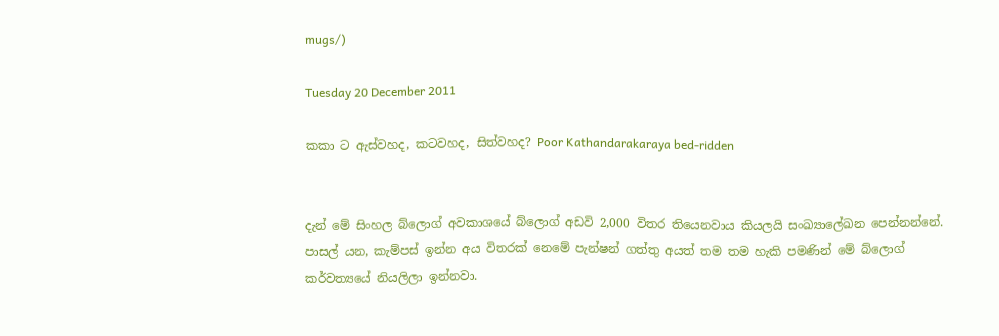mugs/)

Tuesday 20 December 2011

කකා ට ඇස්වහද, කටවහද, සිත්වහද? Poor Kathandarakaraya bed-ridden


දැන් මේ සිංහල බ්ලොග් අවකාශයේ බ්ලොග් අඩවි 2,000 විතර තියෙනවාය කියලයි සංඛ්‍යාලේඛන පෙන්නන්නේ. පාසල් යන, කැම්පස් ඉන්න අය විතරක් නෙමේ පැන්ෂන් ගත්තු අයත් තම තම හැකි පමණින් මේ බ්ලොග් කර්වත්‍යයේ නියලිලා ඉන්නවා.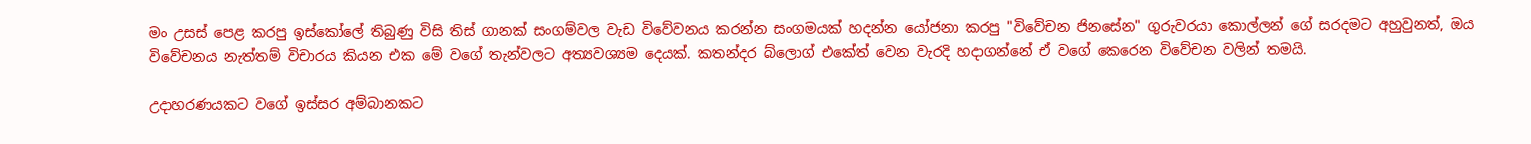මං උසස් පෙළ කරපු ඉස්කෝලේ තිබුණු විසි තිස් ගානක් සංගම්වල වැඩ විවේවනය කරන්න සංගමයක් හදන්න යෝජනා කරපු "විවේචන ජිනසේන" ගුරුවරයා කොල්ලන් ගේ සරදමට අහුවුනත්, ඔය විවේචනය නැත්තම් විචාරය කියන එක මේ වගේ තැන්වලට අත්‍යවශ්‍යම දෙයක්. කතන්දර බ්ලොග් එකේත් වෙන වැරදි හදාගන්නේ ඒ වගේ කෙරෙන විවේචන වලින් තමයි.

උදාහරණයකට වගේ ඉස්සර අම්බානකට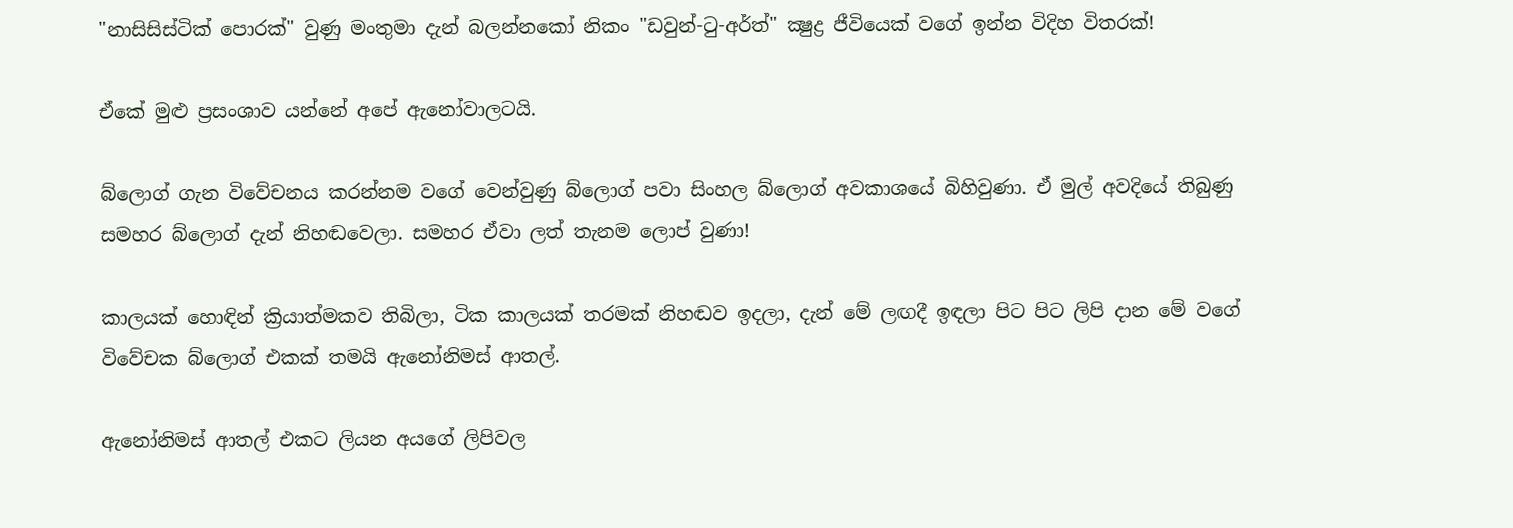"නාසිසිස්ටික් පොරක්" වුණු මංතුමා දැන් බලන්නකෝ නිකං "ඩවුන්-ටු-අර්ත්" ක්‍ෂුද්‍ර ජීවියෙක් වගේ ඉන්න විදිහ විතරක්!

ඒකේ මුළු ප්‍රසංශාව යන්නේ අපේ ඇනෝවාලටයි.

බ්ලොග් ගැන විවේචනය කරන්නම වගේ වෙන්වුණු බ්ලොග් පවා සිංහල බ්ලොග් අවකාශයේ බිහිවුණා. ඒ මුල් අවදියේ තිබුණු සමහර බ්ලොග් දැන් නිහඬවෙලා. සමහර ඒවා ලත් තැනම ලොප් වුණා!

කාලයක් හොඳින් ක්‍රියාත්මකව තිබිලා, ටික කාලයක් තරමක් නිහඬව ඉදලා, දැන් මේ ලඟදී ඉඳලා පිට පිට ලිපි දාන මේ වගේ විවේචක බ්ලොග් එකක් තමයි ඇනෝනිමස් ආතල්.

ඇනෝනිමස් ආතල් එකට ලියන අයගේ ලිපිවල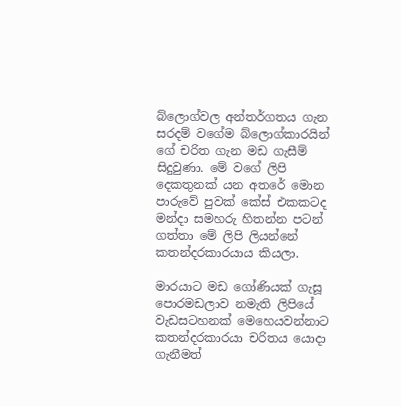බ්ලොග්වල අන්තර්ගතය ගැන සරදම් වගේම බ්ලොග්කාරයින් ගේ චරිත ගැන මඩ ගැසීම් සිදුවුණා. මේ වගේ ලිපි දෙකතුනක් යන අතරේ මොන පාරුවේ පුවක් කේස් එකකටද මන්දා සමහරු හිතන්න පටන් ගත්තා මේ ලිපි ලියන්නේ කතන්දරකාරයාය කියලා.

මාරයාට මඩ ගෝණියක් ගැසූ පොරමඩලාව නමැති ලිපියේ වැඩසටහනක් මෙහෙයවන්නාට කතන්දරකාරයා චරිතය යොදා ගැනීමත්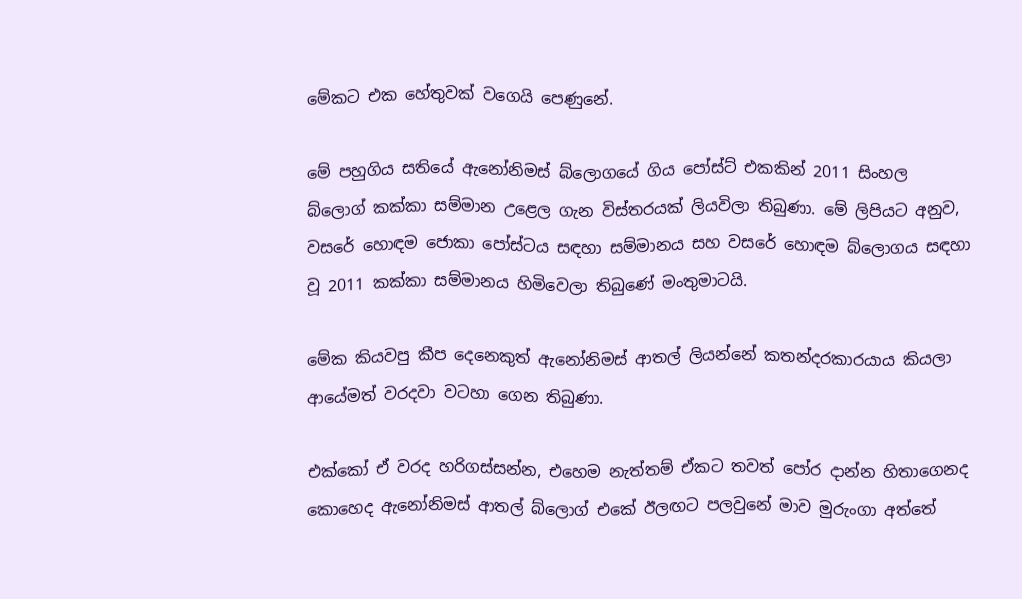මේකට එක හේතුවක් වගෙයි පෙණුනේ.

මේ පහුගිය සතියේ ඇනෝනිමස් බ්ලොගයේ ගිය පෝස්ට් එකකින් 2011 සිංහල බ්ලොග් කක්කා සම්මාන උළෙල ගැන විස්තරයක් ලියවිලා තිබුණා. මේ ලිපියට අනුව, වසරේ හොඳම ජොකා පෝස්ටය සඳහා සම්මානය සහ වසරේ හොඳම බ්ලොගය සඳහා වූ 2011 කක්කා සම්මානය හිමිවෙලා තිබුණේ මංතුමාටයි.

මේක කියවපු කීප දෙනෙකුත් ඇනෝනිමස් ආතල් ලියන්නේ කතන්දරකාරයාය කියලා ආයේමත් වරදවා වටහා ගෙන තිබුණා.

එක්කෝ ඒ වරද හරිගස්සන්න, එහෙම නැත්තම් ඒකට තවත් පෝර දාන්න හිතාගෙනද කොහෙද ඇනෝනිමස් ආතල් බ්ලොග් එකේ ඊලඟට පලවුනේ මාව මුරුංගා අත්තේ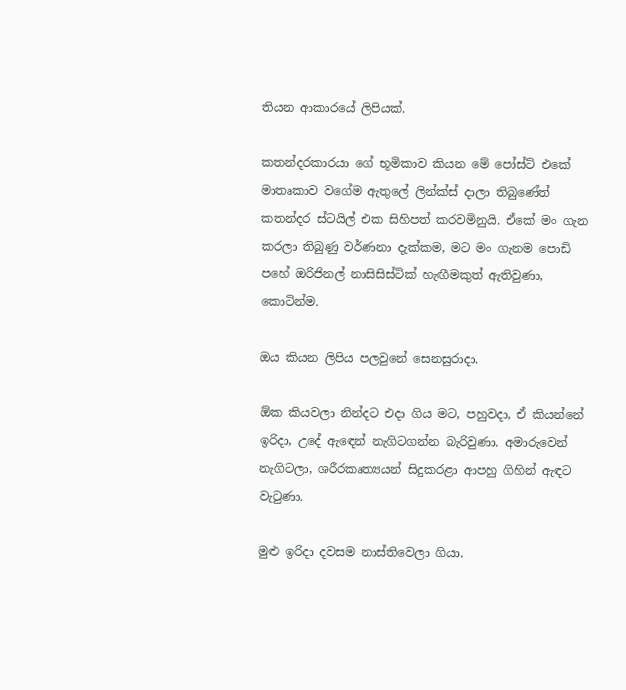තියන ආකාරයේ ලිපියක්.

කතන්දරකාරයා ගේ භූමිකාව කියන මේ පෝස්ට් එකේ මාතෘකාව වගේම ඇතුලේ ලින්ක්ස් දාලා තිබුණේත් කතන්දර ස්ටයිල් එක සිහිපත් කරවමිනුයි. ඒකේ මං ගැන කරලා තිබුණු වර්ණනා දැක්කම, මට මං ගැනම පොඩි පහේ ඔරිජිනල් නාසිසිස්ටික් හැඟීමකුත් ඇතිවුණා, කොටින්ම.

ඔය කියන ලිපිය පලවුනේ සෙනසුරාදා.

ඕක කියවලා නින්දට එදා ගිය මට, පහුවදා, ඒ කියන්නේ ඉරිදා, උදේ ඇඳෙන් නැගිටගන්න බැරිවුණා. අමාරුවෙන් නැගිටලා, ශරීරකෘත්‍යයන් සිදුකරළා ආපහු ගිහින් ඇඳට වැටුණා.

මුළු ඉරිදා දවසම නාස්තිවෙලා ගියා.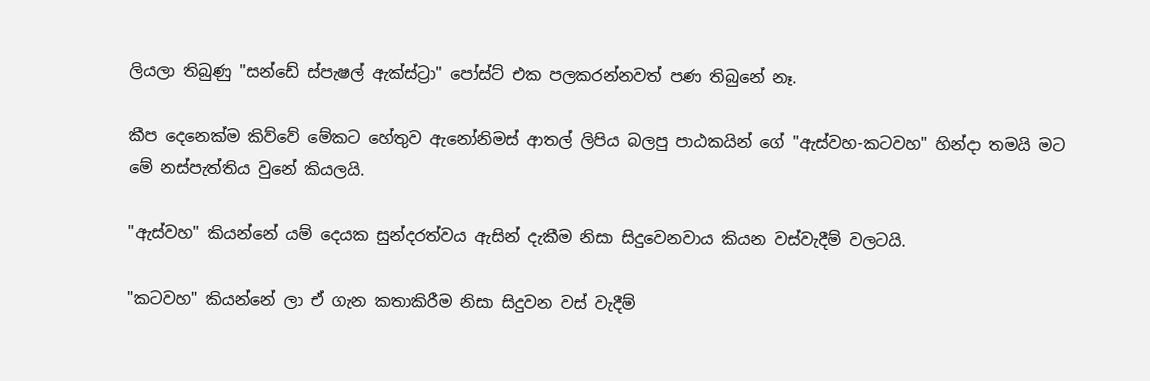ලියලා තිබුණු "සන්ඩේ ස්පැෂල් ඇක්ස්ට්‍රා" පෝස්ට් එක පලකරන්නවත් පණ තිබුනේ නෑ.

කීප දෙනෙක්ම කිව්වේ මේකට හේතුව ඇනෝනිමස් ආතල් ලිපිය බලපු පාඨකයින් ගේ "ඇස්වහ-කටවහ" හින්දා තමයි මට මේ නස්පැත්තිය වුනේ කියලයි.

"ඇස්වහ" කියන්නේ යම් දෙයක සුන්දරත්වය ඇසින් දැකීම නිසා සිදුවෙනවාය කියන වස්වැදීම් වලටයි.

"කටවහ" කියන්නේ ලා ඒ ගැන කතාකිරීම නිසා සිදුවන වස් වැදීම්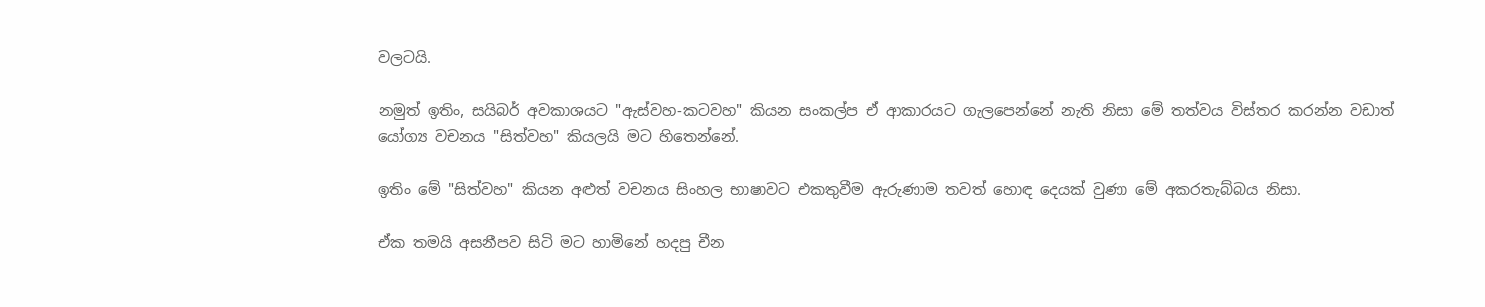වලටයි.

නමුත් ඉතිං, සයිබර් අවකාශයට "ඇස්වහ-කටවහ" කියන සංකල්ප ඒ ආකාරයට ගැලපෙන්නේ නැති නිසා මේ තත්වය විස්තර කරන්න වඩාත් යෝග්‍ය වචනය "සිත්වහ" කියලයි මට හිතෙන්නේ.

ඉතිං මේ "සිත්වහ" කියන අළුත් වචනය සිංහල භාෂාවට එකතුවීම ඇරුණාම තවත් හොඳ දෙයක් වුණා මේ අකරතැබ්බය නිසා.

ඒක තමයි අසනීපව සිටි මට හාමිනේ හදපු චීන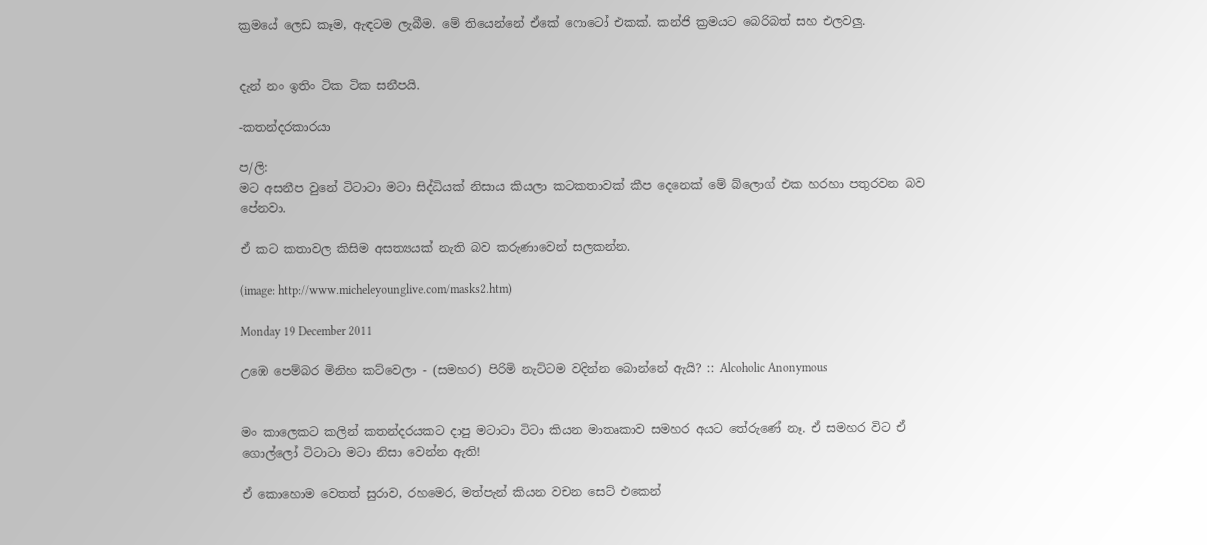ක්‍රමයේ ලෙඩ කෑම, ඇඳටම ලැබීම. මේ තියෙන්නේ ඒකේ ෆොටෝ එකක්. කන්ජි ක්‍රමයට බෙරිබත් සහ එලවලු.


දැන් නං ඉතිං ටික ටික සනීපයි.

-කතන්දරකාරයා

ප/ලි:
මට අසනීප වුනේ ටිටාටා මටා සිද්ධියක් නිසාය කියලා කටකතාවක් කීප දෙනෙක් මේ බ්ලොග් එක හරහා පතුරවන බව පේනවා.

ඒ කට කතාවල කිසිම අසත්‍යයක් නැති බව කරුණාවෙන් සලකන්න.

(image: http://www.micheleyounglive.com/masks2.htm)

Monday 19 December 2011

උඹෙ පෙම්බර මිනිහ කට්වෙලා - (සමහර) පිරිමි නැට්ටම වදින්න බොන්නේ ඇයි? :: Alcoholic Anonymous


මං කාලෙකට කලින් කතන්දරයකට දාපු මටාටා ටිටා කියන මාතෘකාව සමහර අයට තේරුණේ නෑ. ඒ සමහර විට ඒ ගොල්ලෝ ටිටාටා මටා නිසා වෙන්න ඇති!

ඒ කොහොම වෙතත් සුරාව, රහමෙර, මත්පැන් කියන වචන සෙට් එකෙන්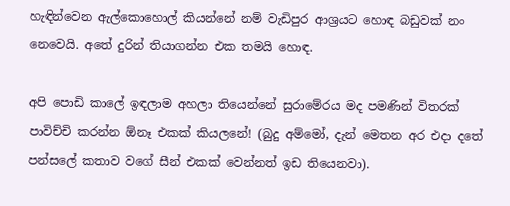හැඳින්වෙන ඇල්කොහොල් කියන්නේ නම් වැඩිපුර ආශ්‍රයට හොඳ බඩුවක් නං නෙවෙයි. අතේ දුරින් තියාගන්න එක තමයි හොඳ.

අපි පොඩි කාලේ ඉඳලාම අහලා තියෙන්නේ සුරාමේරය මද පමණින් විතරක් පාවිච්චි කරන්න ඕනෑ එකක් කියලනේ! (බුදු අම්මෝ, දැන් මෙතන අර එදා දතේ පන්සලේ කතාව වගේ සීන් එකක් වෙන්නත් ඉඩ තියෙනවා).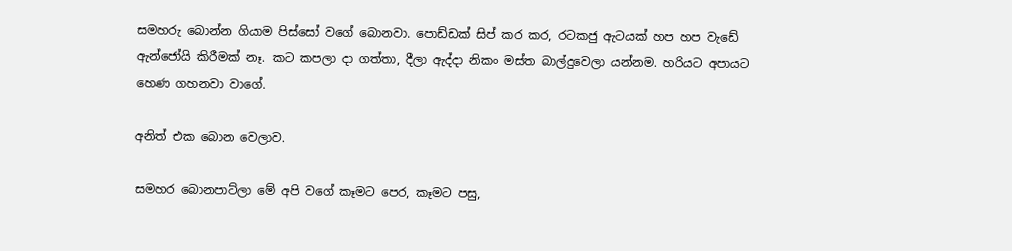සමහරු බොන්න ගියාම පිස්සෝ වගේ බොනවා. පොඩ්ඩක් සිප් කර කර, රටකජු ඇටයක් හප හප වැඩේ ඇන්ජෝයි කිරීමක් නෑ. කට කපලා දා ගත්තා, දීලා ඇද්දා නිකං මස්ත බාල්දුවෙලා යන්නම. හරියට අපායට හෙණ ගහනවා වාගේ.

අනිත් එක බොන වෙලාව.

සමහර බොනපාට්ලා මේ අපි වගේ කෑමට පෙර, කෑමට පසු,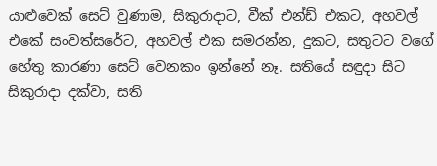යාළුවෙක් සෙට් වුණාම, සිකුරාදාට, වීක් එන්ඩ් එකට, අහවල් එකේ සංවත්සරේට, අහවල් එක සමරන්න, දුකට, සතුටට වගේ හේතු කාරණා සෙට් වෙනකං ඉන්නේ නෑ. සතියේ සඳුදා සිට සිකුරාදා දක්වා, සති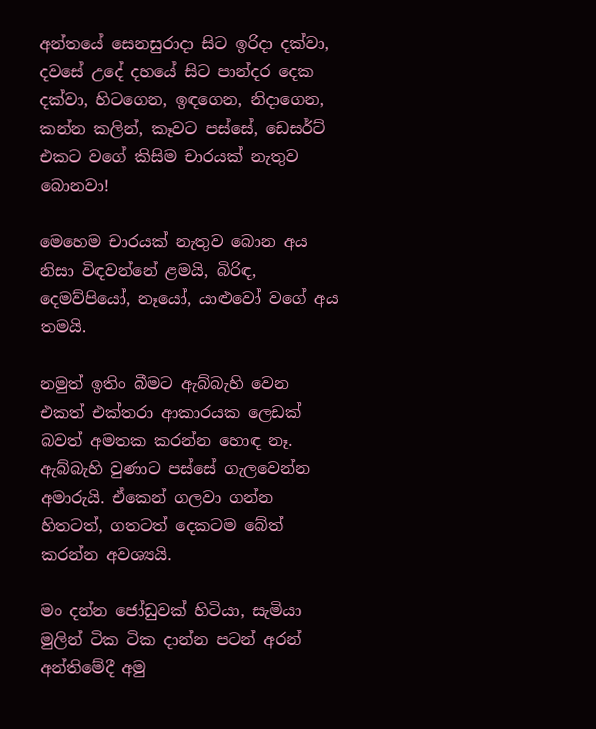අන්තයේ සෙනසුරාදා සිට ඉරිදා දක්වා, දවසේ උදේ දහයේ සිට පාන්දර දෙක දක්වා, හිටගෙන, ඉඳගෙන, නිදාගෙන, කන්න කලින්, කෑවට පස්සේ, ඩෙසර්ට් එකට වගේ කිසිම චාරයක් නැතුව බොනවා!

මෙහෙම චාරයක් නැතුව බොන අය නිසා විඳවන්නේ ළමයි, බිරිඳ, දෙමව්පියෝ, නෑයෝ, යාළුවෝ වගේ අය තමයි.

නමුත් ඉතිං බීමට ඇබ්බැහි වෙන එකත් එක්තරා ආකාරයක ලෙඩක් බවත් අමතක කරන්න හොඳ නෑ. ඇබ්බැහි වුණාට පස්සේ ගැලවෙන්න අමාරුයි. ඒකෙන් ගලවා ගන්න හිතටත්, ගතටත් දෙකටම බේත් කරන්න අවශ්‍යයි.

මං දන්න ජෝඩුවක් හිටියා, සැමියා මුලින් ටික ටික දාන්න පටන් අරන් අන්තිමේදී අමු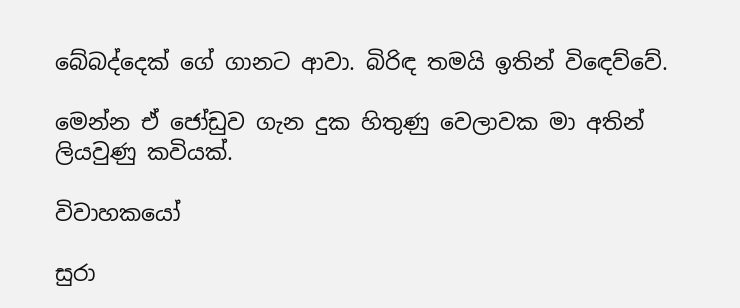බේබද්දෙක් ගේ ගානට ආවා. බිරිඳ තමයි ඉතින් විඳෙව්වේ.

මෙන්න ඒ ජෝඩුව ගැන දුක හිතුණු වෙලාවක මා අතින් ලියවුණු කවියක්.

විවාහකයෝ

සුරා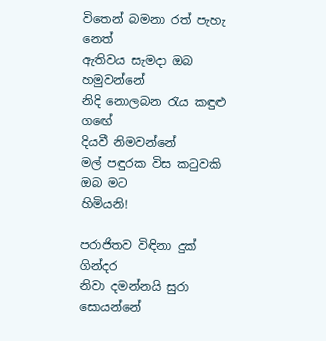විතෙන් බමනා රත් පැහැ නෙත්
ඇතිවය සැමදා ඔබ හමුවන්නේ
නිදි නොලබන රැය කඳුළු ගඟේ
දියවී නිමවන්නේ
මල් පඳුරක විස කටුවකි ඔබ මට
හිමියනි!

පරාජිතව විඳිනා දුක් ගින්දර
නිවා දමන්නයි සුරා සොයන්නේ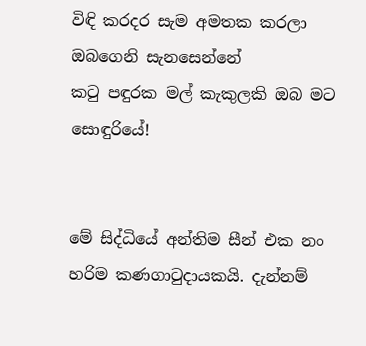විඳි කරදර සැම අමතක කරලා
ඔබගෙනි සැනසෙන්නේ
කටු පඳුරක මල් කැකුලකි ඔබ මට
සොඳුරියේ!


මේ සිද්ධියේ අන්තිම සීන් එක නං හරිම කණගාටුදායකයි. දැන්නම්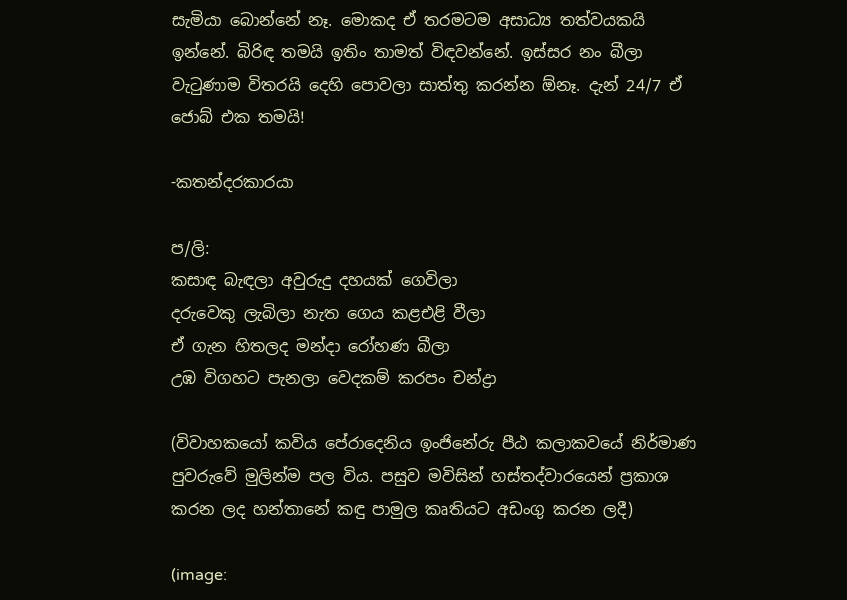සැමියා බොන්නේ නෑ. මොකද ඒ තරමටම අසාධ්‍ය තත්වයකයි ඉන්නේ. බිරිඳ තමයි ඉතිං තාමත් විඳවන්නේ. ඉස්සර නං බීලා වැටුණාම විතරයි දෙහි පොවලා සාත්තු කරන්න ඕනෑ. දැන් 24/7 ඒ ජොබ් එක තමයි!

-කතන්දරකාරයා

ප/ලි:
කසාඳ බැඳලා අවුරුදු දහයක් ගෙවිලා
දරුවෙකු ලැබිලා නැත ගෙය කළඑළි වීලා
ඒ ගැන හිතලද මන්දා රෝහණ බීලා
උඹ විගහට පැනලා වෙදකම් කරපං චන්ද්‍රා

(විවාහකයෝ කවිය පේරාදෙනිය ඉංජිනේරු පීඨ කලාකවයේ නිර්මාණ පුවරුවේ මුලින්ම පල විය. පසුව මවිසින් හස්තද්වාරයෙන් ප්‍රකාශ කරන ලද හන්තානේ කඳු පාමුල කෘතියට අඩංගු කරන ලදී)

(image: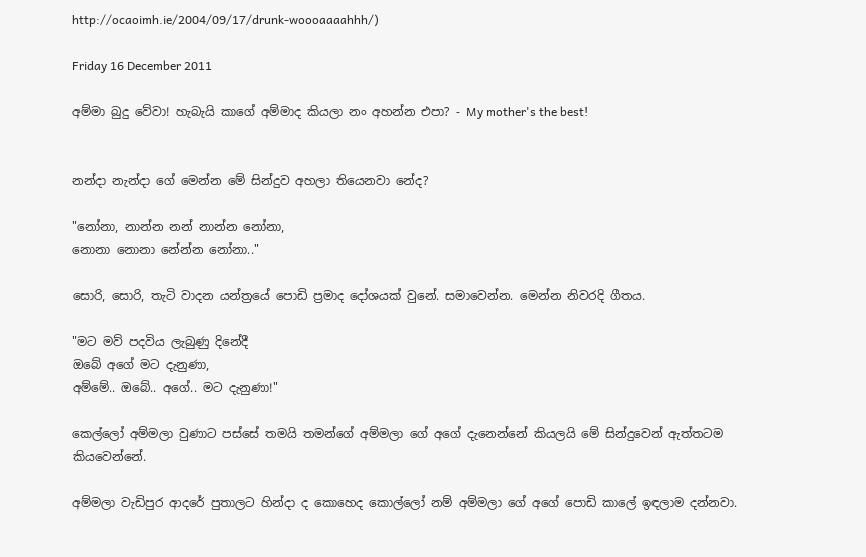http://ocaoimh.ie/2004/09/17/drunk-woooaaaahhh/)

Friday 16 December 2011

අම්මා බුදු වේවා! හැබැයි කාගේ අම්මාද කියලා නං අහන්න එපා? - My mother's the best!


නන්දා නැන්දා ගේ මෙන්න මේ සින්දුව අහලා තියෙනවා නේද?

"නෝනා, නාන්න නන් නාන්න නෝනා,
නොනා නොනා නේන්න නෝනා.."

සොරි, සොරි, තැටි වාදන යන්ත්‍රයේ පොඩි ප්‍රමාද දෝශයක් වුනේ. සමාවෙන්න. මෙන්න නිවරදි ගීතය.

"මට මව් පදවිය ලැබුණු දිනේදී
ඔබේ අගේ මට දැනුණා,
අම්මේ.. ඔබේ.. අගේ.. මට දැනුණා!"

කෙල්ලෝ අම්මලා වුණාට පස්සේ තමයි තමන්ගේ අම්මලා ගේ අගේ දැනෙන්නේ කියලයි මේ සින්දුවෙන් ඇත්තටම කියවෙන්නේ.

අම්මලා වැඩිපුර ආදරේ පුතාලට හින්දා ද කොහෙද කොල්ලෝ නම් අම්මලා ගේ අගේ පොඩි කාලේ ඉඳලාම දන්නවා.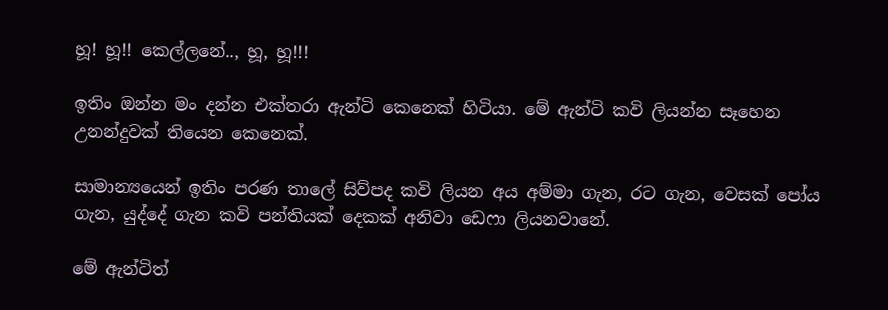හූ! හූ!! කෙල්ලනේ.., හූ, හූ!!!

ඉතිං ඔන්න මං දන්න එක්තරා ඇන්ටි කෙනෙක් හිටියා. මේ ඇන්ටි කවි ලියන්න සෑහෙන උනන්දුවක් තියෙන කෙනෙක්.

සාමාන්‍යයෙන් ඉතිං පරණ තාලේ සිව්පද කවි ලියන අය අම්මා ගැන, රට ගැන, වෙසක් පෝය ගැන, යුද්දේ ගැන කවි පන්තියක් දෙකක් අනිවා ඩෙෆා ලියනවානේ.

මේ ඇන්ටිත්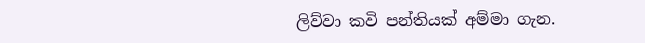ලිව්වා කවි පන්තියක් අම්මා ගැන.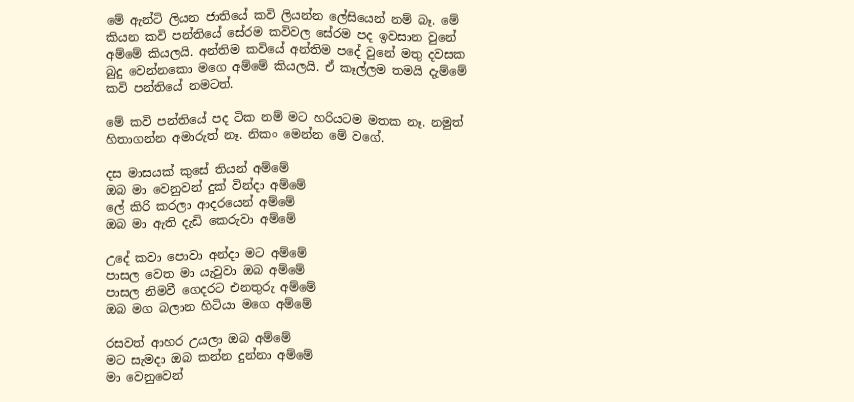මේ ඇන්ටි ලියන ජාතියේ කවි ලියන්න ලේසියෙන් නම් බෑ. මේ කියන කවි පන්තියේ සේරම කවිවල සේරම පද ඉවසාන වුනේ අම්මේ කියලයි. අන්තිම කවියේ අන්තිම පදේ වුනේ මතු දවසක බුදු වෙන්නකො මගෙ අම්මේ කියලයි. ඒ කෑල්ලම තමයි දැම්මේ කවි පන්තියේ නමටත්.

මේ කවි පන්තියේ පද ටික නම් මට හරියටම මතක නෑ. නමුත් හිතාගන්න අමාරුත් නෑ. නිකං මෙන්න මේ වගේ.

දස මාසයක් කුසේ තියන් අම්මේ
ඔබ මා වෙනුවන් දුක් වින්දා අම්මේ
ලේ කිරි කරලා ආදරයෙන් අම්මේ
ඔබ මා ඇති දැඩි කෙරුවා අම්මේ

උදේ කවා පොවා අන්දා මට අම්මේ
පාසල වෙත මා යැවුවා ඔබ අම්මේ
පාසල නිමවී ගෙදරට එනතුරු අම්මේ
ඔබ මග බලාන හිටියා මගෙ අම්මේ

රසවත් ආහර උයලා ඔබ අම්මේ
මට සැමදා ඔබ කන්න දුන්නා අම්මේ
මා වෙනුවෙන්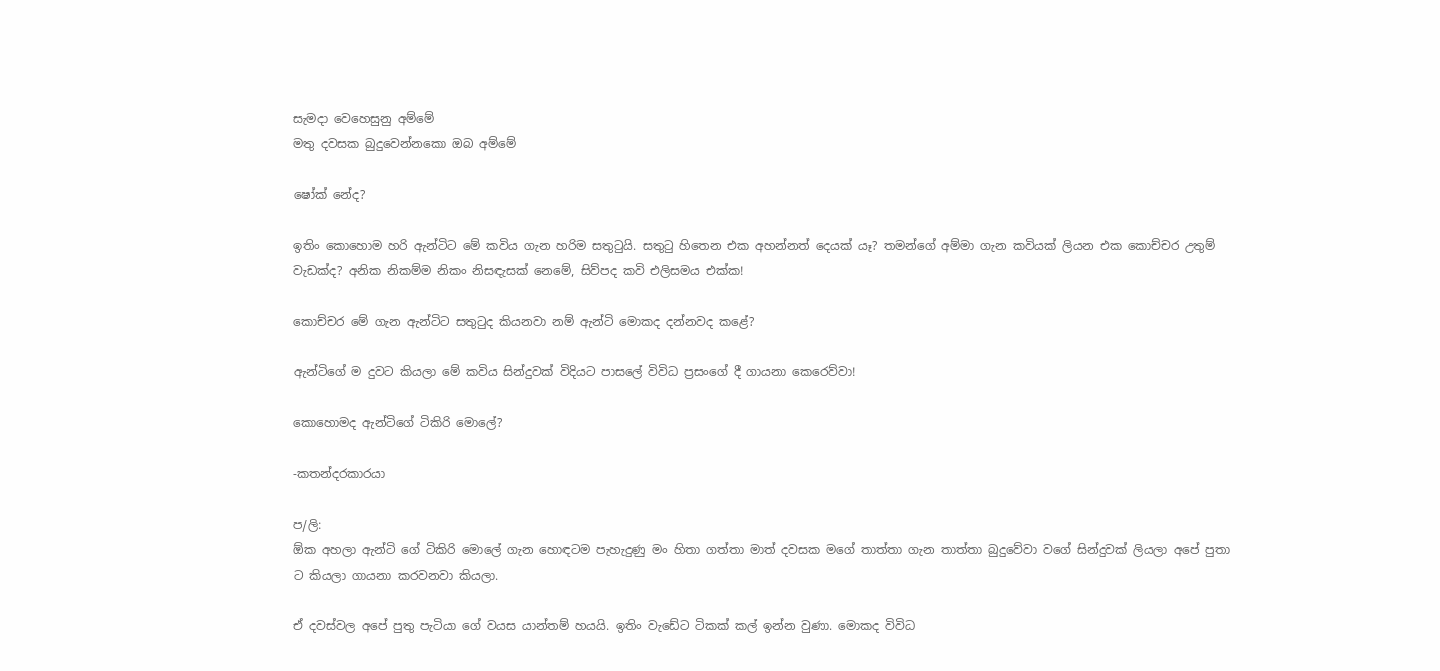සැමදා වෙහෙසුනු අම්මේ
මතු දවසක බුදුවෙන්නකො ඔබ අම්මේ

ෂෝක් නේද?

ඉතිං කොහොම හරි ඇන්ටිට මේ කවිය ගැන හරිම සතුටුයි. සතුටු හිතෙන එක අහන්නත් දෙයක් යෑ? තමන්ගේ අම්මා ගැන කවියක් ලියන එක කොච්චර උතුම් වැඩක්ද? අනික නිකම්ම නිකං නිසඳැසක් නෙමේ, සිව්පද කවි එලිසමය එක්ක!

කොච්චර මේ ගැන ඇන්ටිට සතුටුද කියනවා නම් ඇන්ටි මොකද දන්නවද කළේ?

ඇන්ටිගේ ම දුවට කියලා මේ කවිය සින්දුවක් විදියට පාසලේ විවිධ ප්‍රසංගේ දී ගායනා කෙරෙව්වා!

කොහොමද ඇන්ටිගේ ටිකිරි මොලේ?

-කතන්දරකාරයා

ප/ලි:
ඕක අහලා ඇන්ටි ගේ ටිකිරි මොලේ ගැන හොඳටම පැහැදුණු මං හිතා ගත්තා මාත් දවසක මගේ තාත්තා ගැන තාත්තා බුදුවේවා වගේ සින්දුවක් ලියලා අපේ පුතා ට කියලා ගායනා කරවනවා කියලා.

ඒ දවස්වල අපේ පුතු පැටියා ගේ වයස යාන්තම් හයයි. ඉතිං වැඩේට ටිකක් කල් ඉන්න වුණා. මොකද විවිධ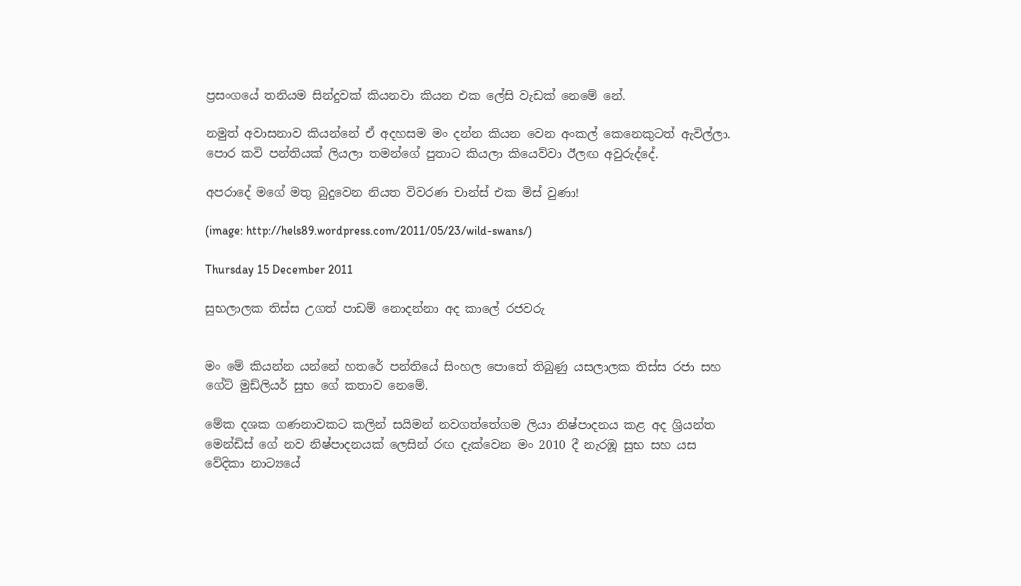ප්‍රසංගයේ තනියම සින්දුවක් කියනවා කියන එක ලේසි වැඩක් නෙමේ නේ.

නමුත් අවාසනාව කියන්නේ ඒ අදහසම මං දන්න කියන වෙන අංකල් කෙනෙකුටත් ඇවිල්ලා. පොර කවි පන්තියක් ලියලා තමන්ගේ පුතාට කියලා කියෙව්වා ඊලඟ අවුරුද්දේ.

අපරාදේ මගේ මතු බුදුවෙන නියත විවරණ චාන්ස් එක මිස් වුණා!

(image: http://hels89.wordpress.com/2011/05/23/wild-swans/)

Thursday 15 December 2011

සුභලාලක තිස්ස උගත් පාඩම් නොදන්නා අද කාලේ රජවරු


මං මේ කියන්න යන්නේ හතරේ පන්තියේ සිංහල පොතේ තිබුණු යසලාලක තිස්ස රජා සහ ගේට් මුඩ්ලියර් සුභ ගේ කතාව නෙමේ.

මේක දශක ගණනාවකට කලින් සයිමන් නවගත්තේගම ලියා නිෂ්පාදනය කළ අද ශ්‍රියන්ත මෙන්ඩිස් ගේ නව නිෂ්පාදනයක් ලෙසින් රඟ දැක්වෙන මං 2010 දී නැරඹූ සුභ සහ යස වේදිකා නාට්‍යයේ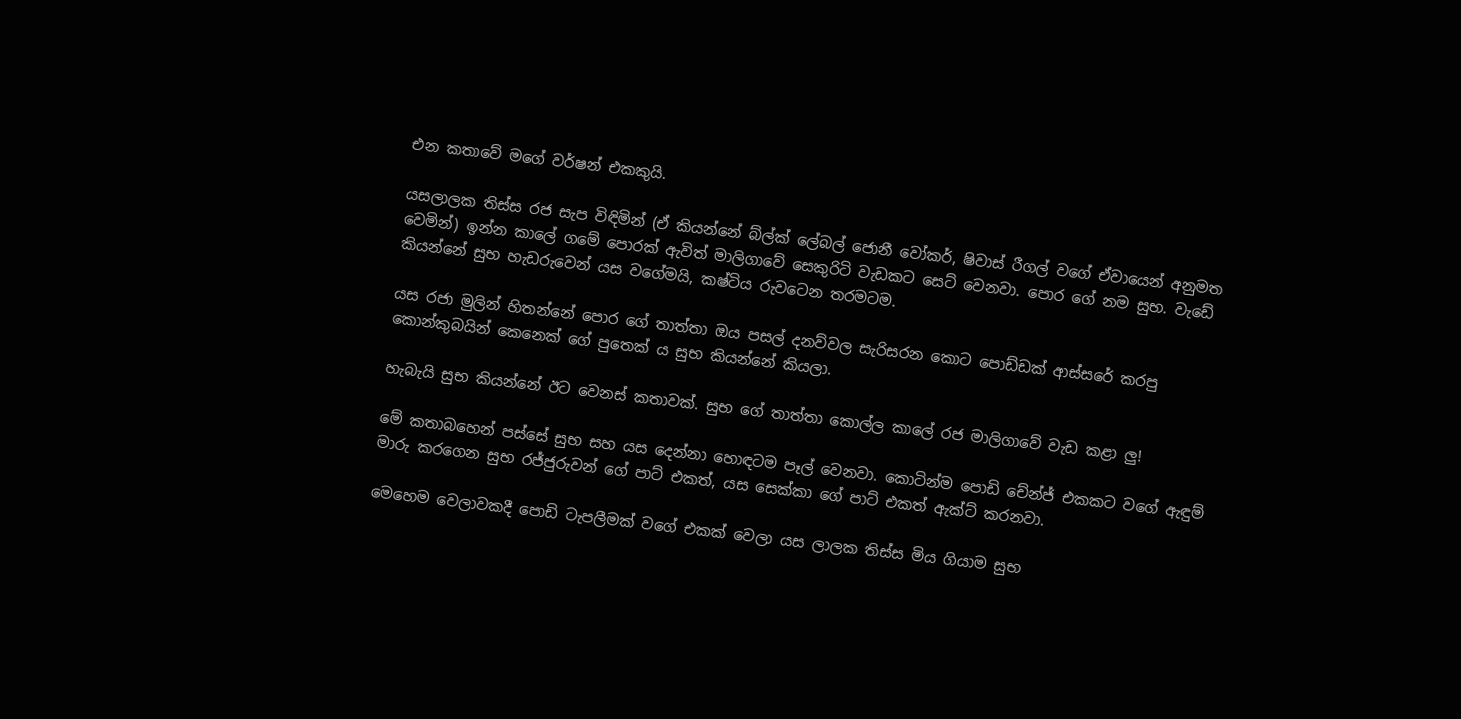එන කතාවේ මගේ වර්ෂන් එකකුයි.

යසලාලක තිස්ස රජ සැප විඳිමින් (ඒ කියන්නේ බ්ල්ක් ලේබල් ජොනී වෝකර්, ෂිවාස් රීගල් වගේ ඒවායෙන් අනුමත වෙමින්) ඉන්න කාලේ ගමේ පොරක් ඇවිත් මාලිගාවේ සෙකුරිටි වැඩකට සෙට් වෙනවා. පොර ගේ නම සුභ. වැඩේ කියන්නේ සුභ හැඩරුවෙන් යස වගේමයි, කෂ්ටිය රුවටෙන තරමටම.

යස රජා මුලින් හිතන්නේ පොර ගේ තාත්තා ඔය පසල් දනව්වල සැරිසරන කොට පොඩ්ඩක් ආස්සරේ කරපු කොන්කුබයින් කෙනෙක් ගේ පුතෙක් ය සුභ කියන්නේ කියලා.

හැබැයි සුභ කියන්නේ ඊට වෙනස් කතාවක්. සුභ ගේ තාත්තා කොල්ල කාලේ රජ මාලිගාවේ වැඩ කළා ලු!

මේ කතාබහෙන් පස්සේ සුභ සහ යස දෙන්නා හොඳටම පෑල් වෙනවා. කොටින්ම පොඩි චේන්ජ් එකකට වගේ ඇඳුම් මාරු කරගෙන සුභ රජ්ජුරුවන් ගේ පාට් එකත්, යස සෙක්කා ගේ පාට් එකත් ඇක්ට් කරනවා.

මෙහෙම වෙලාවකදී පොඩි ටැපලීමක් වගේ එකක් වෙලා යස ලාලක තිස්ස මිය ගියාම සුභ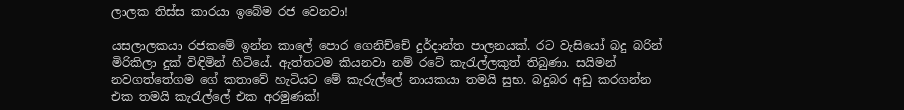ලාලක තිස්ස කාරයා ඉබේම රජ වෙනවා!

යසලාලකයා රජකමේ ඉන්න කාලේ පොර ගෙනිච්චේ දුර්දාන්ත පාලනයක්. රට වැසියෝ බදු බරින් මිරිකිලා දුක් විඳිමින් හිටියේ. ඇත්තටම කියනවා නම් රටේ කැරැල්ලකුත් තිබුණා. සයිමන් නවගත්තේගම ගේ කතාවේ හැටියට මේ කැරුල්ලේ නායකයා තමයි සුභ. බදුබර අඩු කරගන්න එක තමයි කැරැල්ලේ එක අරමුණක්!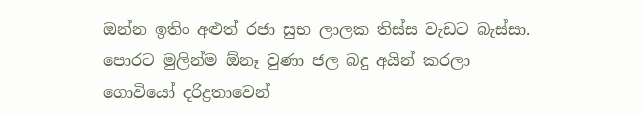ඔන්න ඉතිං අළුත් රජා සුභ ලාලක තිස්ස වැඩට බැස්සා. පොරට මුලින්ම ඕනෑ වුණා ජල බදු අයින් කරලා ගොවියෝ දරිද්‍රතාවෙන්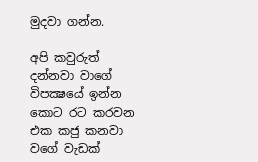මුදවා ගන්න.

අපි කවුරුත් දන්නවා වාගේ විපක්‍ෂයේ ඉන්න කොට රට කරවන එක කජු කනවා වගේ වැඩක්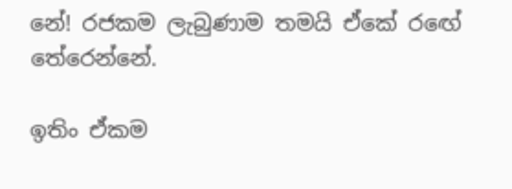නේ! රජකම ලැබුණාම තමයි ඒකේ රඟේ තේරෙන්නේ.

ඉතිං ඒකම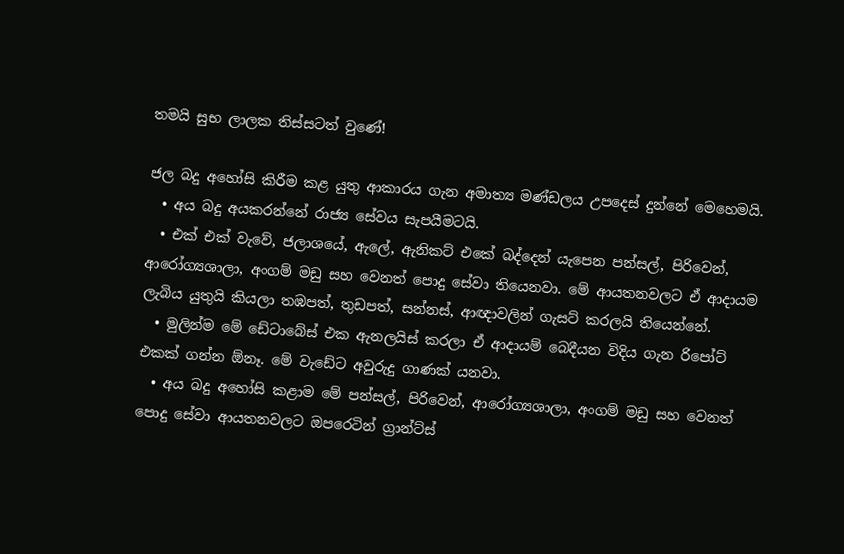තමයි සුභ ලාලක තිස්සටත් වුණේ!

ජල බදු අහෝසි කිරීම කළ යුතු ආකාරය ගැන අමාත්‍ය මණ්ඩලය උපදෙස් දුන්නේ මෙහෙමයි.
  • අය බදු අයකරන්නේ රාජ්‍ය සේවය සැපයීමටයි.
  • එක් එක් වැවේ, ජලාශයේ, ඇලේ, ඇනිකට් එකේ බද්දෙන් යැපෙන පන්සල්, පිරිවෙන්, ආරෝග්‍යශාලා, අංගම් මඩු සහ වෙනත් පොදු සේවා තියෙනවා. මේ ආයතනවලට ඒ ආදායම ලැබිය යුතුයි කියලා තඹපත්, තුඩපත්, සන්නස්, ආඥාවලින් ගැසට් කරලයි තියෙන්නේ.
  • මුලින්ම මේ ඩේටාබේස් එක ඇනලයිස් කරලා ඒ ආදායම් බෙදීයන විදිය ගැන රිපෝට් එකක් ගන්න ඕනෑ. මේ වැඩේට අවුරුදු ගාණක් යනවා.
  • අය බදු අහෝසි කළාම මේ පන්සල්, පිරිවෙන්, ආරෝග්‍යශාලා, අංගම් මඩු සහ වෙනත් පොදු සේවා ආයතනවලට ඔපරෙටින් ග්‍රාන්ට්ස්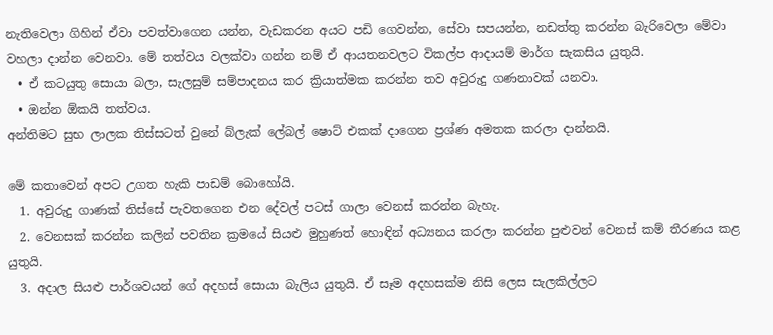නැතිවෙලා ගිහින් ඒවා පවත්වාගෙන යන්න, වැඩකරන අයට පඩි ගෙවන්න, සේවා සපයන්න, නඩත්තු කරන්න බැරිවෙලා මේවා වහලා දාන්න වෙනවා. මේ තත්වය වලක්වා ගන්න නම් ඒ ආයතනවලට විකල්ප ආදායම් මාර්ග සැකසිය යුතුයි.
  • ඒ කටයුතු සොයා බලා, සැලසුම් සම්පාදනය කර ක්‍රියාත්මක කරන්න තව අවුරුදු ගණනාවක් යනවා.
  • ඔන්න ඕකයි තත්වය.
අන්තිමට සුභ ලාලක තිස්සටත් වුනේ බ්ලැක් ලේබල් ෂොට් එකක් දාගෙන ප්‍රශ්ණ අමතක කරලා දාන්නයි.

මේ කතාවෙන් අපට උගත හැකි පාඩම් බොහෝයි.
  1. අවුරුදු ගාණක් තිස්සේ පැවතගෙන එන දේවල් පටස් ගාලා වෙනස් කරන්න බැහැ.
  2. වෙනසක් කරන්න කලින් පවතින ක්‍රමයේ සියළු මුහුණත් හොඳින් අධ්‍යනය කරලා කරන්න පුළුවන් වෙනස් කම් තීරණය කළ යුතුයි.
  3. අදාල සියළු පාර්ශවයන් ගේ අදහස් සොයා බැලිය යුතුයි. ඒ සෑම අදහසක්ම නිසි ලෙස සැලකිල්ලට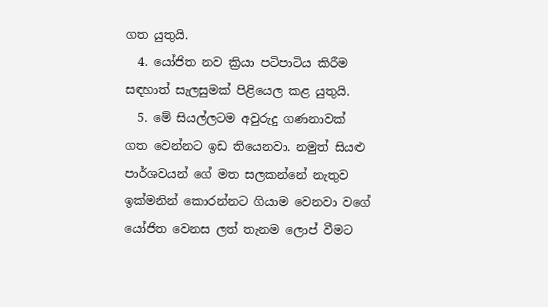ගත යුතුයි.
  4. යෝජිත නව ක්‍රියා පටිපාටිය කිරීම සඳහාත් සැලසුමක් පිළියෙල කළ යුතුයි.
  5. මේ සියල්ලටම අවුරුදු ගණනාවක් ගත වෙන්නට ඉඩ තියෙනවා. නමුත් සියළු පාර්ශවයන් ගේ මත සලකන්නේ නැතුව ඉක්මනින් කොරන්නට ගියාම වෙනවා වගේ යෝජිත වෙනස ලත් තැනම ලොප් වීමට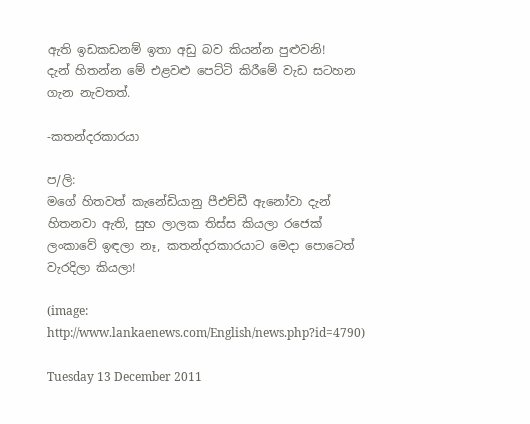ඇති ඉඩකඩනම් ඉතා අඩු බව කියන්න පුළුවනි!
දැන් හිතන්න මේ එළවළු පෙට්ටි කිරීමේ වැඩ සටහන ගැන නැවතත්.

-කතන්දරකාරයා

ප/ලි:
මගේ හිතවත් කැනේඩියානු පීඑච්ඩී ඇනෝවා දැන් හිතනවා ඇති, සුභ ලාලක තිස්ස කියලා රජෙක් ලංකාවේ ඉඳලා නෑ, කතන්දරකාරයාට මෙදා පොටෙත් වැරදිලා කියලා!

(image: http://www.lankaenews.com/English/news.php?id=4790)

Tuesday 13 December 2011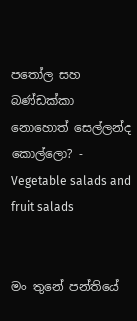පතෝල සහ බණ්ඩක්කා නොහොත් සෙල්ලන්ද කොල්ලො? - Vegetable salads and fruit salads


මං තුනේ පන්තියේ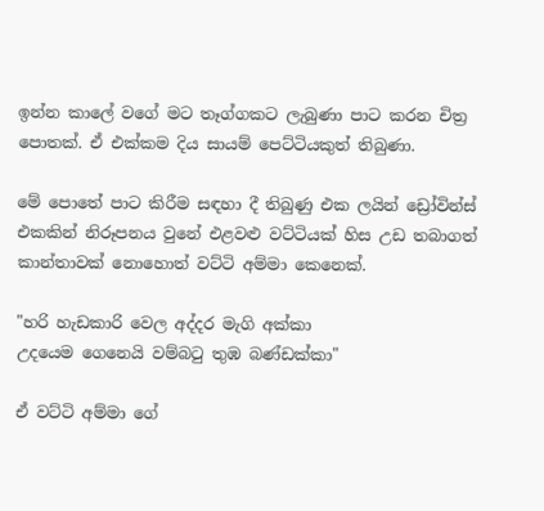ඉන්න කාලේ වගේ මට තෑග්ගකට ලැබුණා පාට කරන චිත්‍ර පොතක්. ඒ එක්කම දිය සායම් පෙට්ටියකුත් තිබුණා.

මේ පොතේ පාට කිරීම සඳහා දී තිබුණු එක ලයින් ඩ්‍රෝවින්ස් එකකින් නිරූපනය වුනේ එළවළු වට්ටියක් හිස උඩ තබාගත් කාන්තාවක් නොහොත් වට්ටි අම්මා කෙනෙක්.

"හරි හැඩකාරි වෙල අද්දර මැගි අක්කා
උදයෙම ගෙනෙයි වම්බටු තුඹ බණ්ඩක්කා"

ඒ වට්ටි අම්මා ගේ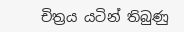චිත්‍රය යටින් තිබුණු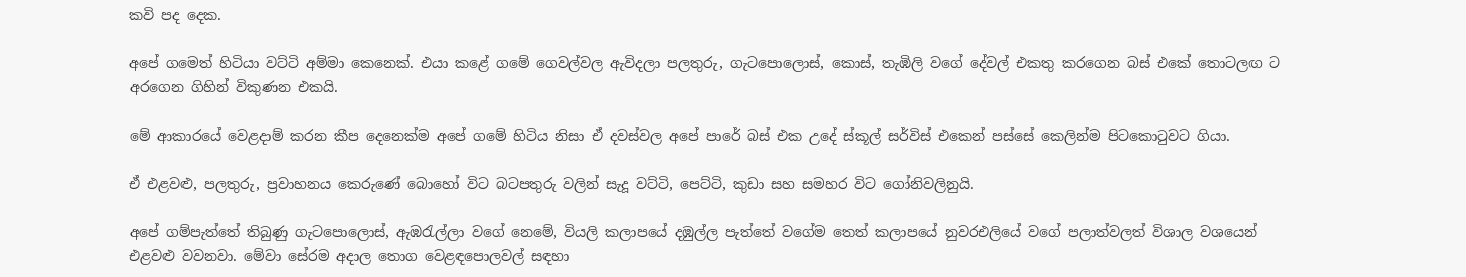කවි පද දෙක.

අපේ ගමෙත් හිටියා වට්ටි අම්මා කෙනෙක්. එයා කළේ ගමේ ගෙවල්වල ඇවිදලා පලතුරු, ගැටපොලොස්, කොස්, තැඹිලි වගේ දේවල් එකතු කරගෙන බස් එකේ තොටලඟ ට අරගෙන ගිහින් විකුණන එකයි.

මේ ආකාරයේ වෙළදාම් කරන කීප දෙනෙක්ම අපේ ගමේ හිටිය නිසා ඒ දවස්වල අපේ පාරේ බස් එක උදේ ස්කූල් සර්විස් එකෙන් පස්සේ කෙලින්ම පිටකොටුවට ගියා.

ඒ එළවළු, පලතුරු, ප්‍රවාහනය කෙරුණේ බොහෝ විට බටපතුරු වලින් සැදූ වට්ටි, පෙට්ටි, කුඩා සහ සමහර විට ගෝනිවලිනුයි.

අපේ ගම්පැත්තේ තිබුණු ගැටපොලොස්, ඇඹරැල්ලා වගේ නෙමේ, වියලි කලාපයේ දඹුල්ල පැත්තේ වගේම තෙත් කලාපයේ නුවරඑලියේ වගේ පලාත්වලත් විශාල වශයෙන් එළවළු වවනවා. මේවා සේරම අදාල තොග වෙළඳපොලවල් සඳහා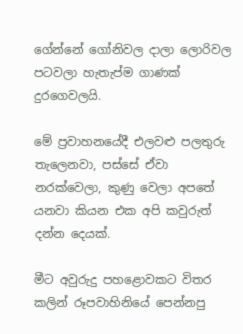ගේන්නේ ගෝනිවල දාලා ලොරිවල පටවලා හැතැප්ම ගාණක් දුරගෙවලයි.

මේ ප්‍රවාහනයේදී එලවළු පලතුරු තැලෙනවා, පස්සේ ඒවා නරක්වෙලා, කුණු වෙලා අපතේ යනවා කියන එක අපි කවුරුත් දන්න දෙයක්.

මීට අවුරුදු පහළොවකට විතර කලින් රූපවාහිනියේ පෙන්නපු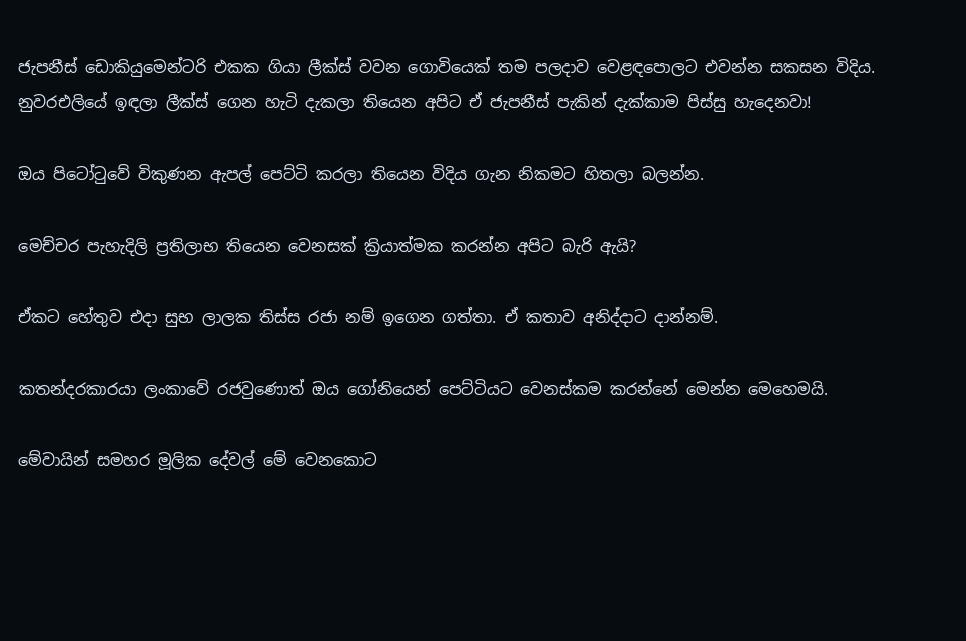ජැපනීස් ඩොකියුමෙන්ටරි එකක ගියා ලීක්ස් වවන ගොවියෙක් තම පලදාව වෙළඳපොලට එවන්න සකසන විදිය. නුවරඑලියේ ඉඳලා ලීක්ස් ගෙන හැටි දැකලා තියෙන අපිට ඒ ජැපනීස් පැකින් දැක්කාම පිස්සු හැදෙනවා!

ඔය පිටෝටුවේ විකුණන ඇපල් පෙට්ටි කරලා තියෙන විදිය ගැන නිකමට හිතලා බලන්න.

මෙච්චර පැහැදිලි ප්‍රතිලාභ තියෙන වෙනසක් ක්‍රියාත්මක කරන්න අපිට බැරි ඇයි?

ඒකට හේතුව එදා සුභ ලාලක තිස්ස රජා නම් ඉගෙන ගත්තා. ඒ කතාව අනිද්දාට දාන්නම්.

කතන්දරකාරයා ලංකාවේ රජවුණොත් ඔය ගෝනියෙන් පෙට්ටියට වෙනස්කම කරන්නේ මෙන්න මෙහෙමයි.

මේවායින් සමහර මූලික දේවල් මේ වෙනකොට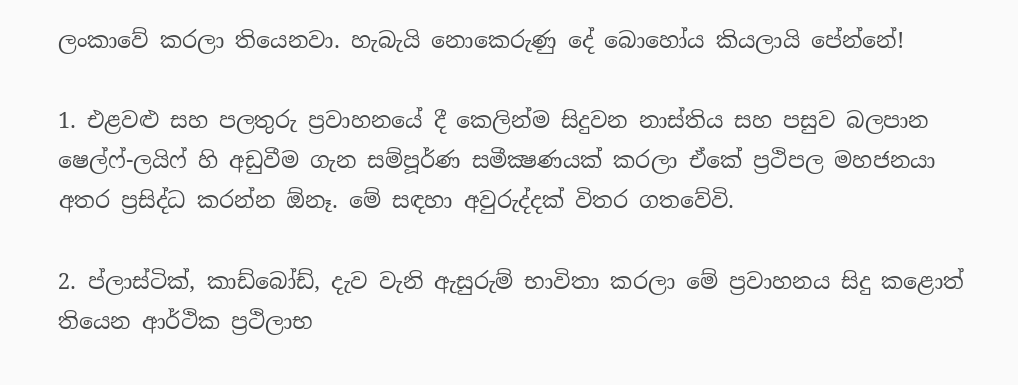ලංකාවේ කරලා තියෙනවා. හැබැයි නොකෙරුණු දේ බොහෝය කියලායි පේන්නේ!

1. එළවළු සහ පලතුරු ප්‍රවාහනයේ දී කෙලින්ම සිදුවන නාස්තිය සහ පසුව බලපාන ෂෙල්ෆ්-ලයිෆ් හි අඩුවීම ගැන සම්පූර්ණ සමීක්‍ෂණයක් කරලා ඒකේ ප්‍රථිපල මහජනයා අතර ප්‍රසිද්ධ කරන්න ඕනෑ. මේ සඳහා අවුරුද්දක් විතර ගතවේවි.

2. ප්ලාස්ටික්, කාඩ්බෝඩ්, දැව වැනි ඇසුරුම් භාවිතා කරලා මේ ප්‍රවාහනය සිදු කළොත් තියෙන ආර්ථික ප්‍රථිලාභ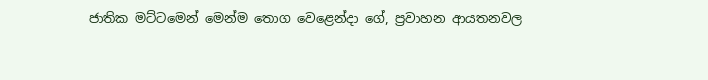ජාතික මට්ටමෙන් මෙන්ම තොග වෙළෙන්දා ගේ, ප්‍රවාහන ආයතනවල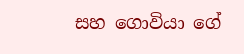සහ ගොවියා ගේ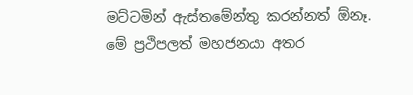මට්ටමින් ඇස්තමේන්තු කරන්නත් ඕනෑ. මේ ප්‍රථිපලත් මහජනයා අතර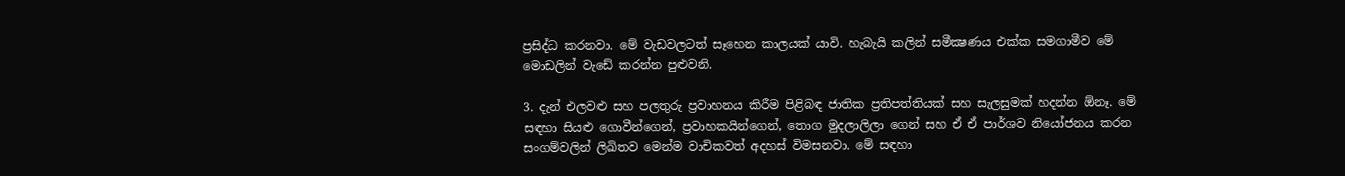ප්‍රසිද්ධ කරනවා. මේ වැඩවලටත් සෑහෙන කාලයක් යාවි. හැබැයි කලින් සමීක්‍ෂණය එක්ක සමගාමීව මේ මොඩලින් වැඩේ කරන්න පුළුවනි.

3. දැන් එලවළු සහ පලතුරු ප්‍රවාහනය කිරීම පිළිබඳ ජාතික ප්‍රතිපත්තියක් සහ සැලසුමක් හදන්න ඕනෑ. මේ සඳහා සියළු ගොවීන්ගෙන්, ප්‍රවාහකයින්ගෙන්, තොග මුදලාලිලා ගෙන් සහ ඒ ඒ පාර්ශව නියෝජනය කරන සංගම්වලින් ලිඛිතව මෙන්ම වාචිකවත් අදහස් විමසනවා. මේ සඳහා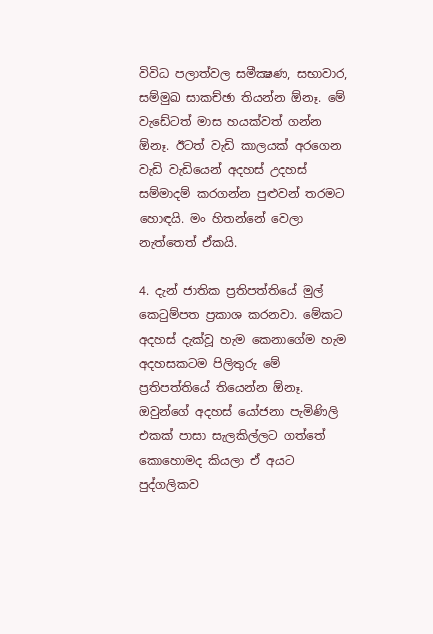විවිධ පලාත්වල සමීක්‍ෂණ, සභාවාර, සම්මුඛ සාකච්ඡා තියන්න ඕනෑ. මේ වැඩේටත් මාස හයක්වත් ගන්න ඕනෑ. ඊටත් වැඩි කාලයක් අරගෙන වැඩි වැඩියෙන් අදහස් උදහස් සම්මාදම් කරගන්න පුළුවන් තරමට හොඳයි. මං හිතන්නේ වෙලා නැත්තෙත් ඒකයි.

4. දැන් ජාතික ප්‍රතිපත්තියේ මුල් කෙටුම්පත ප්‍රකාශ කරනවා. මේකට අදහස් දැක්වූ හැම කෙනාගේම හැම අදහසකටම පිලිතුරු මේ ප්‍රතිපත්තියේ තියෙන්න ඕනෑ. ඔවුන්ගේ අදහස් යෝජනා පැමිණිලි එකක් පාසා සැලකිල්ලට ගත්තේ කොහොමද කියලා ඒ අයට පුද්ගලිකව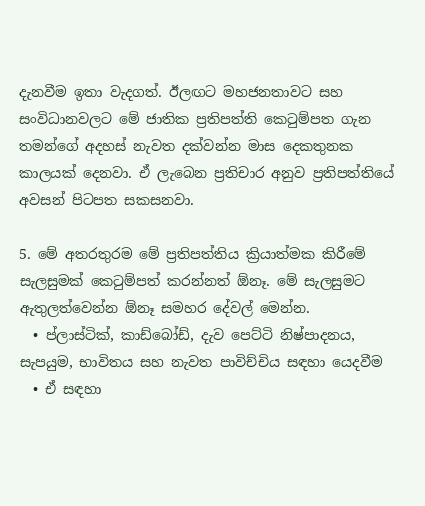දැනවීම ඉතා වැදගත්. ඊලඟට මහජනතාවට සහ සංවිධානවලට මේ ජාතික ප්‍රතිපත්ති කෙටුම්පත ගැන තමන්ගේ අදහස් නැවත දක්වන්න මාස දෙකතුනක කාලයක් දෙනවා. ඒ ලැබෙන ප්‍රතිචාර අනුව ප්‍රතිපත්තියේ අවසන් පිටපත සකසනවා.

5. මේ අතරතුරම මේ ප්‍රතිපත්තිය ක්‍රියාත්මක කිරීමේ සැලසුමක් කෙටුම්පත් කරන්නත් ඕනෑ. මේ සැලසුමට ඇතුලත්වෙන්න ඕනෑ සමහර දේවල් මෙන්න.
  • ප්ලාස්ටික්, කාඩ්බෝඩ්, දැව පෙට්ටි නිෂ්පාදනය, සැපයුම, භාවිතය සහ නැවත පාවිච්චිය සඳහා යෙදවීම
  • ඒ සඳහා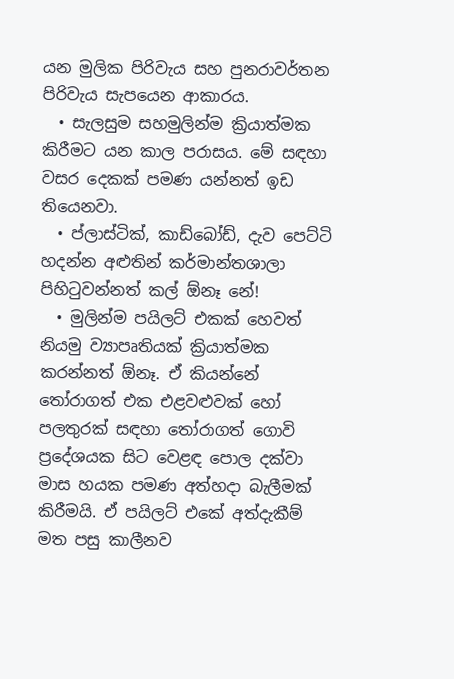යන මුලික පිරිවැය සහ පුනරාවර්තන පිරිවැය සැපයෙන ආකාරය.
  • සැලසුම සහමුලින්ම ක්‍රියාත්මක කිරීමට යන කාල පරාසය. මේ සඳහා වසර දෙකක් පමණ යන්නත් ඉඩ තියෙනවා.
  • ප්ලාස්ටික්, කාඩ්බෝඩ්, දැව පෙට්ටි හදන්න අළුතින් කර්මාන්තශාලා පිහිටුවන්නත් කල් ඕනෑ නේ!
  • මුලින්ම පයිලට් එකක් හෙවත් නියමු ව්‍යාපෘතියක් ක්‍රියාත්මක කරන්නත් ඕනෑ. ඒ කියන්නේ තෝරාගත් එක එළවළුවක් හෝ පලතුරක් සඳහා තෝරාගත් ගොවි ප්‍රදේශයක සිට වෙළඳ පොල දක්වා මාස හයක පමණ අත්හදා බැලීමක් කිරීමයි. ඒ පයිලට් එකේ අත්දැකීම් මත පසු කාලීනව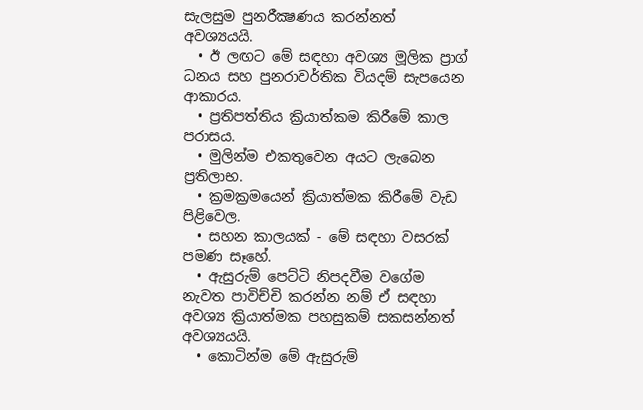සැලසුම පුනරීක්‍ෂණය කරන්නත් අවශ්‍යයයි.
  • ඊ ලඟට මේ සඳහා අවශ්‍ය මූලික ප්‍රාග් ධනය සහ පුනරාවර්තික වියදම් සැපයෙන ආකාරය.
  • ප්‍රතිපත්තිය ක්‍රියාත්කම කිරීමේ කාල පරාසය.
  • මුලින්ම එකතුවෙන අයට ලැබෙන ප්‍රතිලාභ.
  • ක්‍රමක්‍රමයෙන් ක්‍රියාත්මක කිරීමේ වැඩ පිළිවෙල.
  • සහන කාලයක් - මේ සඳහා වසරක් පමණ සෑහේ.
  • ඇසුරුම් පෙට්ටි නිපදවීම වගේම නැවත පාවිච්චි කරන්න නම් ඒ සඳහා අවශ්‍ය ක්‍රියාත්මක පහසුකම් සකසන්නත් අවශ්‍යයයි.
  • කොටින්ම මේ ඇසුරුම්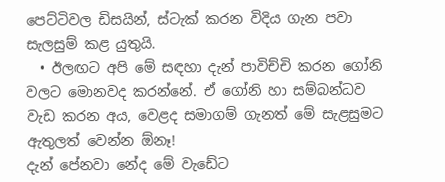පෙට්ටිවල ඩිසයින්, ස්ටැක් කරන විදිය ගැන පවා සැලසුම් කළ යුතුයි.
  • ඊලඟට අපි මේ සඳහා දැන් පාවිච්චි කරන ගෝනි වලට මොනවද කරන්නේ. ඒ ගෝනි හා සම්බන්ධව වැඩ කරන අය, වෙළද සමාගම් ගැනත් මේ සැළසුමට ඇතුලත් වෙන්න ඕනෑ!
දැන් පේනවා නේද මේ වැඩේට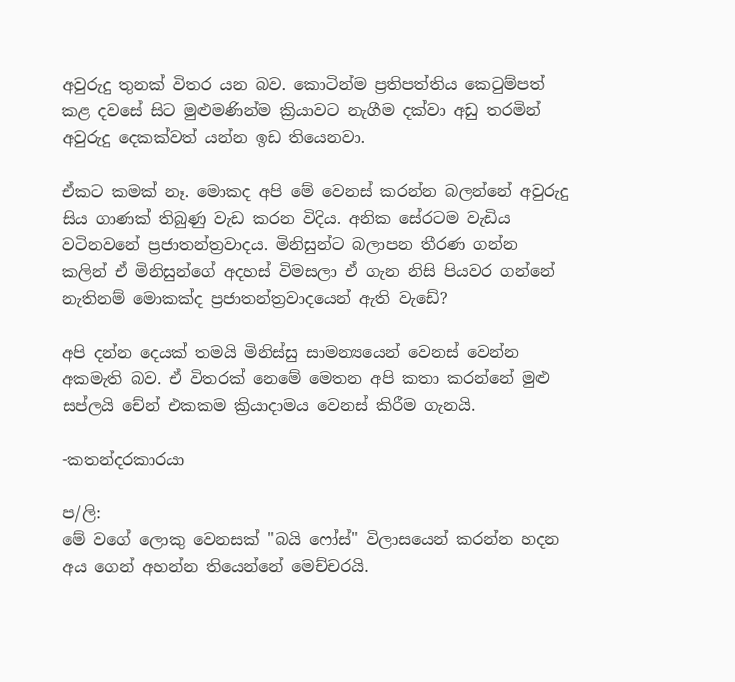අවුරුදු තුනක් විතර යන බව. කොටින්ම ප්‍රතිපත්තිය කෙටුම්පත් කළ දවසේ සිට මුළුමණින්ම ක්‍රියාවට නැගීම දක්වා අඩු තරමින් අවුරුදු දෙකක්වත් යන්න ඉඩ තියෙනවා.

ඒකට කමක් නෑ. මොකද අපි මේ වෙනස් කරන්න බලන්නේ අවුරුදු සිය ගාණක් තිබුණු වැඩ කරන විදිය. අනික සේරටම වැඩිය වටිනවනේ ප්‍රජාතන්ත්‍රවාදය. මිනිසුන්ට බලාපන තීරණ ගන්න කලින් ඒ මිනිසුන්ගේ අදහස් විමසලා ඒ ගැන නිසි පියවර ගන්නේ නැතිනම් මොකක්ද ප්‍රජාතන්ත්‍රවාදයෙන් ඇති වැඩේ?

අපි දන්න දෙයක් තමයි මිනිස්සු සාමන්‍යයෙන් වෙනස් වෙන්න අකමැති බව. ඒ විතරක් නෙමේ මෙතන අපි කතා කරන්නේ මුළු සප්ලයි චේන් එකකම ක්‍රියාදාමය වෙනස් කිරීම ගැනයි.

-කතන්දරකාරයා

ප/ලි:
මේ වගේ ලොකු වෙනසක් "බයි ෆෝස්" විලාසයෙන් කරන්න හදන අය ගෙන් අහන්න තියෙන්නේ මෙච්චරයි.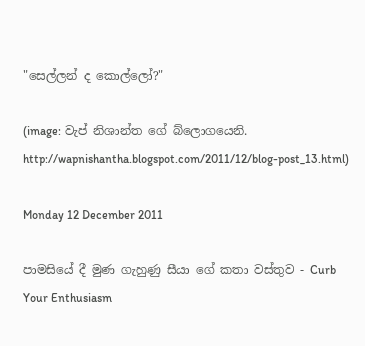"සෙල්ලන් ද කොල්ලෝ?"

(image: වැප් නිශාන්ත ගේ බ්ලොගයෙනි. http://wapnishantha.blogspot.com/2011/12/blog-post_13.html)

Monday 12 December 2011

පාමසියේ දී මුණ ගැහුණු සීයා ගේ කතා වස්තුව - Curb Your Enthusiasm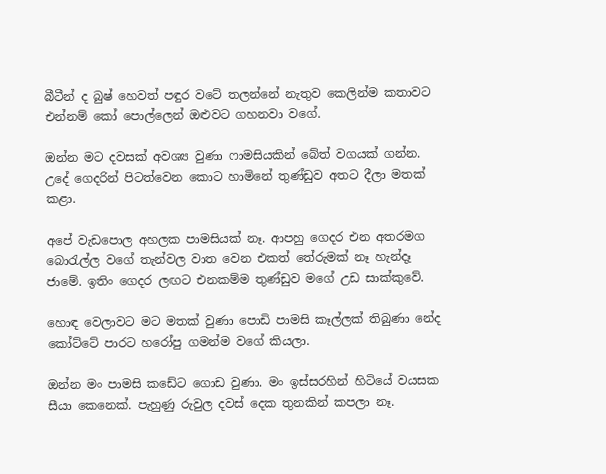බීටීන් ද බුෂ් හෙවත් පඳුර වටේ තලන්නේ නැතුව කෙලින්ම කතාවට එන්නම් කෝ පොල්ලෙන් ඔළුවට ගහනවා වගේ.

ඔන්න මට දවසක් අවශ්‍ය වුණා ෆාමසියකින් බේත් වගයක් ගන්න. උදේ ගෙදරින් පිටත්වෙන කොට හාමිනේ තුණ්ඩුව අතට දීලා මතක් කළා.

අපේ වැඩපොල අහලක පාමසියක් නෑ. ආපහු ගෙදර එන අතරමග බොරැල්ල වගේ තැන්වල වාත වෙන එකත් තේරුමක් නෑ හැන්දෑ ජාමේ. ඉතිං ගෙදර ලඟට එනකම්ම තුණ්ඩුව මගේ උඩ සාක්කුවේ.

හොඳ වෙලාවට මට මතක් වුණා පොඩි පාමසි කෑල්ලක් තිබුණා නේද කෝට්ටේ පාරට හරෝපු ගමන්ම වගේ කියලා.

ඔන්න මං පාමසි කඩේට ගොඩ වුණා. මං ඉස්සරහින් හිටියේ වයසක සීයා කෙනෙක්. පැහුණු රුවුල දවස් දෙක තුනකින් කපලා නෑ.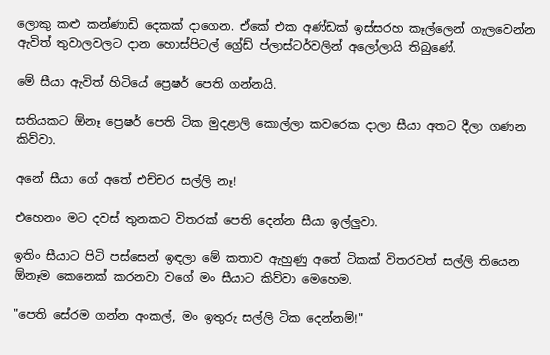ලොකු කළු කන්ණාඩි දෙකක් දාගෙන. ඒකේ එක අණ්ඩක් ඉස්සරහ කෑල්ලෙන් ගැලවෙන්න ඇවිත් තුවාලවලට දාන හොස්පිටල් ග්‍රේඩ් ප්ලාස්ටර්වලින් අලෝලායි තිබුණේ.

මේ සීයා ඇවිත් හිටියේ ප්‍රෙෂර් පෙති ගන්නයි.

සතියකට ඕනෑ ප්‍රෙෂර් පෙති ටික මුදළාලි කොල්ලා කවරෙක දාලා සීයා අතට දීලා ගණන කිව්වා.

අනේ සීයා ගේ අතේ එච්චර සල්ලි නෑ!

එහෙනං මට දවස් තුනකට විතරක් පෙති දෙන්න සීයා ඉල්ලුවා.

ඉතිං සීයාට පිටි පස්සෙන් ඉඳලා මේ කතාව ඇහුණු අතේ ටිකක් විතරවත් සල්ලි තියෙන ඕනෑම කෙනෙක් කරනවා වගේ මං සීයාට කිව්වා මෙහෙම.

"පෙති සේරම ගන්න අංකල්, මං ඉතුරු සල්ලි ටික දෙන්නම්!"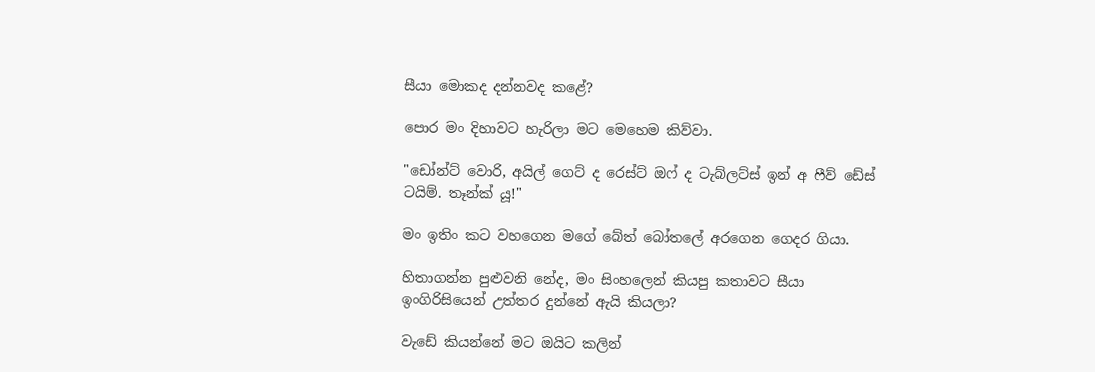සීයා මොකද දන්නවද කළේ?

පොර මං දිහාවට හැරිලා මට මෙහෙම කිව්වා.

"ඩෝන්ට් වොරි, අයිල් ගෙට් ද රෙස්ට් ඔෆ් ද ටැබ්ලට්ස් ඉන් අ ෆීව් ඩේස් ටයිම්. තෑන්ක් යූ!"

මං ඉතිං කට වහගෙන මගේ බේත් බෝතලේ අරගෙන ගෙදර ගියා.

හිතාගන්න පුළුවනි නේද, මං සිංහලෙන් කියපු කතාවට සීයා ඉංගිරිසියෙන් උත්තර දුන්නේ ඇයි කියලා?

වැඩේ කියන්නේ මට ඔයිට කලින්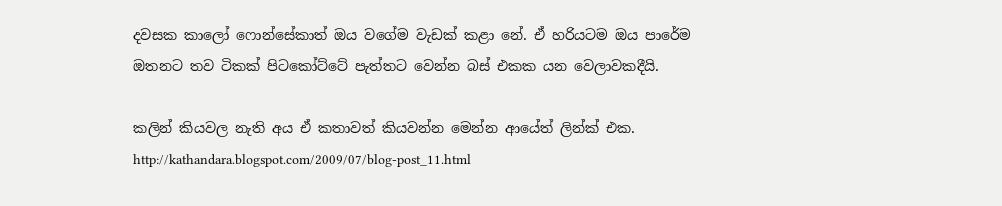දවසක කාලෝ ෆොන්සේකාත් ඔය වගේම වැඩක් කළා නේ. ඒ හරියටම ඔය පාරේම ඔතනට තව ටිකක් පිටකෝට්ටේ පැත්තට වෙන්න බස් එකක යන වෙලාවකදීයි.

කලින් කියවල නැති අය ඒ කතාවත් කියවන්න මෙන්න ආයේත් ලින්ක් එක.
http://kathandara.blogspot.com/2009/07/blog-post_11.html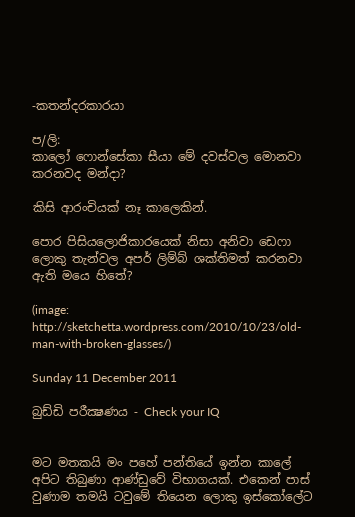-කතන්දරකාරයා

ප/ලි:
කාලෝ ෆොන්සේකා සීයා මේ දවස්වල මොනවා කරනවද මන්දා?

කිසි ආරංචියක් නෑ කාලෙකින්.

පොර පිසියලොජිකාරයෙක් නිසා අනිවා ඩෙෆා ලොකු තැන්වල අපර් ලිම්බ් ශක්තිමත් කරනවා ඇති මයෙ හිතේ?

(image: http://sketchetta.wordpress.com/2010/10/23/old-man-with-broken-glasses/)

Sunday 11 December 2011

බුඩ්ඩි පරීක්‍ෂණය - Check your IQ


මට මතකයි මං පහේ පන්තියේ ඉන්න කාලේ අපිට තිබුණා ආණ්ඩුවේ විභාගයක්. එකෙන් පාස් වුණාම තමයි ටවුමේ තියෙන ලොකු ඉස්කෝලේට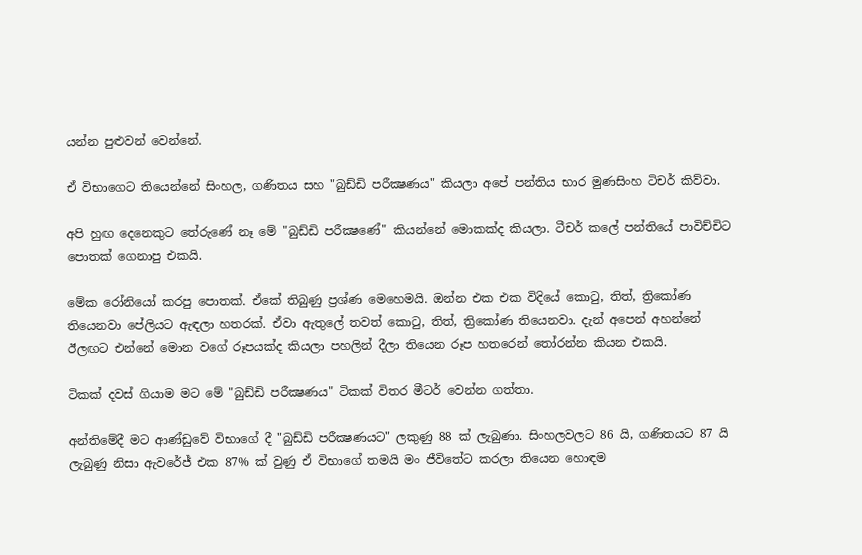යන්න පුළුවන් වෙන්නේ.

ඒ විභාගෙට තියෙන්නේ සිංහල, ගණිතය සහ "බුඩ්ඩි පරීක්‍ෂණය" කියලා අපේ පන්තිය භාර මුණසිංහ ටිචර් කිව්වා.

අපි හුඟ දෙනෙකුට තේරුණේ නෑ මේ "බුඩ්ඩි පරීක්‍ෂණේ" කියන්නේ මොකක්ද කියලා. ටීචර් කලේ පන්තියේ පාවිච්චිට පොතක් ගෙනාපු එකයි.

මේක රෝනියෝ කරපු පොතක්. ඒකේ තිබුණු ප්‍රශ්ණ මෙහෙමයි. ඔන්න එක එක විදියේ කොටු, තිත්, ත්‍රිකෝණ තියෙනවා පේලියට ඇඳලා හතරක්. ඒවා ඇතුලේ තවත් කොටු, තිත්, ත්‍රිකෝණ තියෙනවා. දැන් අපෙන් අහන්නේ ඊලඟට එන්නේ මොන වගේ රූපයක්ද කියලා පහලින් දීලා තියෙන රූප හතරෙන් තෝරන්න කියන එකයි.

ටිකක් දවස් ගියාම මට මේ "බුඩ්ඩි පරීක්‍ෂණය" ටිකක් විතර මීටර් වෙන්න ගත්තා.

අන්තිමේදී මට ආණ්ඩුවේ විභාගේ දී "බුඩ්ඩි පරීක්‍ෂණයට" ලකුණු 88 ක් ලැබුණා. සිංහලවලට 86 යි, ගණිතයට 87 යි ලැබුණු නිසා ඇවරේජ් එක 87% ක් වුණු ඒ විභාගේ තමයි මං ජීවිතේට කරලා තියෙන හොඳම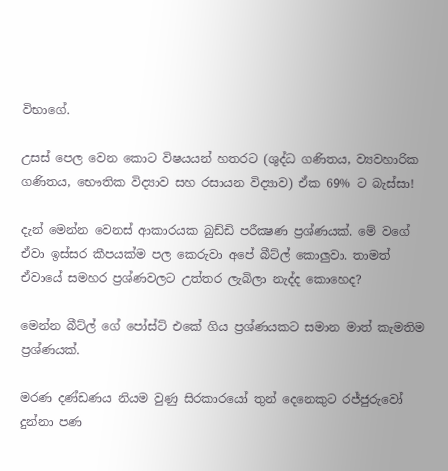විභාගේ.

උසස් පෙල වෙන කොට විෂයයන් හතරට (ශුද්ධ ගණිතය, ව්‍යවහාරික ගණිතය, භෞතික විද්‍යාව සහ රසායන විද්‍යාව) ඒක 69% ට බැස්සා!

දැන් මෙන්න වෙනස් ආකාරයක බුඩ්ඩි පරීක්‍ෂණ ප්‍රශ්ණයක්. මේ වගේ ඒවා ඉස්සර කීපයක්ම පල කෙරුවා අපේ බීට්ල් කොලුවා. තාමත් ඒවායේ සමහර ප්‍රශ්ණවලට උත්තර ලැබිලා නැද්ද කොහෙද?

මෙන්න බීට්ල් ගේ පෝස්ට් එකේ ගිය ප්‍රශ්ණයකට සමාන මාත් කැමතිම ප්‍රශ්ණයක්.

මරණ දණ්ඩණය නියම වුණු සිරකාරයෝ තුන් දෙනෙකුට රජ්ජුරුවෝ දුන්නා පණ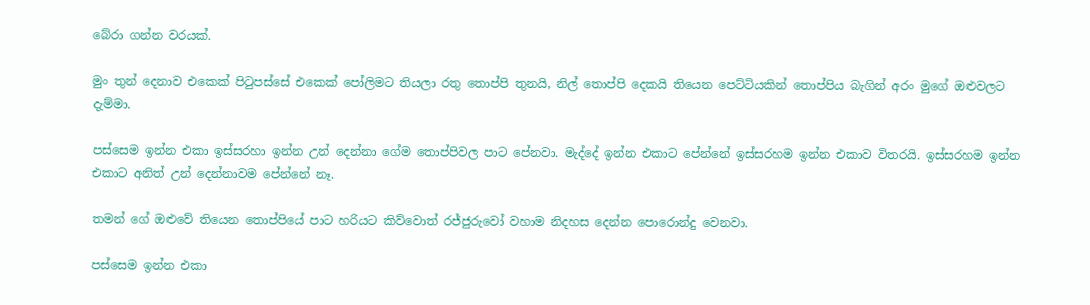බේරා ගන්න වරයක්.

මුං තුන් දෙනාව එකෙක් පිටුපස්සේ එකෙක් පෝලිමට තියලා රතු තොප්පි තුනයි, නිල් තොප්පි දෙකයි තියෙන පෙට්ටියකින් තොප්පිය බැගින් අරං මුගේ ඔළුවලට දැම්මා.

පස්සෙම ඉන්න එකා ඉස්සරහා ඉන්න උන් දෙන්නා ගේම තොප්පිවල පාට පේනවා. මැද්දේ ඉන්න එකාට පේන්නේ ඉස්සරහම ඉන්න එකාව විතරයි. ඉස්සරහම ඉන්න එකාට අනිත් උන් දෙන්නාවම පේන්නේ නෑ.

තමන් ගේ ඔළුවේ තියෙන තොප්පියේ පාට හරියට කිව්වොත් රජ්ජුරුවෝ වහාම නිදහස දෙන්න පොරොන්දු වෙනවා.

පස්සෙම ඉන්න එකා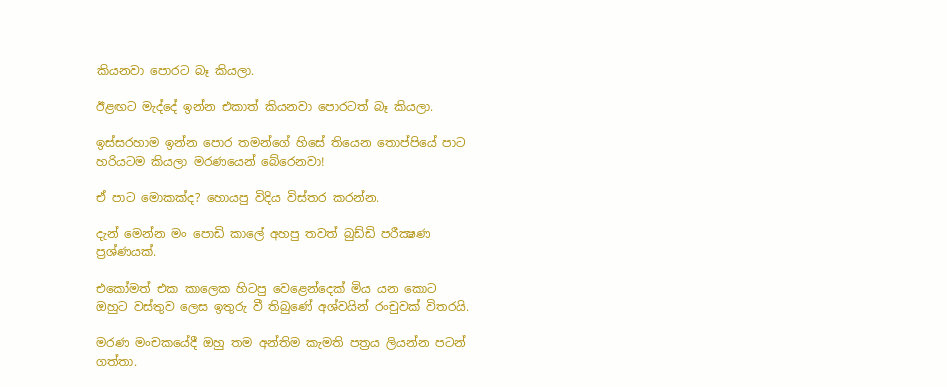කියනවා පොරට බෑ කියලා.

ඊළඟට මැද්දේ ඉන්න එකාත් කියනවා පොරටත් බෑ කියලා.

ඉස්සරහාම ඉන්න පොර තමන්ගේ හිසේ තියෙන තොප්පියේ පාට හරියටම කියලා මරණයෙන් බේරෙනවා!

ඒ පාට මොකක්ද? හොයපු විදිය විස්තර කරන්න.

දැන් මෙන්න මං පොඩි කාලේ අහපු තවත් බුඩ්ඩි පරීක්‍ෂණ ප්‍රශ්ණයක්.

එකෝමත් එක කාලෙක හිටපු වෙළෙන්දෙක් මිය යන කොට ඔහුට වස්තුව ලෙස ඉතුරු වී තිබුණේ අශ්වයින් රංචුවක් විතරයි.

මරණ මංචකයේදී ඔහු තම අන්තිම කැමති පත්‍රය ලියන්න පටන් ගත්තා.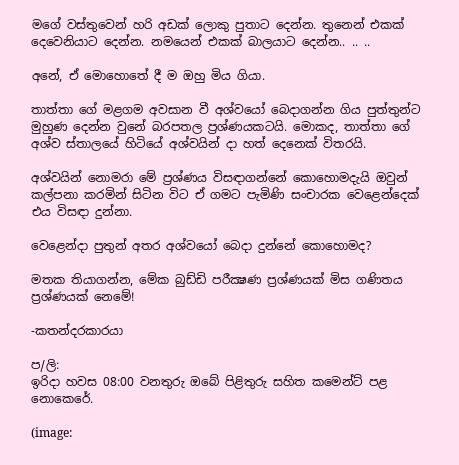මගේ වස්තුවෙන් හරි අඩක් ලොකු පුතාට දෙන්න. තුනෙන් එකක් දෙවෙනියාට දෙන්න. නමයෙන් එකක් බාලයාට දෙන්න.. .. ..

අනේ, ඒ මොහොතේ දී ම ඔහු මිය ගියා.

තාත්තා ගේ මළගම අවසාන වී අශ්වයෝ බෙදාගන්න ගිය පුත්තුන්ට මුහුණ දෙන්න වුනේ බරපතල ප්‍රශ්ණයකටයි. මොකද, තාත්තා ගේ අශ්ව ස්තාලයේ හිටියේ අශ්වයින් දා හත් දෙනෙක් විතරයි.

අශ්වයින් නොමරා මේ ප්‍රශ්ණය විසඳාගන්නේ කොහොමදැයි ඔවුන් කල්පනා කරමින් සිටින විට ඒ ගමට පැමිණි සංචාරක වෙළෙන්දෙක් එය විසඳා දුන්නා.

වෙළෙන්දා පුතුන් අතර අශ්වයෝ බෙදා දුන්නේ කොහොමද?

මතක තියාගන්න, මේක බුඩ්ඩි පරීක්‍ෂණ ප්‍රශ්ණයක් මිස ගණිතය ප්‍රශ්ණයක් නෙමේ!

-කතන්දරකාරයා

ප/ලි:
ඉරිදා හවස 08:00 වනතුරු ඔබේ පිළිතුරු සහිත කමෙන්ට් පළ නොකෙරේ.

(image: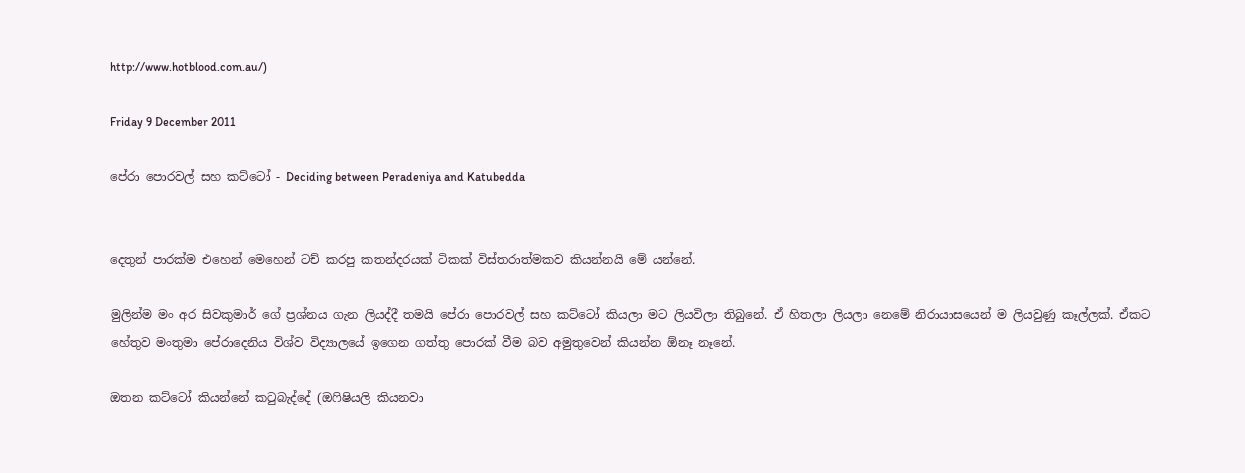http://www.hotblood.com.au/)

Friday 9 December 2011

පේරා පොරවල් සහ කට්ටෝ - Deciding between Peradeniya and Katubedda


දෙතුන් පාරක්ම එහෙන් මෙහෙන් ටච් කරපු කතන්දරයක් ටිකක් විස්තරාත්මකව කියන්නයි මේ යන්නේ.

මුලින්ම මං අර සිවකුමාර් ගේ ප්‍රශ්නය ගැන ලියද්දී තමයි පේරා පොරවල් සහ කට්ටෝ කියලා මට ලියවිලා තිබුනේ. ඒ හිතලා ලියලා නෙමේ නිරායාසයෙන් ම ලියවුණු කෑල්ලක්. ඒකට හේතුව මංතුමා පේරාදෙනිය විශ්ව විද්‍යාලයේ ඉගෙන ගත්තු පොරක් වීම බව අමුතුවෙන් කියන්න ඕනෑ නෑනේ.

ඔතන කට්ටෝ කියන්නේ කටුබැද්දේ (ඔෆිෂියලි කියනවා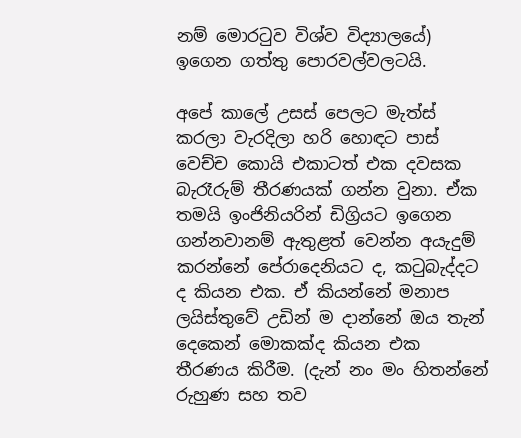නම් මොරටුව විශ්ව විද්‍යාලයේ) ඉගෙන ගත්තු පොරවල්වලටයි.

අපේ කාලේ උසස් පෙලට මැත්ස් කරලා වැරදිලා හරි හොඳට පාස් වෙච්ච කොයි එකාටත් එක දවසක බැරෑරුම් තීරණයක් ගන්න වුනා. ඒක තමයි ඉංජිනියරින් ඩිග්‍රියට ඉගෙන ගන්නවානම් ඇතුළත් වෙන්න අයැදුම් කරන්නේ පේරාදෙනියට ද, කටුබැද්දට ද කියන එක. ඒ කියන්නේ මනාප ලයිස්තුවේ උඩින් ම දාන්නේ ඔය තැන් දෙකෙන් මොකක්ද කියන එක තීරණය කිරීම. (දැන් නං මං හිතන්නේ රුහුණ සහ තව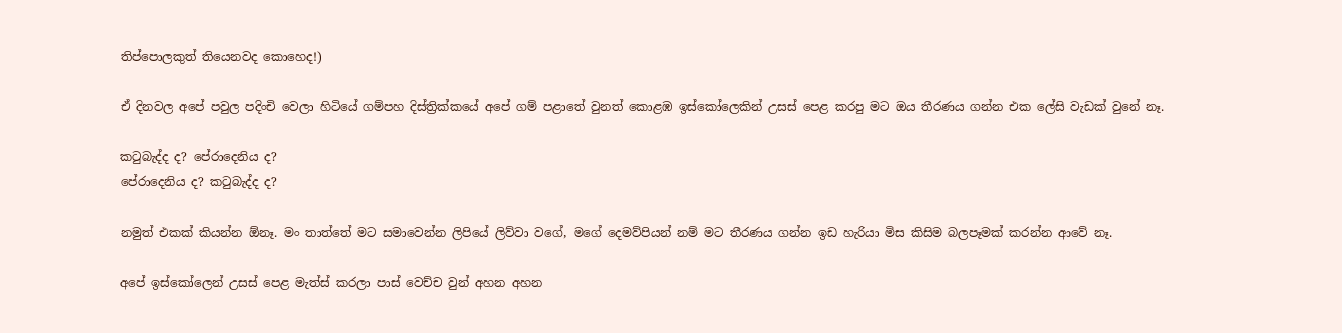තිප්පොලකුත් තියෙනවද කොහෙද!)

ඒ දිනවල අපේ පවුල පදිංචි වෙලා හිටියේ ගම්පහ දිස්ත්‍රික්කයේ අපේ ගම් පළාතේ වුනත් කොළඹ ඉස්කෝලෙකින් උසස් පෙළ කරපු මට ඔය තීරණය ගන්න එක ලේසි වැඩක් වුනේ නෑ.

කටුබැද්ද ද? පේරාදෙනිය ද?
පේරාදෙනිය ද? කටුබැද්ද ද?

නමුත් එකක් කියන්න ඕනෑ. මං තාත්තේ මට සමාවෙන්න ලිපියේ ලිව්වා වගේ, මගේ දෙමව්පියන් නම් මට තීරණය ගන්න ඉඩ හැරියා මිස කිසිම බලපෑමක් කරන්න ආවේ නෑ.

අපේ ඉස්කෝලෙන් උසස් පෙළ මැත්ස් කරලා පාස් වෙච්ච වුන් අහන අහන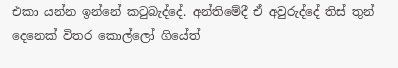එකා යන්න ඉන්නේ කටුබැද්දේ. අන්තිමේදී ඒ අවුරුද්දේ තිස් තුන් දෙනෙක් විතර කොල්ලෝ ගියේත්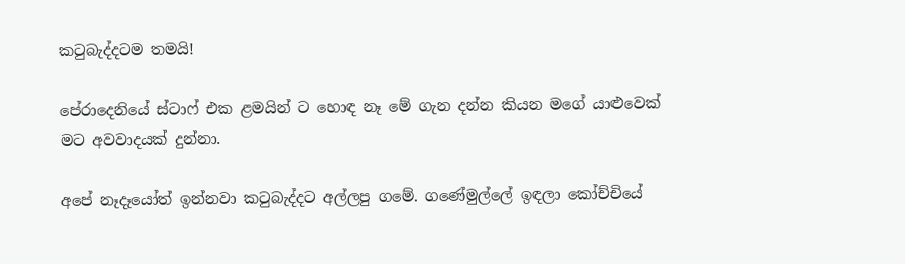කටුබැද්දටම තමයි!

පේරාදෙනියේ ස්ටාෆ් එක ළමයින් ට හොඳ නෑ මේ ගැන දන්න කියන මගේ යාළුවෙක් මට අවවාදයක් දුන්නා.

අපේ නෑදෑයෝත් ඉන්නවා කටුබැද්දට අල්ලපු ගමේ. ගණේමුල්ලේ ඉඳලා කෝච්චියේ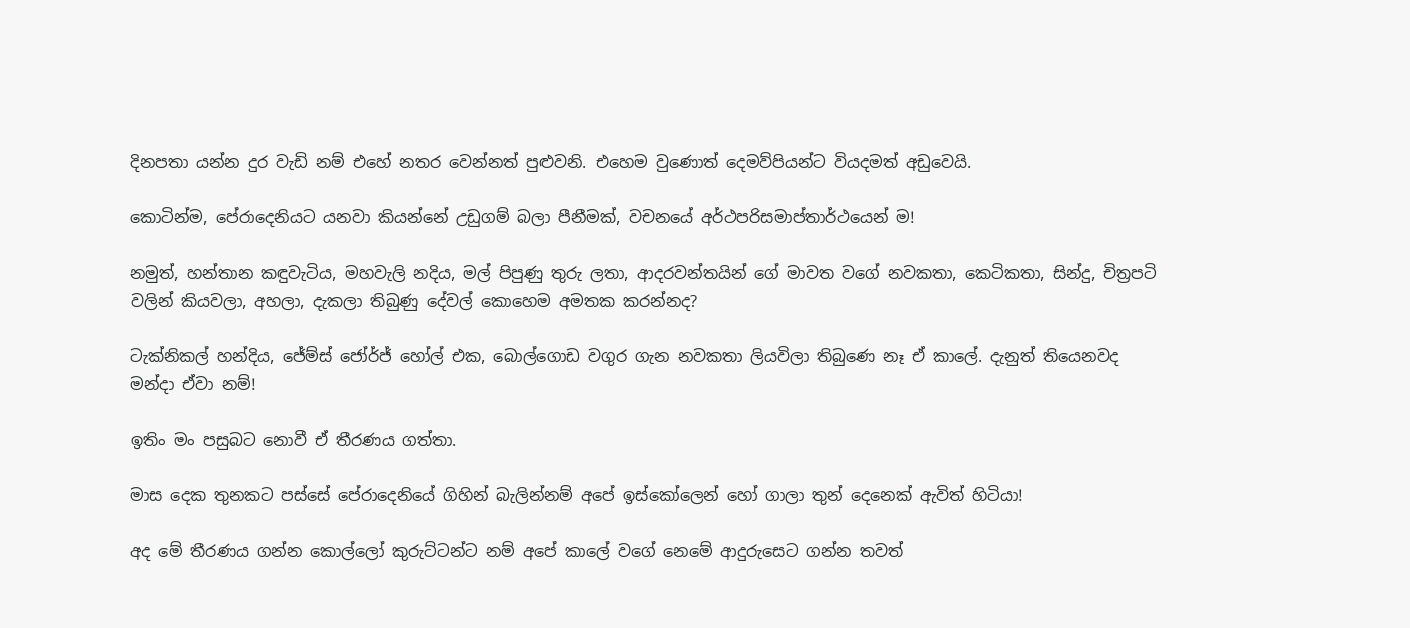දිනපතා යන්න දුර වැඩි නම් එහේ නතර වෙන්නත් පුළුවනි. එහෙම වුණොත් දෙමව්පියන්ට වියදමත් අඩුවෙයි.

කොටින්ම, පේරාදෙනියට යනවා කියන්නේ උඩුගම් බලා පීනීමක්, වචනයේ අර්ථපරිසමාප්තාර්ථයෙන් ම!

නමුත්, හන්තාන කඳුවැටිය, මහවැලි නදිය, මල් පිපුණු තුරු ලතා, ආදරවන්තයින් ගේ මාවත වගේ නවකතා, කෙටිකතා, සින්දු, චිත්‍රපටි වලින් කියවලා, අහලා, දැකලා තිබුණු දේවල් කොහෙම අමතක කරන්නද?

ටැක්නිකල් හන්දිය, ජේම්ස් ජෝර්ජ් හෝල් එක, බොල්ගොඩ වගුර ගැන නවකතා ලියවිලා තිබුණෙ නෑ ඒ කාලේ. දැනුත් තියෙනවද මන්දා ඒවා නම්!

ඉතිං මං පසුබට නොවී ඒ තීරණය ගත්තා.

මාස දෙක තුනකට පස්සේ පේරාදෙනියේ ගිහින් බැලින්නම් අපේ ඉස්කෝලෙන් හෝ ගාලා තුන් දෙනෙක් ඇවිත් හිටියා!

අද මේ තීරණය ගන්න කොල්ලෝ කුරුට්ටන්ට නම් අපේ කාලේ වගේ නෙමේ ආදුරුසෙට ගන්න තවත්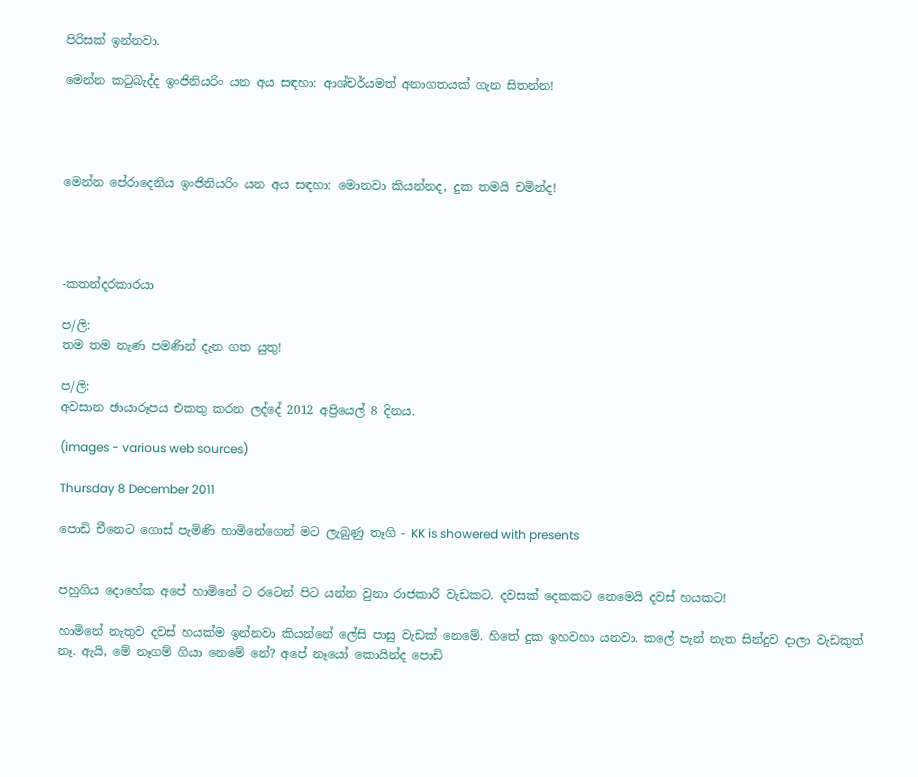පිරිසක් ඉන්නවා.

මෙන්න කටුබැද්ද ඉංජිනියරිං යන අය සඳහා: ආශ්චර්යමත් අනාගතයක් ගැන සිතන්න!




මෙන්න පේරාදෙනිය ඉංජිනියරිං යන අය සඳහා: මොනවා කියන්නද, දුක තමයි චමින්ද!




-කතන්දරකාරයා

ප/ලි:
තම තම නැණ පමණින් දැන ගත යුතු!

ප/ලි:
අවසාන ඡායාරූපය එකතු කරන ලද්දේ 2012 අප්‍රියෙල් 8 දිනය.

(images - various web sources)

Thursday 8 December 2011

පොඩි චීනෙට ගොස් පැමිණි හාමිනේගෙන් මට ලැබුණු තෑගි - KK is showered with presents


පහුගිය දොහේක අපේ හාමිනේ ට රටෙන් පිට යන්න වුනා රාජකාරි වැඩකට. දවසක් දෙකකට නෙමෙයි දවස් හයකට!

හාමිනේ නැතුව දවස් හයක්ම ඉන්නවා කියන්නේ ලේසි පාසු වැඩක් නෙමේ. හිතේ දුක ඉහවහා යනවා. කලේ පැන් නැත සින්දුව දාලා වැඩකුත් නෑ. ඇයි, මේ නෑගම් ගියා නෙමේ නේ? අපේ නෑයෝ කොයින්ද පොඩි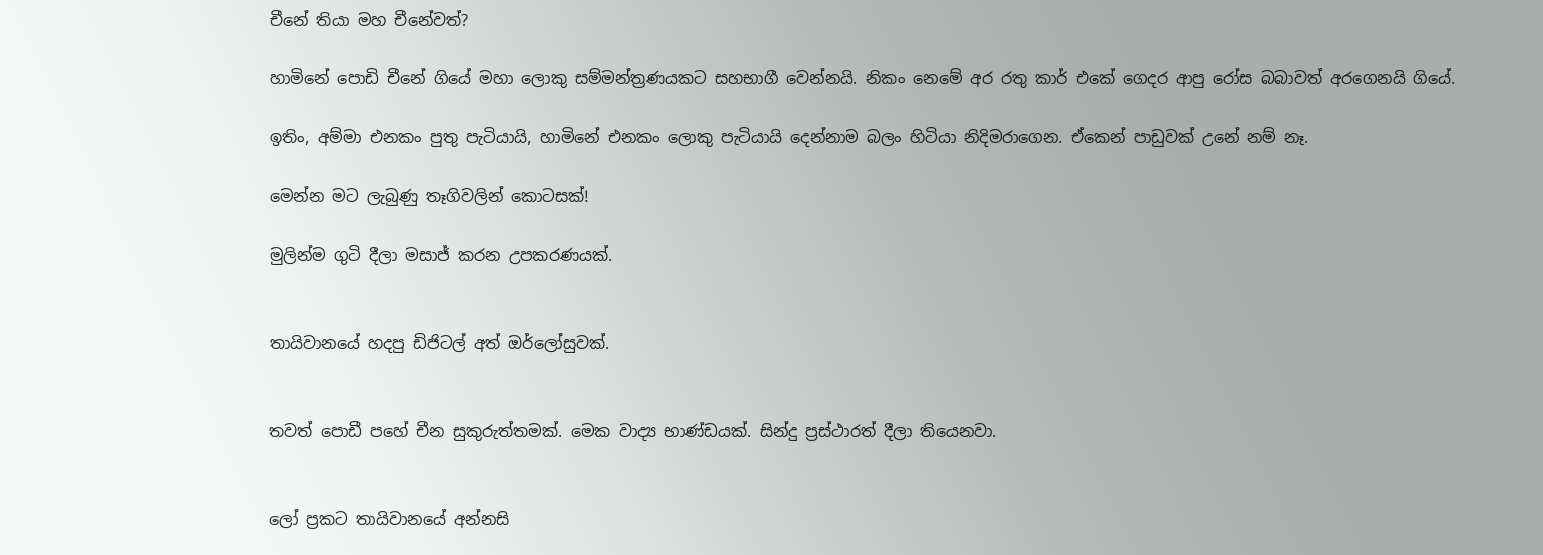චීනේ තියා මහ චීනේවත්?

හාමිනේ පොඩි චීනේ ගියේ මහා ලොකු සම්මන්ත්‍රණයකට සහභාගී වෙන්නයි. නිකං නෙමේ අර රතු කාර් එකේ ගෙදර ආපු රෝස බබාවත් අරගෙනයි ගියේ.

ඉතිං, අම්මා එනකං පුතු පැටියායි, හාමිනේ එනකං ලොකු පැටියායි දෙන්නාම බලං හිටියා නිදිමරාගෙන. ඒකෙන් පාඩුවක් උනේ නම් නෑ.

මෙන්න මට ලැබුණු තෑගිවලින් කොටසක්!

මුලින්ම ගුටි දීලා මසාජ් කරන උපකරණයක්.


තායිවානයේ හදපු ඩිජිටල් අත් ඔර්ලෝසුවක්.


තවත් පොඩී පහේ චීන සුකුරුත්තමක්. මෙක වාද්‍ය භාණ්ඩයක්. සින්දු ප්‍රස්ථාරත් දීලා තියෙනවා.


ලෝ ප්‍රකට තායිවානයේ අන්නසි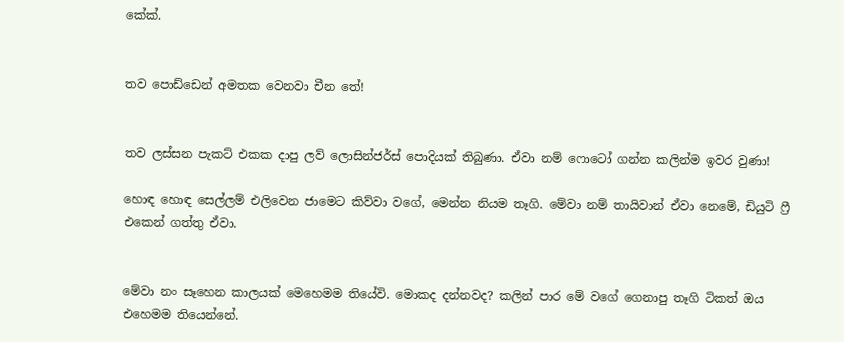කේක්.


තව පොඩ්ඩෙන් අමතක වෙනවා චීන තේ!


තව ලස්සන පැකට් එකක දාපු ලව් ලොසින්ජර්ස් පොදියක් තිබුණා. ඒවා නම් ෆොටෝ ගන්න කලින්ම ඉවර වුණා!

හොඳ හොඳ සෙල්ලම් එලිවෙන ජාමෙට කිව්වා වගේ, මෙන්න නියම තෑගි. මේවා නම් තායිවාන් ඒවා නෙමේ, ඩියුටි ෆ්‍රී එකෙන් ගත්තු ඒවා.


මේවා නං සෑහෙන කාලයක් මෙහෙමම තියේවි. මොකද දන්නවද? කලින් පාර මේ වගේ ගෙනාපු තෑගි ටිකත් ඔය එහෙමම තියෙන්නේ.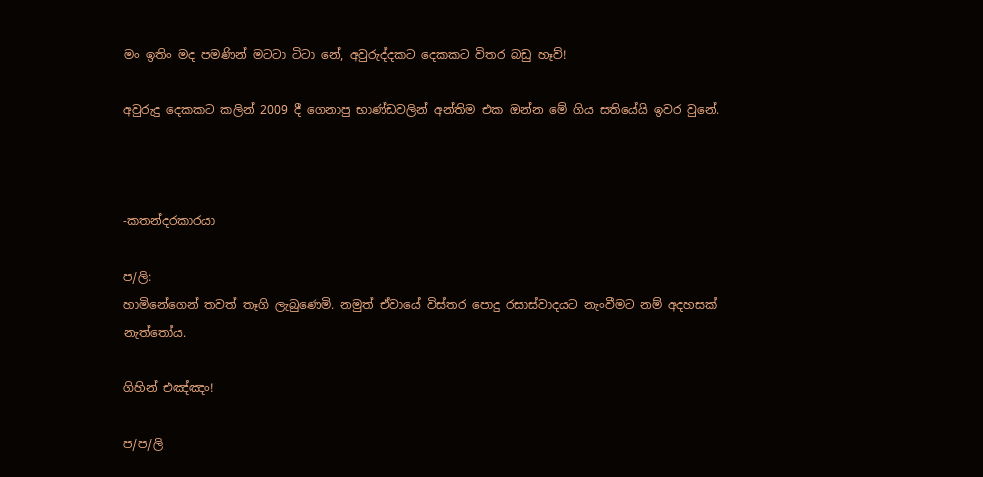මං ඉතිං මද පමණින් මටටා ටිටා නේ, අවුරුද්දකට දෙකකට විතර බඩු හෑව්!

අවුරුදු දෙකකට කලින් 2009 දී ගෙනාපු භාණ්ඩවලින් අන්තිම එක ඔන්න මේ ගිය සතියේයි ඉවර වුනේ.



-කතන්දරකාරයා

ප/ලි:
හාමිනේගෙන් තවත් තෑගි ලැබුණෙමි. නමුත් ඒවායේ විස්තර පොදු රසාස්වාදයට නැංවීමට නම් අදහසක් නැත්තෝය.

ගිහින් එඤ්ඤං!

ප/ප/ලි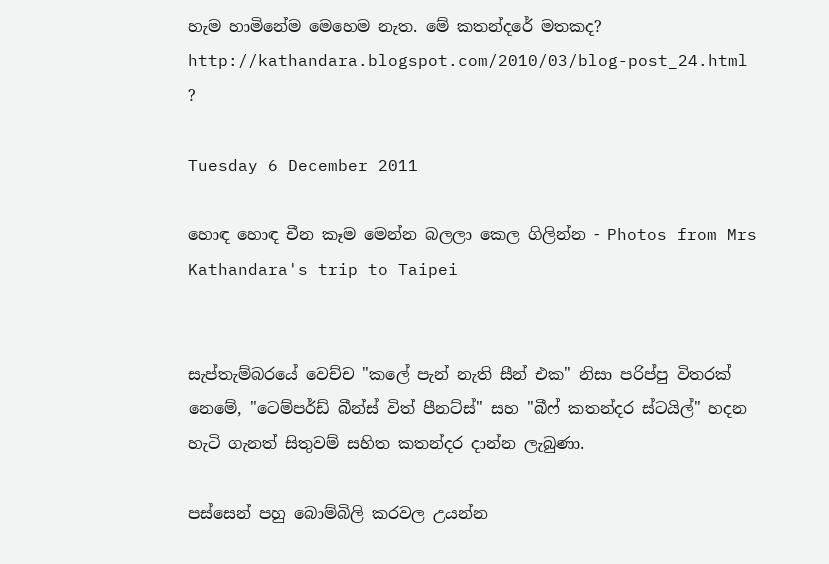හැම හාමිනේම මෙහෙම නැත. මේ කතන්දරේ මතකද?
http://kathandara.blogspot.com/2010/03/blog-post_24.html
?

Tuesday 6 December 2011

හොඳ හොඳ චීන කෑම මෙන්න බලලා කෙල ගිලින්න - Photos from Mrs Kathandara's trip to Taipei


සැප්තැම්බරයේ වෙච්ච "කලේ පැන් නැති සීන් එක" නිසා පරිප්පු විතරක් නෙමේ, "ටෙම්පර්ඩ් බීන්ස් විත් පීනට්ස්" සහ "බීෆ් කතන්දර ස්ටයිල්" හදන හැටි ගැනත් සිතුවම් සහිත කතන්දර දාන්න ලැබුණා.

පස්සෙන් පහු බොම්බිලි කරවල උයන්න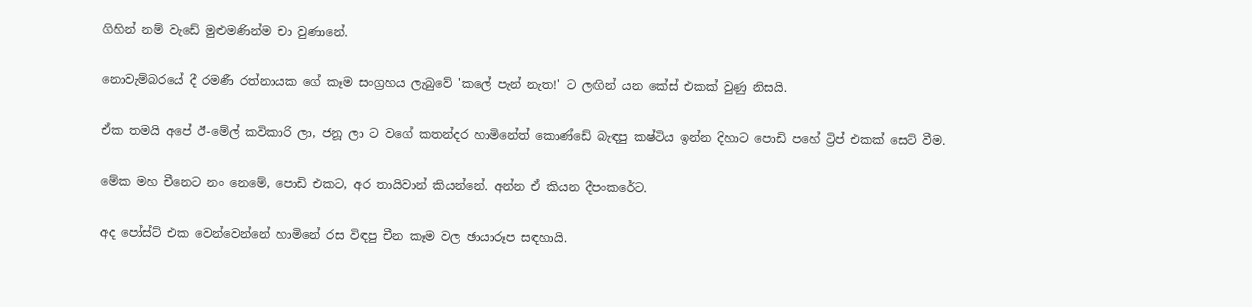ගිහින් නම් වැඩේ මුළුමණින්ම චා වුණානේ.

නොවැම්බරයේ දී රමණී රත්නායක ගේ කෑම සංග්‍රහය ලැබුවේ 'කලේ පැන් නැත!' ට ලඟින් යන කේස් එකක් වුණු නිසයි.

ඒක තමයි අපේ ඊ-මේල් කවිකාරි ලා, ජනූ ලා ට වගේ කතන්දර හාමිනේත් කොණ්ඩේ බැඳපු කෂ්ටිය ඉන්න දිහාට පොඩි පහේ ට්‍රිප් එකක් සෙට් වීම.

මේක මහ චීනෙට නං නෙමේ, පොඩි එකට, අර තායිවාන් කියන්නේ. අන්න ඒ කියන දීපංකරේට.

අද පෝස්ට් එක වෙන්වෙන්නේ හාමිනේ රස විඳපු චීන කෑම වල ඡායාරූප සඳහායි.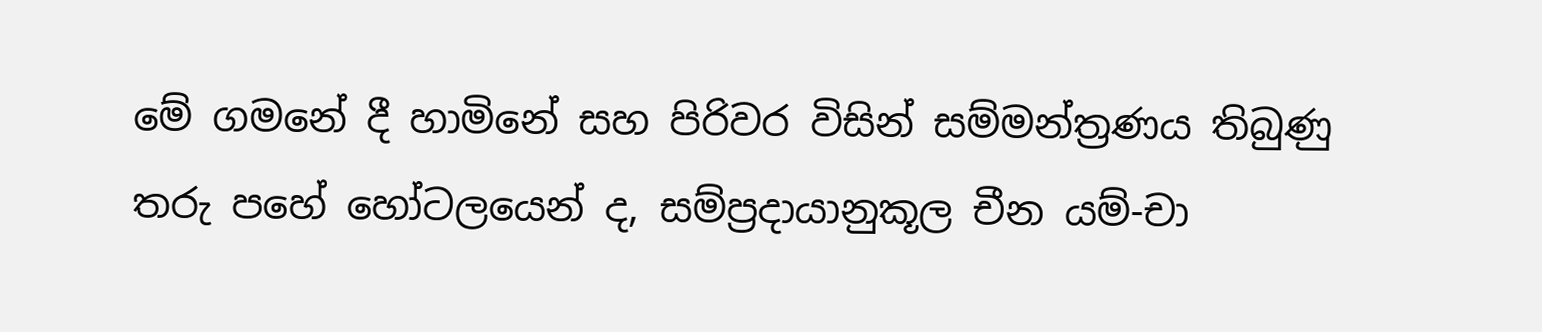මේ ගමනේ දී හාමිනේ සහ පිරිවර විසින් සම්මන්ත්‍රණය තිබුණු තරු පහේ හෝටලයෙන් ද, සම්ප්‍රදායානුකූල චීන යම්-චා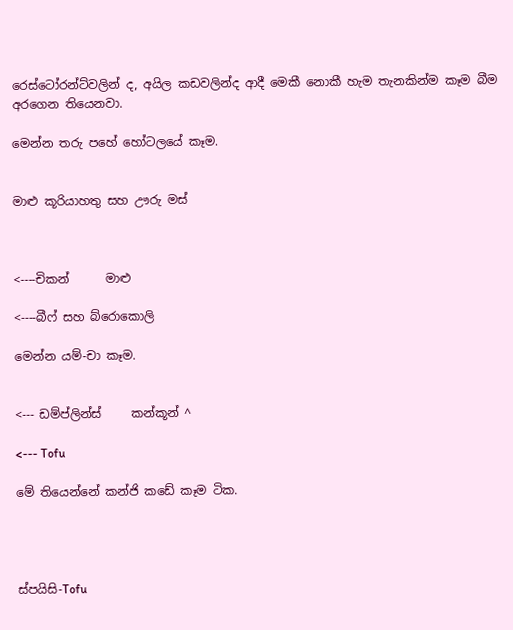රෙස්ටෝරන්ට්වලින් ද, අයිල කඩවලින්ද ආදී මෙකී නොකී හැම තැනකින්ම කෑම බීම අරගෙන තියෙනවා.

මෙන්න තරු පහේ හෝටලයේ කෑම.


මාළු කූරියාහතු සහ ඌරු මස්



<----චිකන්      මාළු

<----බීෆ් සහ බ්රොකොලි

මෙන්න යම්-චා කෑම.


<--- ඩම්ප්ලින්ස්     කන්කූන් ^

<--- Tofu

මේ තියෙන්නේ කන්ජි කඩේ කෑම ටික.




ස්පයිසි-Tofu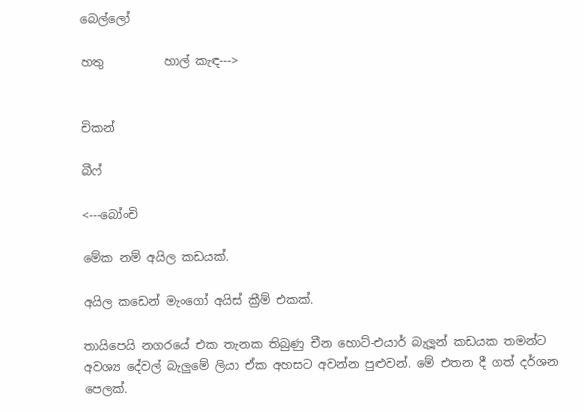බෙල්ලෝ

හතු          හාල් කැඳ--->


චිකන්

බීෆ්

<---බෝංචි

මේක නම් අයිල කඩයක්.

අයිල කඩෙන් මැංගෝ අයිස් ක්‍රීම් එකක්.

තායිපෙයි නගරයේ එක තැනක තිබුණු චීන හොට්-එයාර් බැලූන් කඩයක තමන්ට අවශ්‍ය දේවල් බැලුමේ ලියා ඒක අහසට අවන්න පුළුවන්. මේ එතන දී ගත් දර්ශන පෙලක්.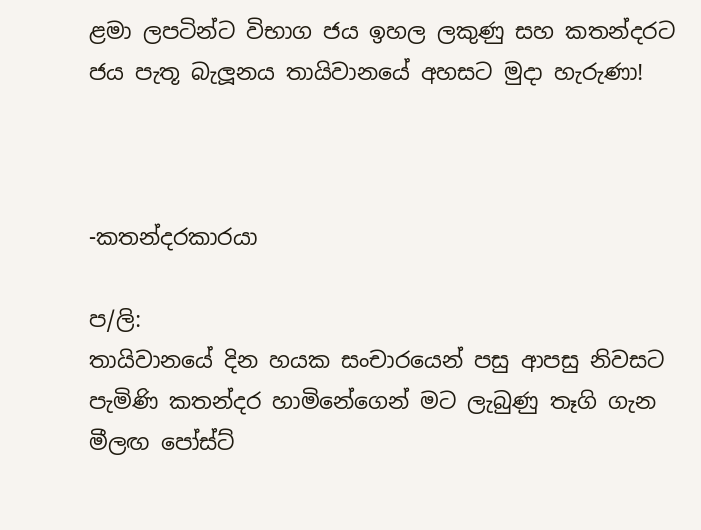ළමා ලපටින්ට විභාග ජය ඉහල ලකුණු සහ කතන්දරට ජය පැතූ බැලූනය තායිවානයේ අහසට මුදා හැරුණා!



-කතන්දරකාරයා

ප/ලි:
තායිවානයේ දින හයක සංචාරයෙන් පසු ආපසු නිවසට පැමිණි කතන්දර හාමිනේගෙන් මට ලැබුණු තෑගි ගැන මීලඟ පෝස්ට්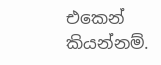එකෙන් කියන්නම්.